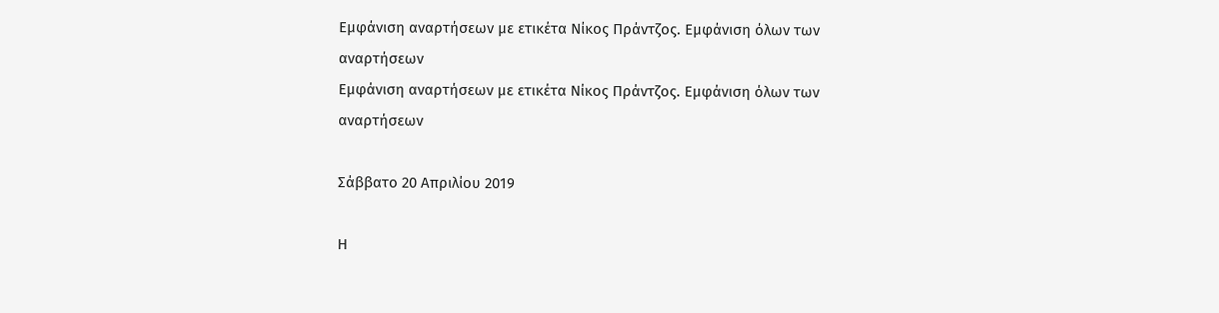Εμφάνιση αναρτήσεων με ετικέτα Νίκος Πράντζος. Εμφάνιση όλων των αναρτήσεων
Εμφάνιση αναρτήσεων με ετικέτα Νίκος Πράντζος. Εμφάνιση όλων των αναρτήσεων

Σάββατο 20 Απριλίου 2019

Η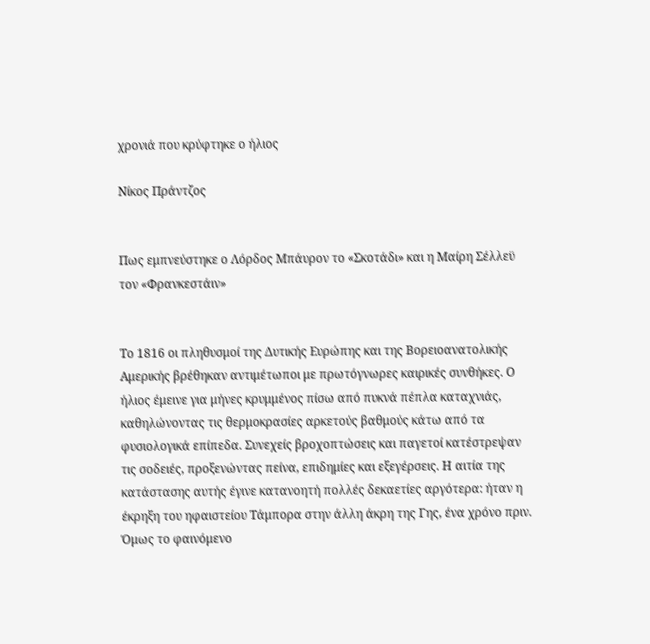χρονιά που κρύφτηκε ο ήλιος

Νίκος Πράντζος


Πως εμπνεύστηκε ο Λόρδος Μπάυρον το «Σκοτάδι» και η Μαίρη Σέλλεϋ τον «Φρανκεστάιν»


Το 1816 οι πληθυσμοί της Δυτικής Ευρώπης και της Βορειοανατολικής Αμερικής βρέθηκαν αντιμέτωποι με πρωτόγνωρες καιρικές συνθήκες. Ο ήλιος έμεινε για μήνες κρυμμένος πίσω από πυκνά πέπλα καταχνιάς, καθηλώνοντας τις θερμοκρασίες αρκετούς βαθμούς κάτω από τα φυσιολογικά επίπεδα. Συνεχείς βροχοπτώσεις και παγετοί κατέστρεψαν τις σοδειές, προξενώντας πείνα, επιδημίες και εξεγέρσεις. Η αιτία της κατάστασης αυτής έγινε κατανοητή πολλές δεκαετίες αργότερα: ήταν η έκρηξη του ηφαιστείου Τάμπορα στην άλλη άκρη της Γης, ένα χρόνο πριν. Όμως το φαινόμενο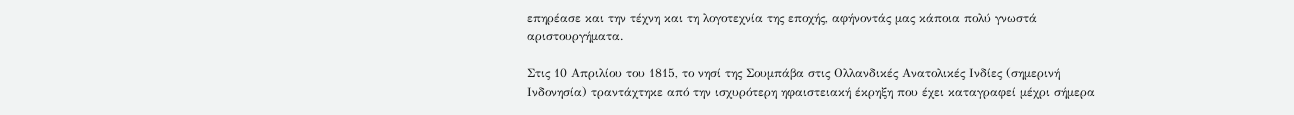επηρέασε και την τέχνη και τη λογοτεχνία της εποχής, αφήνοντάς μας κάποια πολύ γνωστά αριστουργήματα.

Στις 10 Απριλίου του 1815, το νησί της Σουμπάβα στις Ολλανδικές Ανατολικές Ινδίες (σημερινή Ινδονησία) τραντάχτηκε από την ισχυρότερη ηφαιστειακή έκρηξη που έχει καταγραφεί μέχρι σήμερα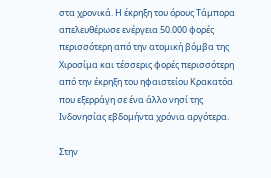στα χρονικά. Η έκρηξη του όρους Τάμπορα απελευθέρωσε ενέργεια 50.000 φορές περισσότερη από την ατομική βόμβα της Χιροσίμα και τέσσερις φορές περισσότερη από την έκρηξη του ηφαιστείου Κρακατόα που εξερράγη σε ένα άλλο νησί της Ινδονησίας εβδομήντα χρόνια αργότερα.

Στην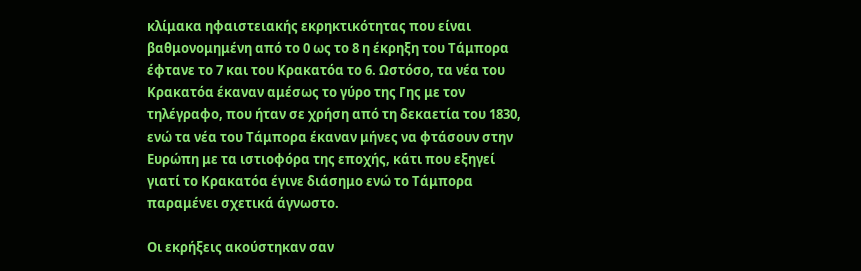κλίμακα ηφαιστειακής εκρηκτικότητας που είναι βαθμονομημένη από το 0 ως το 8 η έκρηξη του Τάμπορα έφτανε το 7 και του Κρακατόα το 6. Ωστόσο, τα νέα του Κρακατόα έκαναν αμέσως το γύρο της Γης με τον τηλέγραφο, που ήταν σε χρήση από τη δεκαετία του 1830, ενώ τα νέα του Τάμπορα έκαναν μήνες να φτάσουν στην Ευρώπη με τα ιστιοφόρα της εποχής, κάτι που εξηγεί γιατί το Κρακατόα έγινε διάσημο ενώ το Τάμπορα παραμένει σχετικά άγνωστο.

Οι εκρήξεις ακούστηκαν σαν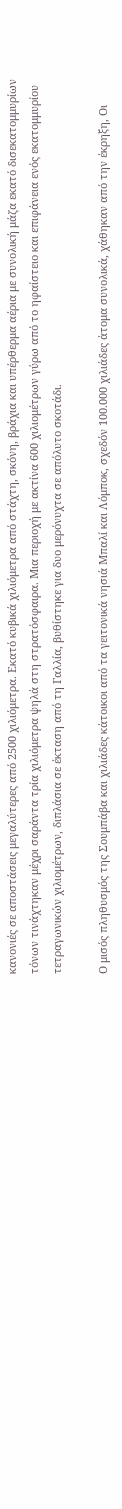κανονιές σε αποστάσεις μεγαλύτερες από 2500 χιλιόμετρα. Εκατό κυβικά χιλιόμετρα από στάχτη, σκόνη, βράχια και υπέρθερμα αέρια με συνολική μάζα εκατό δισεκατομμυρίων τόνων τινάχτηκαν μέχρι σαράντα τρία χιλιόμετρα ψηλά στη στρατόσφαιρα. Μια περιοχή με ακτίνα 600 χιλιομέτρων γύρω από το ηφαίστειο και επιφάνεια ενός εκατομμυρίου τετραγωνικών χιλιομέτρων, διπλάσια σε έκταση από τη Γαλλία, βυθίστηκε για δυο μερόνυχτα σε απόλυτο σκοτάδι.

Ο μισός πληθυσμός της Σουμπάβα και χιλιάδες κάτοικοι από τα γειτονικά νησιά Μπαλί και Λόμποκ, σχεδόν 100.000 χιλιάδες άτομα συνολικά, χάθηκαν από την έκρηξη, Οι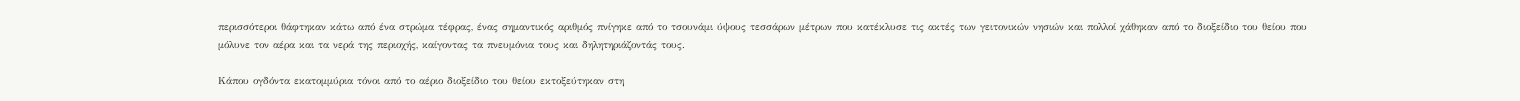περισσότεροι θάφτηκαν κάτω από ένα στρώμα τέφρας, ένας σημαντικός αριθμός πνίγηκε από το τσουνάμι ύψους τεσσάρων μέτρων που κατέκλυσε τις ακτές των γειτονικών νησιών και πολλοί χάθηκαν από το διοξείδιο του θείου που μόλυνε τον αέρα και τα νερά της περιοχής, καίγοντας τα πνευμόνια τους και δηλητηριάζοντάς τους.

Κάπου ογδόντα εκατομμύρια τόνοι από το αέριο διοξείδιο του θείου εκτοξεύτηκαν στη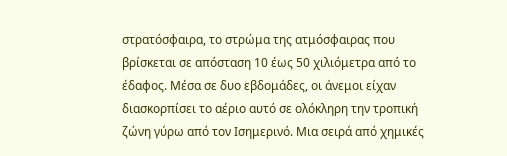στρατόσφαιρα, το στρώμα της ατμόσφαιρας που βρίσκεται σε απόσταση 10 έως 50 χιλιόμετρα από το έδαφος. Μέσα σε δυο εβδομάδες, οι άνεμοι είχαν διασκορπίσει το αέριο αυτό σε ολόκληρη την τροπική ζώνη γύρω από τον Ισημερινό. Μια σειρά από χημικές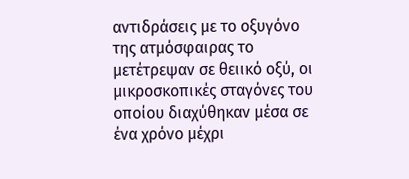αντιδράσεις με το οξυγόνο της ατμόσφαιρας το μετέτρεψαν σε θειικό οξύ, οι μικροσκοπικές σταγόνες του οποίου διαχύθηκαν μέσα σε ένα χρόνο μέχρι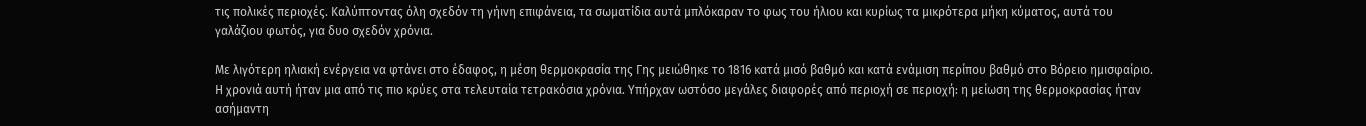τις πολικές περιοχές. Καλύπτοντας όλη σχεδόν τη γήινη επιφάνεια, τα σωματίδια αυτά μπλόκαραν το φως του ήλιου και κυρίως τα μικρότερα μήκη κύματος, αυτά του γαλάζιου φωτός, για δυο σχεδόν χρόνια.

Με λιγότερη ηλιακή ενέργεια να φτάνει στο έδαφος, η μέση θερμοκρασία της Γης μειώθηκε το 1816 κατά μισό βαθμό και κατά ενάμιση περίπου βαθμό στο Βόρειο ημισφαίριο. Η χρονιά αυτή ήταν μια από τις πιο κρύες στα τελευταία τετρακόσια χρόνια. Υπήρχαν ωστόσο μεγάλες διαφορές από περιοχή σε περιοχή: η μείωση της θερμοκρασίας ήταν ασήμαντη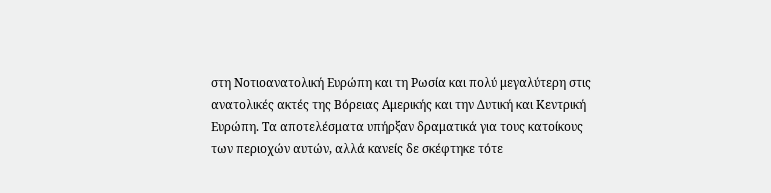στη Νoτιoανατολική Ευρώπη και τη Ρωσία και πολύ μεγαλύτερη στις ανατολικές ακτές της Βόρειας Αμερικής και την Δυτική και Κεντρική Ευρώπη. Τα αποτελέσματα υπήρξαν δραματικά για τους κατοίκους των περιοχών αυτών, αλλά κανείς δε σκέφτηκε τότε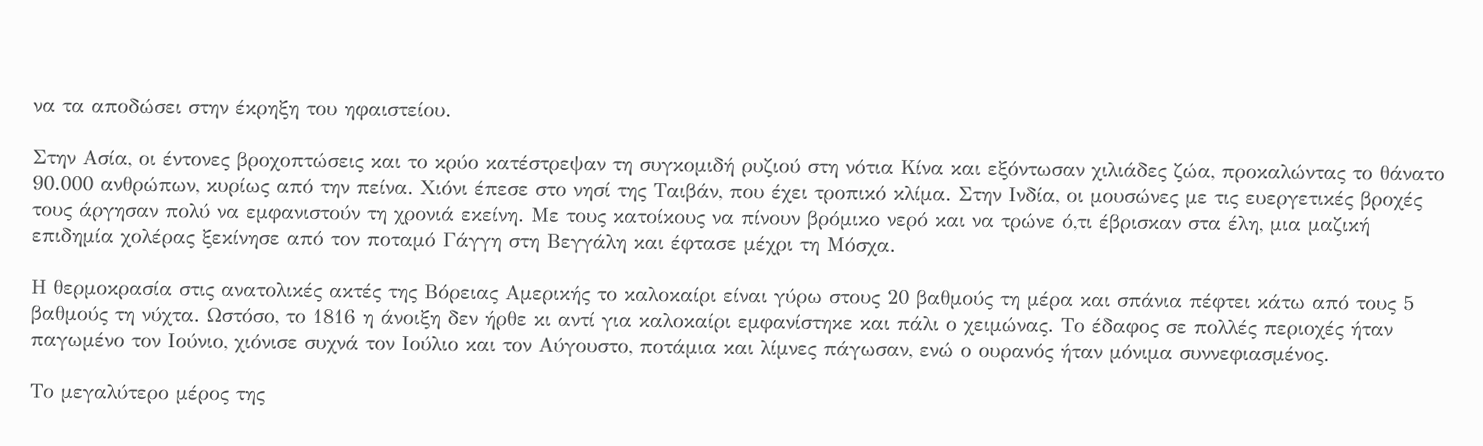να τα αποδώσει στην έκρηξη του ηφαιστείου.

Στην Ασία, οι έντονες βροχοπτώσεις και το κρύο κατέστρεψαν τη συγκομιδή ρυζιού στη νότια Κίνα και εξόντωσαν χιλιάδες ζώα, προκαλώντας το θάνατο 90.000 ανθρώπων, κυρίως από την πείνα. Χιόνι έπεσε στο νησί της Ταιβάν, που έχει τροπικό κλίμα. Στην Ινδία, οι μουσώνες με τις ευεργετικές βροχές τους άργησαν πολύ να εμφανιστούν τη χρονιά εκείνη. Με τους κατοίκους να πίνουν βρόμικο νερό και να τρώνε ό,τι έβρισκαν στα έλη, μια μαζική επιδημία χολέρας ξεκίνησε από τον ποταμό Γάγγη στη Βεγγάλη και έφτασε μέχρι τη Μόσχα.

Η θερμοκρασία στις ανατολικές ακτές της Βόρειας Αμερικής το καλοκαίρι είναι γύρω στους 20 βαθμούς τη μέρα και σπάνια πέφτει κάτω από τους 5 βαθμούς τη νύχτα. Ωστόσο, το 1816 η άνοιξη δεν ήρθε κι αντί για καλοκαίρι εμφανίστηκε και πάλι ο χειμώνας. Το έδαφος σε πολλές περιοχές ήταν παγωμένο τον Ιούνιο, χιόνισε συχνά τον Ιούλιο και τον Αύγουστο, ποτάμια και λίμνες πάγωσαν, ενώ ο ουρανός ήταν μόνιμα συννεφιασμένος.

Το μεγαλύτερο μέρος της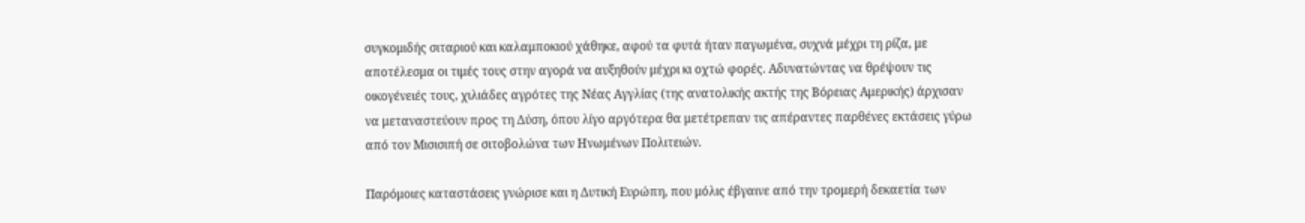συγκομιδής σιταριού και καλαμποκιού χάθηκε, αφού τα φυτά ήταν παγωμένα, συχνά μέχρι τη ρίζα, με αποτέλεσμα οι τιμές τους στην αγορά να αυξηθούν μέχρι κι οχτώ φορές. Αδυνατώντας να θρέψουν τις οικογένειές τους, χιλιάδες αγρότες της Νέας Αγγλίας (της ανατολικής ακτής της Βόρειας Αμερικής) άρχισαν να μεταναστεύουν προς τη Δύση, όπου λίγο αργότερα θα μετέτρεπαν τις απέραντες παρθένες εκτάσεις γύρω από τον Μισισιπή σε σιτοβολώνα των Ηνωμένων Πολιτειών.

Παρόμοιες καταστάσεις γνώρισε και η Δυτική Ευρώπη, που μόλις έβγαινε από την τρομερή δεκαετία των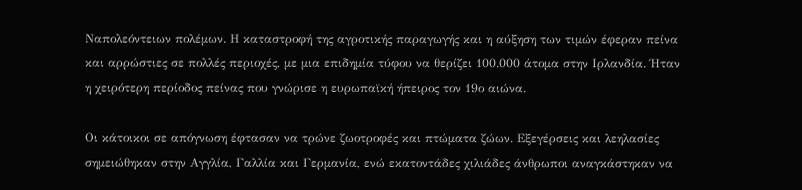Ναπολεόντειων πολέμων. Η καταστροφή της αγροτικής παραγωγής και η αύξηση των τιμών έφεραν πείνα και αρρώστιες σε πολλές περιοχές, με μια επιδημία τύφου να θερίζει 100.000 άτομα στην Ιρλανδία. Ήταν η χειρότερη περίοδος πείνας που γνώρισε η ευρωπαϊκή ήπειρος τον 19ο αιώνα.

Οι κάτοικοι σε απόγνωση έφτασαν να τρώνε ζωοτροφές και πτώματα ζώων. Εξεγέρσεις και λεηλασίες σημειώθηκαν στην Αγγλία, Γαλλία και Γερμανία, ενώ εκατοντάδες χιλιάδες άνθρωποι αναγκάστηκαν να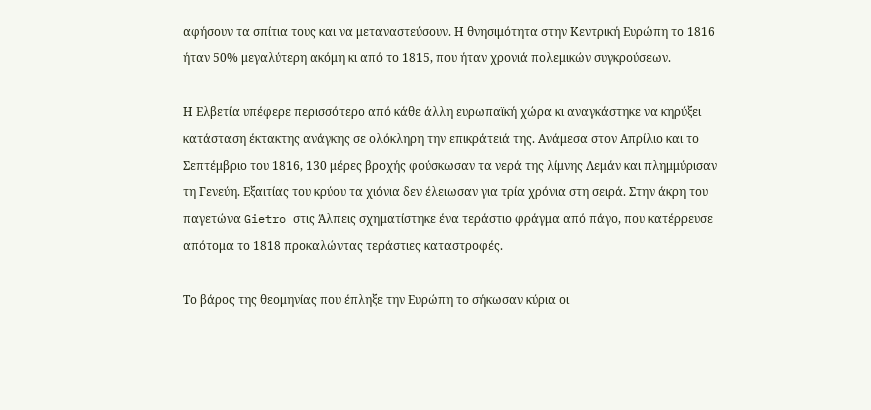αφήσουν τα σπίτια τους και να μεταναστεύσουν. Η θνησιμότητα στην Κεντρική Ευρώπη το 1816 ήταν 50% μεγαλύτερη ακόμη κι από το 1815, που ήταν χρονιά πολεμικών συγκρούσεων.

Η Ελβετία υπέφερε περισσότερο από κάθε άλλη ευρωπαϊκή χώρα κι αναγκάστηκε να κηρύξει κατάσταση έκτακτης ανάγκης σε ολόκληρη την επικράτειά της. Ανάμεσα στον Απρίλιο και το Σεπτέμβριο του 1816, 130 μέρες βροχής φούσκωσαν τα νερά της λίμνης Λεμάν και πλημμύρισαν τη Γενεύη. Εξαιτίας του κρύου τα χιόνια δεν έλειωσαν για τρία χρόνια στη σειρά. Στην άκρη του παγετώνα Gietro στις Άλπεις σχηματίστηκε ένα τεράστιο φράγμα από πάγο, που κατέρρευσε απότομα το 1818 προκαλώντας τεράστιες καταστροφές.

Το βάρος της θεομηνίας που έπληξε την Ευρώπη το σήκωσαν κύρια οι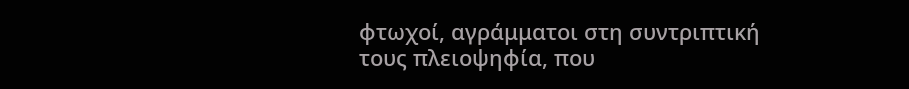φτωχοί, αγράμματοι στη συντριπτική τους πλειοψηφία, που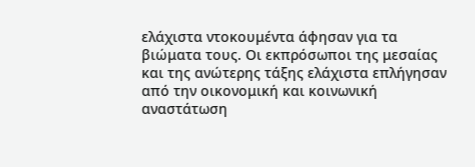ελάχιστα ντοκουμέντα άφησαν για τα βιώματα τους. Οι εκπρόσωποι της μεσαίας και της ανώτερης τάξης ελάχιστα επλήγησαν από την οικονομική και κοινωνική αναστάτωση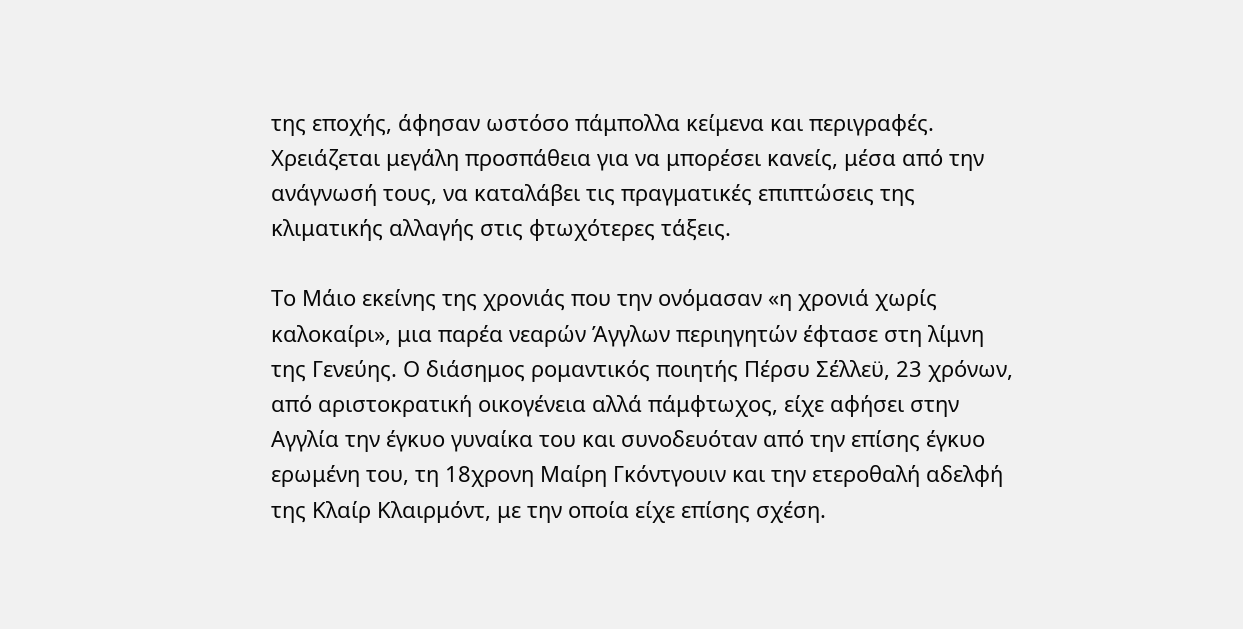της εποχής, άφησαν ωστόσο πάμπολλα κείμενα και περιγραφές. Χρειάζεται μεγάλη προσπάθεια για να μπορέσει κανείς, μέσα από την ανάγνωσή τους, να καταλάβει τις πραγματικές επιπτώσεις της κλιματικής αλλαγής στις φτωχότερες τάξεις.

Το Μάιο εκείνης της χρονιάς που την ονόμασαν «η χρονιά χωρίς καλοκαίρι», μια παρέα νεαρών Άγγλων περιηγητών έφτασε στη λίμνη της Γενεύης. Ο διάσημος ρομαντικός ποιητής Πέρσυ Σέλλεϋ, 23 χρόνων, από αριστοκρατική οικογένεια αλλά πάμφτωχος, είχε αφήσει στην Αγγλία την έγκυο γυναίκα του και συνοδευόταν από την επίσης έγκυο ερωμένη του, τη 18χρονη Μαίρη Γκόντγουιν και την ετεροθαλή αδελφή της Κλαίρ Κλαιρμόντ, με την οποία είχε επίσης σχέση.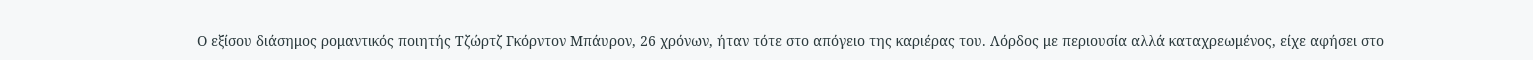Ο εξίσου διάσημος ρομαντικός ποιητής Τζώρτζ Γκόρντον Μπάυρον, 26 χρόνων, ήταν τότε στο απόγειο της καριέρας του. Λόρδος με περιουσία αλλά καταχρεωμένος, είχε αφήσει στο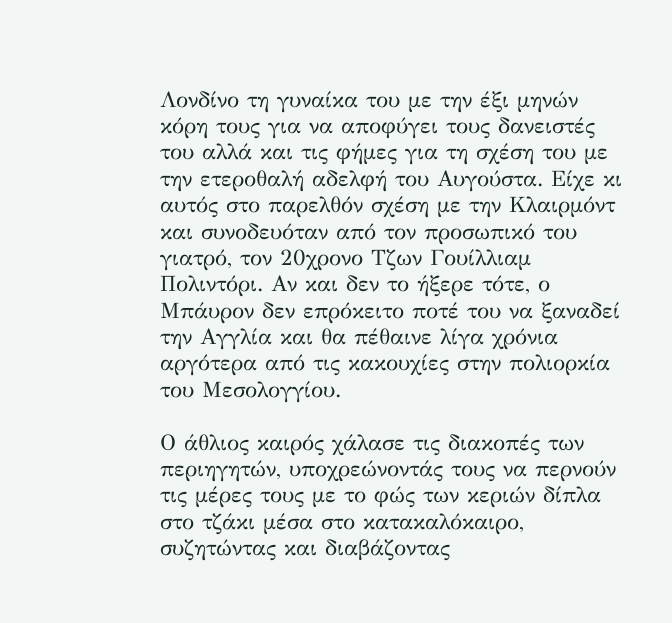Λονδίνο τη γυναίκα του με την έξι μηνών κόρη τους για να αποφύγει τους δανειστές του αλλά και τις φήμες για τη σχέση του με την ετεροθαλή αδελφή του Αυγούστα. Είχε κι αυτός στο παρελθόν σχέση με την Κλαιρμόντ και συνοδευόταν από τον προσωπικό του γιατρό, τον 20χρονο Τζων Γουίλλιαμ Πολιντόρι. Αν και δεν το ήξερε τότε, ο Μπάυρον δεν επρόκειτο ποτέ του να ξαναδεί την Αγγλία και θα πέθαινε λίγα χρόνια αργότερα από τις κακουχίες στην πολιορκία του Μεσολογγίου.

Ο άθλιος καιρός χάλασε τις διακοπές των περιηγητών, υποχρεώνοντάς τους να περνούν τις μέρες τους με το φώς των κεριών δίπλα στο τζάκι μέσα στο κατακαλόκαιρο, συζητώντας και διαβάζοντας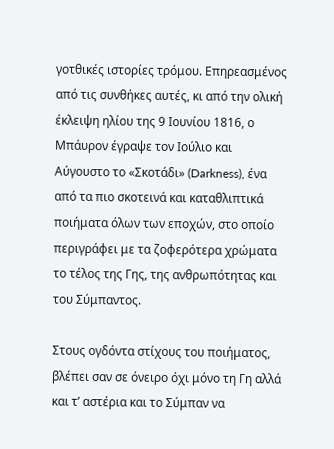γοτθικές ιστορίες τρόμου. Επηρεασμένος από τις συνθήκες αυτές, κι από την ολική έκλειψη ηλίου της 9 Ιουνίου 1816, ο Μπάυρον έγραψε τον Ιούλιο και Αύγουστο το «Σκοτάδι» (Darkness), ένα από τα πιο σκοτεινά και καταθλιπτικά ποιήματα όλων των εποχών, στο οποίο περιγράφει με τα ζοφερότερα χρώματα το τέλος της Γης, της ανθρωπότητας και του Σύμπαντος.

Στους ογδόντα στίχους του ποιήματος, βλέπει σαν σε όνειρο όχι μόνο τη Γη αλλά και τ’ αστέρια και το Σύμπαν να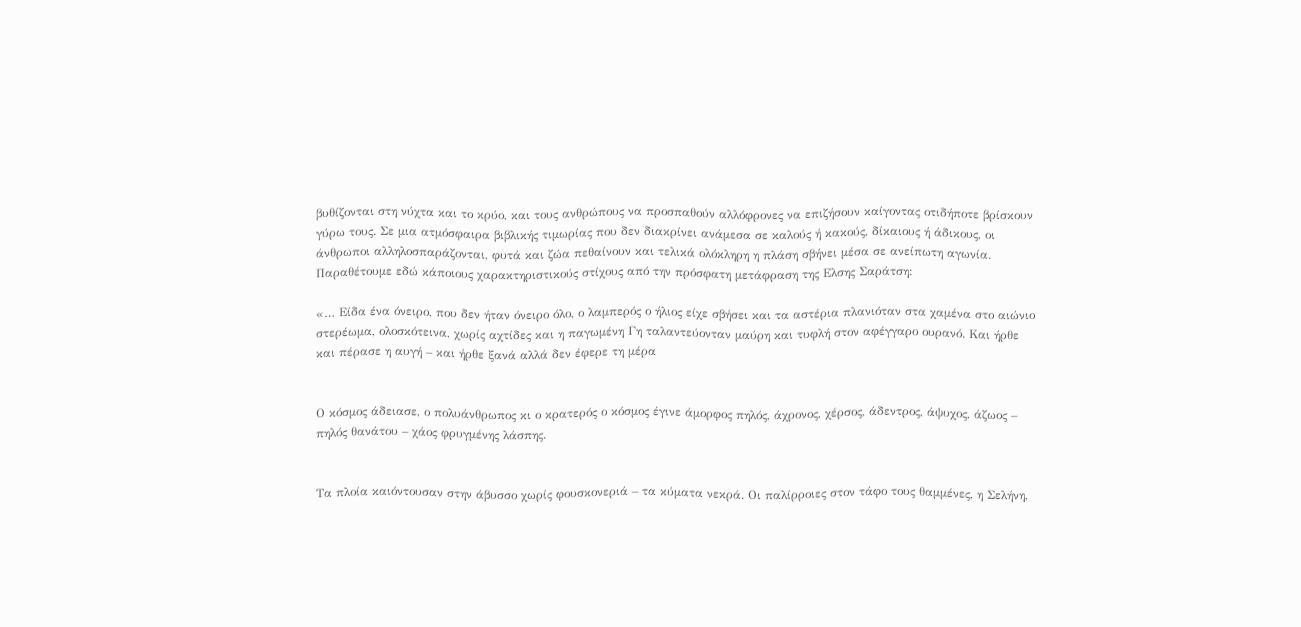βυθίζονται στη νύχτα και το κρύο, και τους ανθρώπους να προσπαθούν αλλόφρονες να επιζήσουν καίγοντας οτιδήποτε βρίσκουν γύρω τους. Σε μια ατμόσφαιρα βιβλικής τιμωρίας που δεν διακρίνει ανάμεσα σε καλούς ή κακούς, δίκαιους ή άδικους, οι άνθρωποι αλληλοσπαράζονται, φυτά και ζώα πεθαίνουν και τελικά ολόκληρη η πλάση σβήνει μέσα σε ανείπωτη αγωνία. Παραθέτουμε εδώ κάποιους χαρακτηριστικούς στίχους από την πρόσφατη μετάφραση της Ελσης Σαράτση:

«… Είδα ένα όνειρο, που δεν ήταν όνειρο όλο, ο λαμπερός ο ήλιος είχε σβήσει και τα αστέρια πλανιόταν στα χαμένα στο αιώνιο στερέωμα, ολοσκότεινα, χωρίς αχτίδες και η παγωμένη Γη ταλαντεύονταν μαύρη και τυφλή στον αφέγγαρο ουρανό. Και ήρθε και πέρασε η αυγή – και ήρθε ξανά αλλά δεν έφερε τη μέρα


Ο κόσμος άδειασε, ο πολυάνθρωπος κι ο κρατερός ο κόσμος έγινε άμορφος πηλός, άχρονος, χέρσος, άδεντρος, άψυχος, άζωος – πηλός θανάτου – χάος φρυγμένης λάσπης.


Τα πλοία καιόντουσαν στην άβυσσο χωρίς φουσκονεριά – τα κύματα νεκρά. Οι παλίρροιες στον τάφο τους θαμμένες, η Σελήνη,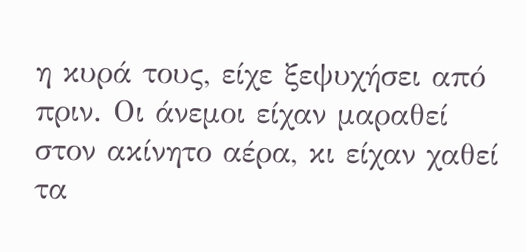η κυρά τους, είχε ξεψυχήσει από πριν. Οι άνεμοι είχαν μαραθεί στον ακίνητο αέρα, κι είχαν χαθεί τα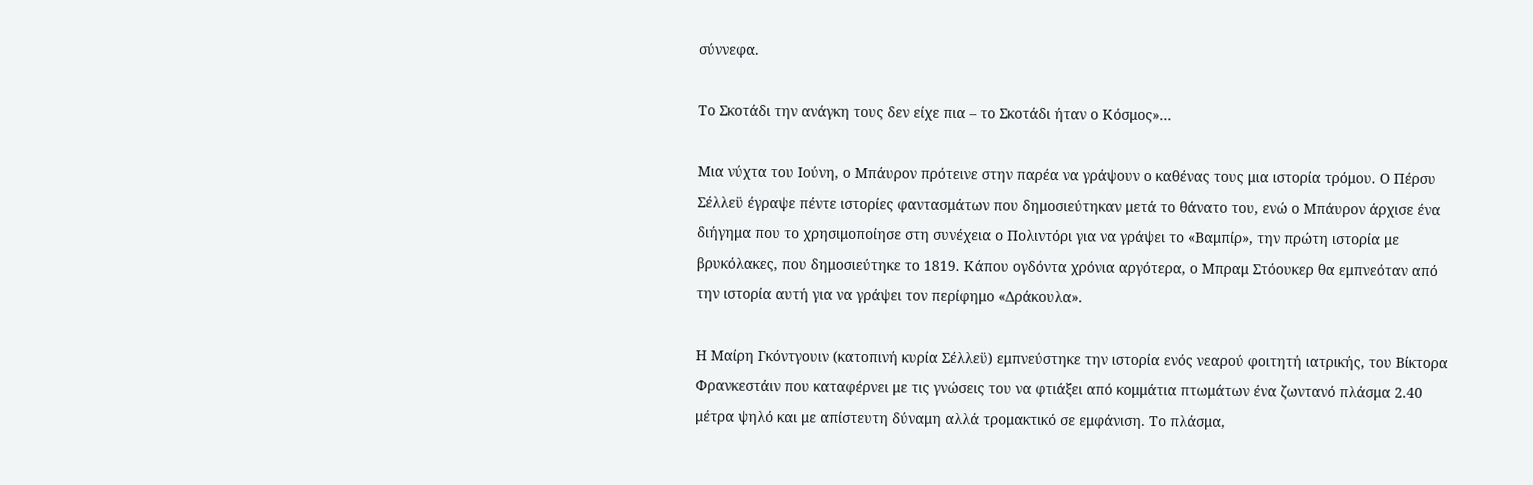σύννεφα.

Το Σκοτάδι την ανάγκη τους δεν είχε πια – το Σκοτάδι ήταν ο Κόσμος»…

Μια νύχτα του Ιούνη, ο Μπάυρον πρότεινε στην παρέα να γράψουν ο καθένας τους μια ιστορία τρόμου. Ο Πέρσυ Σέλλεϋ έγραψε πέντε ιστορίες φαντασμάτων που δημοσιεύτηκαν μετά το θάνατο του, ενώ ο Μπάυρον άρχισε ένα διήγημα που το χρησιμοποίησε στη συνέχεια ο Πολιντόρι για να γράψει το «Βαμπίρ», την πρώτη ιστορία με βρυκόλακες, που δημοσιεύτηκε το 1819. Κάπου ογδόντα χρόνια αργότερα, ο Μπραμ Στόουκερ θα εμπνεόταν από την ιστορία αυτή για να γράψει τον περίφημο «Δράκουλα».

Η Μαίρη Γκόντγουιν (κατοπινή κυρία Σέλλεϋ) εμπνεύστηκε την ιστορία ενός νεαρού φοιτητή ιατρικής, του Βίκτορα Φρανκεστάιν που καταφέρνει με τις γνώσεις του να φτιάξει από κομμάτια πτωμάτων ένα ζωντανό πλάσμα 2.40 μέτρα ψηλό και με απίστευτη δύναμη αλλά τρομακτικό σε εμφάνιση. Το πλάσμα,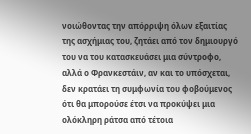νοιώθοντας την απόρριψη όλων εξαιτίας της ασχήμιας του, ζητάει από τον δημιουργό του να του κατασκευάσει μια σύντροφο, αλλά ο Φρανκεστάιν, αν και το υπόσχεται, δεν κρατάει τη συμφωνία του φοβούμενος ότι θα μπορούσε έτσι να προκύψει μια ολόκληρη ράτσα από τέτοια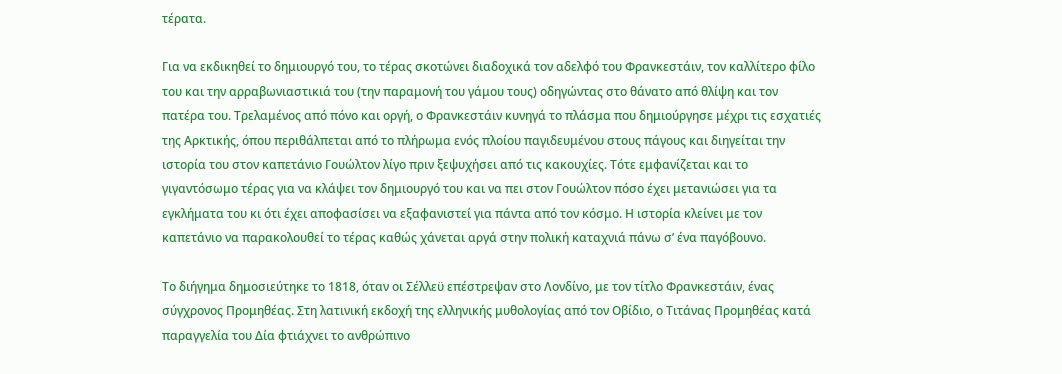τέρατα.

Για να εκδικηθεί το δημιουργό του, το τέρας σκοτώνει διαδοχικά τον αδελφό του Φρανκεστάιν, τον καλλίτερο φίλο του και την αρραβωνιαστικιά του (την παραμονή του γάμου τους) οδηγώντας στο θάνατο από θλίψη και τον πατέρα του. Τρελαμένος από πόνο και οργή, ο Φρανκεστάιν κυνηγά το πλάσμα που δημιούργησε μέχρι τις εσχατιές της Αρκτικής, όπου περιθάλπεται από το πλήρωμα ενός πλοίου παγιδευμένου στους πάγους και διηγείται την ιστορία του στον καπετάνιο Γουώλτον λίγο πριν ξεψυχήσει από τις κακουχίες. Τότε εμφανίζεται και το γιγαντόσωμο τέρας για να κλάψει τον δημιουργό του και να πει στον Γουώλτον πόσο έχει μετανιώσει για τα εγκλήματα του κι ότι έχει αποφασίσει να εξαφανιστεί για πάντα από τον κόσμο. Η ιστορία κλείνει με τον καπετάνιο να παρακολουθεί το τέρας καθώς χάνεται αργά στην πολική καταχνιά πάνω σ’ ένα παγόβουνο.

Το διήγημα δημοσιεύτηκε το 1818, όταν οι Σέλλεϋ επέστρεψαν στο Λονδίνο, με τον τίτλο Φρανκεστάιν, ένας σύγχρονος Προμηθέας. Στη λατινική εκδοχή της ελληνικής μυθολογίας από τον Οβίδιο, ο Τιτάνας Προμηθέας κατά παραγγελία του Δία φτιάχνει το ανθρώπινο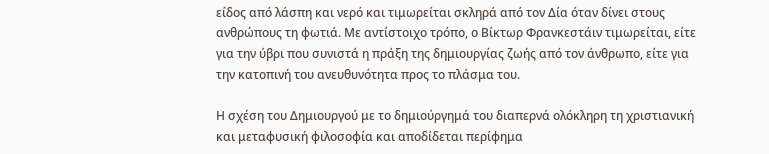είδος από λάσπη και νερό και τιμωρείται σκληρά από τον Δία όταν δίνει στους ανθρώπους τη φωτιά. Με αντίστοιχο τρόπο, ο Βίκτωρ Φρανκεστάιν τιμωρείται, είτε για την ύβρι που συνιστά η πράξη της δημιουργίας ζωής από τον άνθρωπο, είτε για την κατοπινή του ανευθυνότητα προς το πλάσμα του.

Η σχέση του Δημιουργού με το δημιούργημά του διαπερνά ολόκληρη τη χριστιανική και μεταφυσική φιλοσοφία και αποδίδεται περίφημα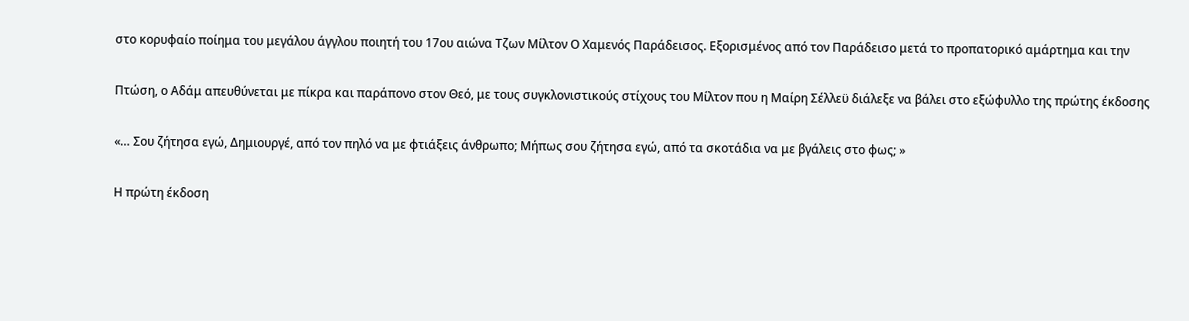στο κορυφαίο ποίημα του μεγάλου άγγλου ποιητή του 17ου αιώνα Τζων Μίλτον Ο Χαμενός Παράδεισος. Εξορισμένος από τον Παράδεισο μετά το προπατορικό αμάρτημα και την

Πτώση, ο Αδάμ απευθύνεται με πίκρα και παράπονο στον Θεό, με τους συγκλονιστικούς στίχους του Μίλτον που η Μαίρη Σέλλεϋ διάλεξε να βάλει στο εξώφυλλο της πρώτης έκδοσης

«… Σου ζήτησα εγώ, Δημιουργέ, από τον πηλό να με φτιάξεις άνθρωπο; Μήπως σου ζήτησα εγώ, από τα σκοτάδια να με βγάλεις στο φως; »

Η πρώτη έκδοση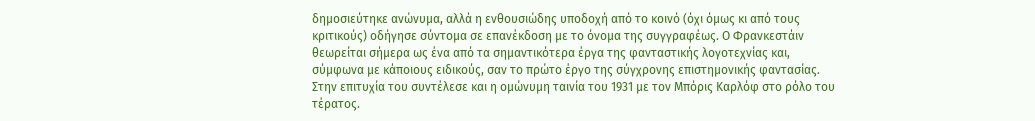δημοσιεύτηκε ανώνυμα, αλλά η ενθουσιώδης υποδοχή από το κοινό (όχι όμως κι από τους κριτικούς) οδήγησε σύντομα σε επανέκδοση με το όνομα της συγγραφέως. Ο Φρανκεστάιν θεωρείται σήμερα ως ένα από τα σημαντικότερα έργα της φανταστικής λογοτεχνίας και, σύμφωνα με κάποιους ειδικούς, σαν το πρώτο έργο της σύγχρονης επιστημονικής φαντασίας. Στην επιτυχία του συντέλεσε και η ομώνυμη ταινία του 1931 με τον Μπόρις Καρλόφ στο ρόλο του τέρατος.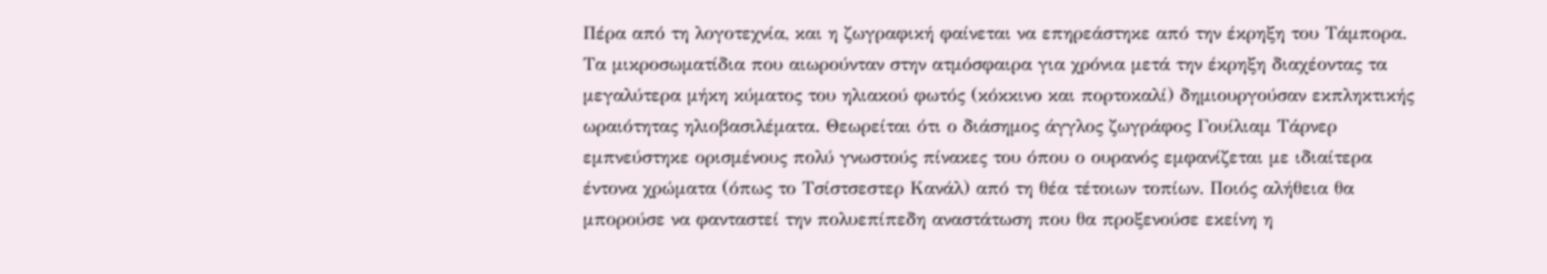Πέρα από τη λογοτεχνία, και η ζωγραφική φαίνεται να επηρεάστηκε από την έκρηξη του Τάμπορα. Τα μικροσωματίδια που αιωρούνταν στην ατμόσφαιρα για χρόνια μετά την έκρηξη διαχέοντας τα μεγαλύτερα μήκη κύματος του ηλιακού φωτός (κόκκινο και πορτοκαλί) δημιουργούσαν εκπληκτικής ωραιότητας ηλιοβασιλέματα. Θεωρείται ότι ο διάσημος άγγλος ζωγράφος Γουίλιαμ Τάρνερ εμπνεύστηκε ορισμένους πολύ γνωστούς πίνακες του όπου ο ουρανός εμφανίζεται με ιδιαίτερα έντονα χρώματα (όπως το Τσίστσεστερ Κανάλ) από τη θέα τέτοιων τοπίων. Ποιός αλήθεια θα μπορούσε να φανταστεί την πολυεπίπεδη αναστάτωση που θα προξενούσε εκείνη η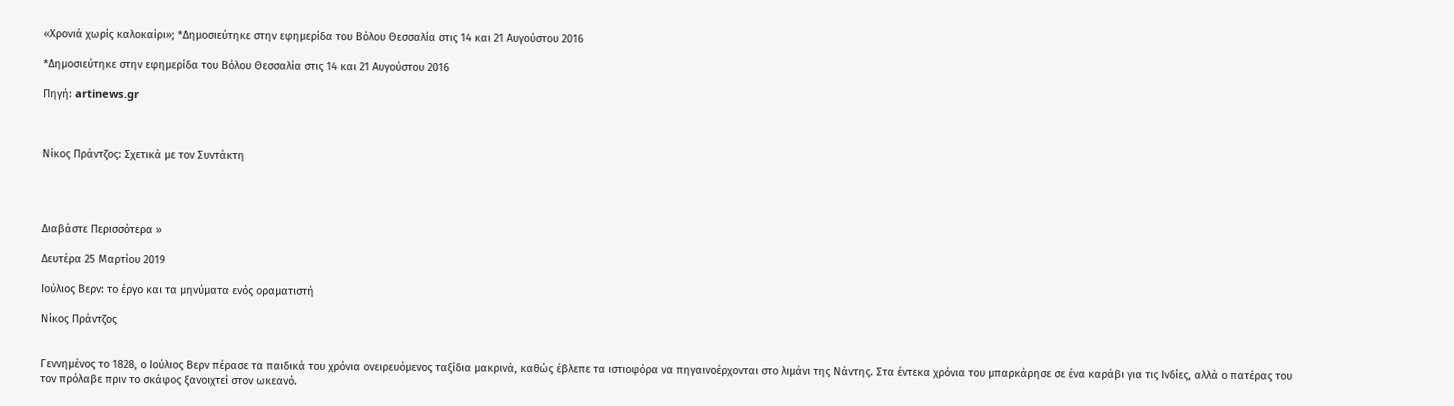«Χρονιά χωρίς καλοκαίρι»; *Δημοσιεύτηκε στην εφημερίδα του Βόλου Θεσσαλία στις 14 και 21 Αυγούστου 2016

*Δημοσιεύτηκε στην εφημερίδα του Βόλου Θεσσαλία στις 14 και 21 Αυγούστου 2016

Πηγή: artinews.gr



Νίκος Πράντζος: Σχετικά με τον Συντάκτη




Διαβάστε Περισσότερα »

Δευτέρα 25 Μαρτίου 2019

Ιούλιος Βερν: το έργο και τα μηνύματα ενός οραματιστή

Νίκος Πράντζος


Γεννημένος το 1828, ο Ιούλιος Βερν πέρασε τα παιδικά του χρόνια ονειρευόμενος ταξίδια μακρινά, καθώς έβλεπε τα ιστιοφόρα να πηγαινοέρχονται στο λιμάνι της Νάντης. Στα έντεκα χρόνια του μπαρκάρησε σε ένα καράβι για τις Ινδίες, αλλά ο πατέρας του τον πρόλαβε πριν το σκάφος ξανοιχτεί στον ωκεανό.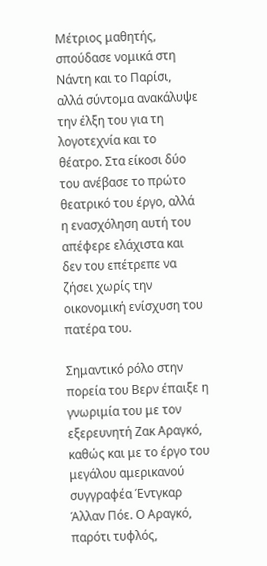Μέτριος μαθητής, σπούδασε νομικά στη Νάντη και το Παρίσι, αλλά σύντομα ανακάλυψε την έλξη του για τη λογοτεχνία και το θέατρο. Στα είκοσι δύο του ανέβασε το πρώτο θεατρικό του έργο, αλλά η ενασχόληση αυτή του απέφερε ελάχιστα και δεν του επέτρεπε να ζήσει χωρίς την οικονομική ενίσχυση του πατέρα του.

Σημαντικό ρόλο στην πορεία του Βερν έπαιξε η γνωριμία του με τον εξερευνητή Ζακ Αραγκό, καθώς και με το έργο του μεγάλου αμερικανού συγγραφέα Έντγκαρ Άλλαν Πόε. Ο Αραγκό, παρότι τυφλός,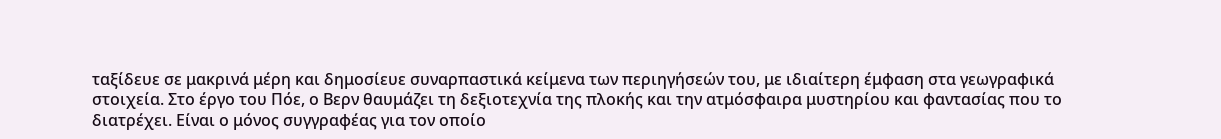ταξίδευε σε μακρινά μέρη και δημοσίευε συναρπαστικά κείμενα των περιηγήσεών του, με ιδιαίτερη έμφαση στα γεωγραφικά στοιχεία. Στο έργο του Πόε, ο Βερν θαυμάζει τη δεξιοτεχνία της πλοκής και την ατμόσφαιρα μυστηρίου και φαντασίας που το διατρέχει. Είναι ο μόνος συγγραφέας για τον οποίο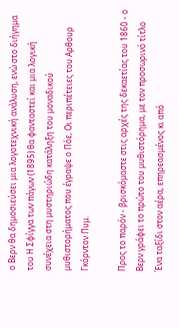ο Βερν θα δημοσιεύσει μια λογοτεχνική ανάλυση, ενώ στο διήγημα του Η Σφίγγα των πάγων (1895) θα φανταστεί και μια λογική συνέχεια στη μυστηριώδη κατάληξη του μοναδικού μυθιστορήματος που έγραψε ο Πόε, Οι περιπέτειες του Αρθουρ Γκόρντον Πυμ.

Προς το παρόν - βρισκόμαστε στις αρχές της δεκαετίας του 1860 - ο Βερν γράφει το πρώτο του μυθιστόρημα, με τον προσωρινό τίτλο Ένα ταξίδι στον αέρα, επηρεασμένος κι από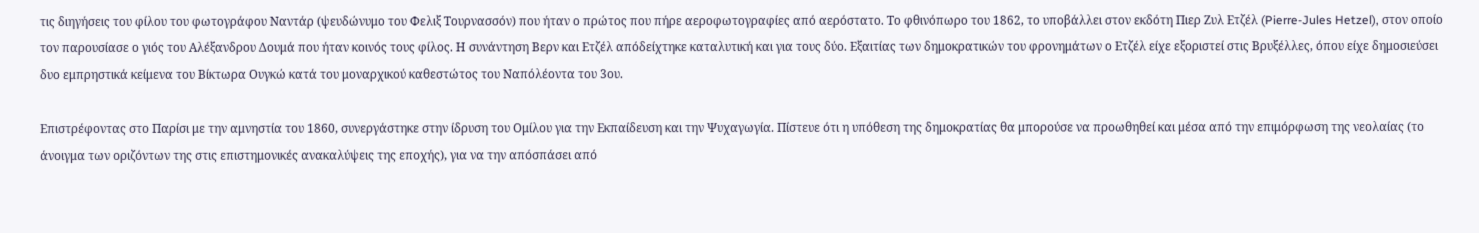τις διηγήσεις του φίλου του φωτογράφου Ναντάρ (ψευδώνυμο του Φελιξ Τουρνασσόν) που ήταν ο πρώτος που πήρε αεροφωτογραφίες από αερόστατο. Το φθινόπωρο του 1862, το υποβάλλει στον εκδότη Πιερ Ζυλ Ετζέλ (Pierre-Jules Hetzel), στον οποίο τον παρουσίασε ο γιός του Αλέξανδρου Δουμά που ήταν κοινός τους φίλος. Η συνάντηση Βερν και Ετζέλ απόδείχτηκε καταλυτική και για τους δύο. Εξαιτίας των δημοκρατικών του φρονημάτων ο Ετζέλ είχε εξοριστεί στις Βρυξέλλες, όπου είχε δημοσιεύσει δυο εμπρηστικά κείμενα του Βίκτωρα Ουγκώ κατά του μοναρχικού καθεστώτος του Ναπόλέοντα του 3ου.

Επιστρέφοντας στο Παρίσι με την αμνηστία του 1860, συνεργάστηκε στην ίδρυση του Ομίλου για την Εκπαίδευση και την Ψυχαγωγία. Πίστευε ότι η υπόθεση της δημοκρατίας θα μπορούσε να προωθηθεί και μέσα από την επιμόρφωση της νεολαίας (το άνοιγμα των οριζόντων της στις επιστημονικές ανακαλύψεις της εποχής), για να την απόσπάσει από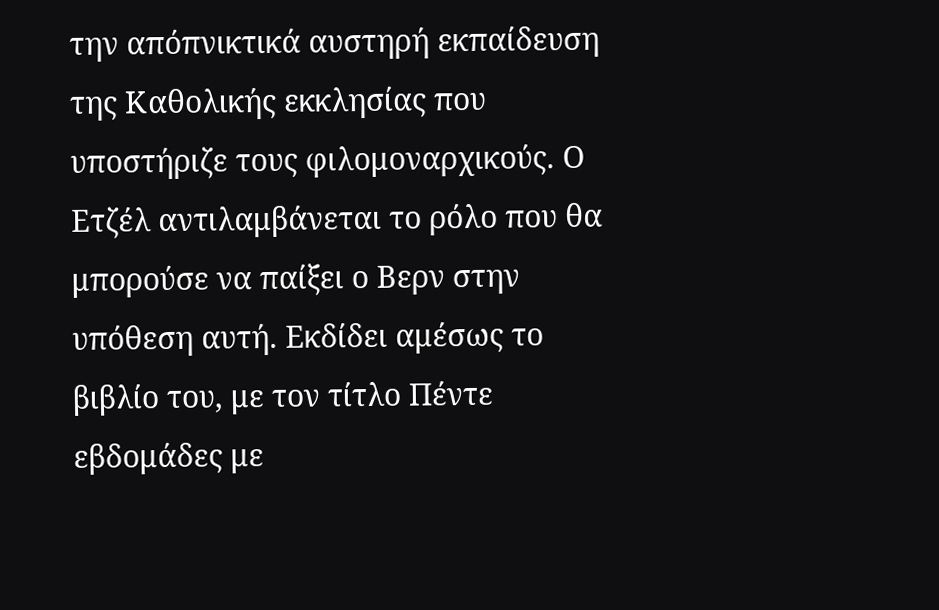την απόπνικτικά αυστηρή εκπαίδευση της Καθολικής εκκλησίας που υποστήριζε τους φιλομοναρχικούς. Ο Ετζέλ αντιλαμβάνεται το ρόλο που θα μπορούσε να παίξει ο Βερν στην υπόθεση αυτή. Εκδίδει αμέσως το βιβλίο του, με τον τίτλο Πέντε εβδομάδες με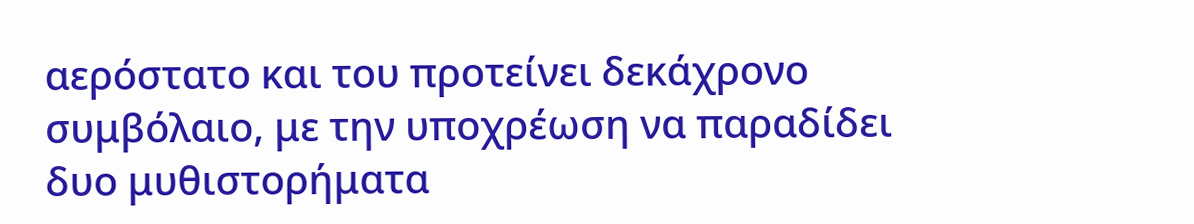αερόστατο και του προτείνει δεκάχρονο συμβόλαιο, με την υποχρέωση να παραδίδει δυο μυθιστορήματα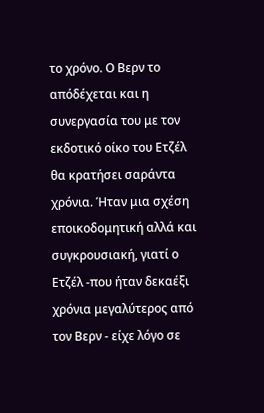το χρόνο. Ο Βερν το απόδέχεται και η συνεργασία του με τον εκδοτικό οίκο του Ετζέλ θα κρατήσει σαράντα χρόνια. Ήταν μια σχέση εποικοδομητική αλλά και συγκρουσιακή, γιατί ο Ετζέλ -που ήταν δεκαέξι χρόνια μεγαλύτερος από τον Βερν - είχε λόγο σε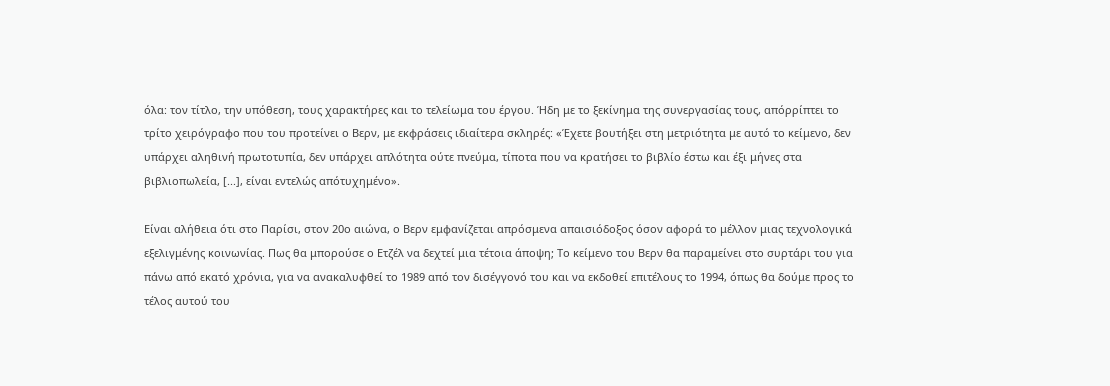όλα: τον τίτλο, την υπόθεση, τους χαρακτήρες και το τελείωμα του έργου. Ήδη με το ξεκίνημα της συνεργασίας τους, απόρρίπτει το τρίτο χειρόγραφο που του προτείνει ο Βερν, με εκφράσεις ιδιαίτερα σκληρές: «Έχετε βουτήξει στη μετριότητα με αυτό το κείμενο, δεν υπάρχει αληθινή πρωτοτυπία, δεν υπάρχει απλότητα ούτε πνεύμα, τίποτα που να κρατήσει το βιβλίο έστω και έξι μήνες στα βιβλιοπωλεία, [...], είναι εντελώς απότυχημένο».

Είναι αλήθεια ότι στο Παρίσι, στον 20ο αιώνα, ο Βερν εμφανίζεται απρόσμενα απαισιόδοξος όσον αφορά το μέλλον μιας τεχνολογικά εξελιγμένης κοινωνίας. Πως θα μπορούσε ο Ετζέλ να δεχτεί μια τέτοια άποψη; Το κείμενο του Βερν θα παραμείνει στο συρτάρι του για πάνω από εκατό χρόνια, για να ανακαλυφθεί το 1989 από τον δισέγγονό του και να εκδοθεί επιτέλους το 1994, όπως θα δούμε προς το τέλος αυτού του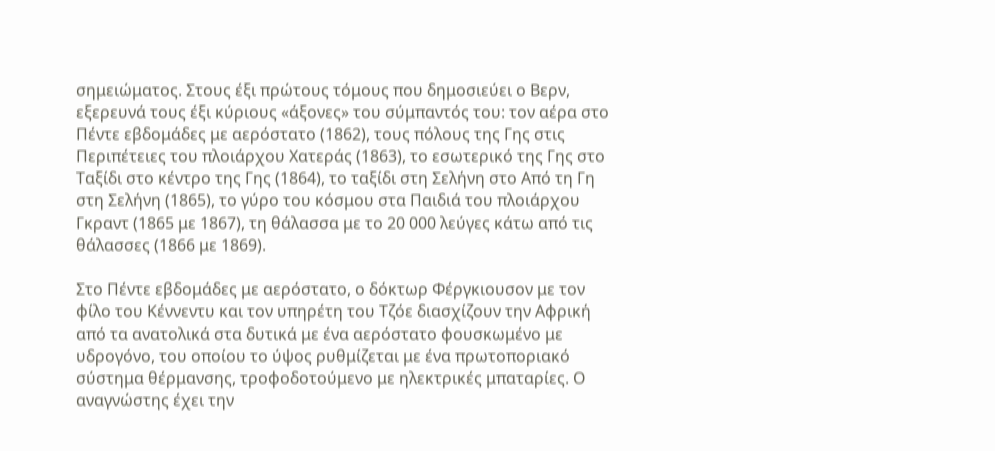σημειώματος. Στους έξι πρώτους τόμους που δημοσιεύει ο Βερν, εξερευνά τους έξι κύριους «άξονες» του σύμπαντός του: τον αέρα στο Πέντε εβδομάδες με αερόστατο (1862), τους πόλους της Γης στις Περιπέτειες του πλοιάρχου Χατεράς (1863), το εσωτερικό της Γης στο Ταξίδι στο κέντρο της Γης (1864), το ταξίδι στη Σελήνη στο Από τη Γη στη Σελήνη (1865), το γύρο του κόσμου στα Παιδιά του πλοιάρχου Γκραντ (1865 με 1867), τη θάλασσα με το 20 000 λεύγες κάτω από τις θάλασσες (1866 με 1869).

Στο Πέντε εβδομάδες με αερόστατο, ο δόκτωρ Φέργκιουσον με τον φίλο του Κέννεντυ και τον υπηρέτη του Τζόε διασχίζουν την Αφρική από τα ανατολικά στα δυτικά με ένα αερόστατο φουσκωμένο με υδρογόνο, του οποίου το ύψος ρυθμίζεται με ένα πρωτοποριακό σύστημα θέρμανσης, τροφοδοτούμενο με ηλεκτρικές μπαταρίες. Ο αναγνώστης έχει την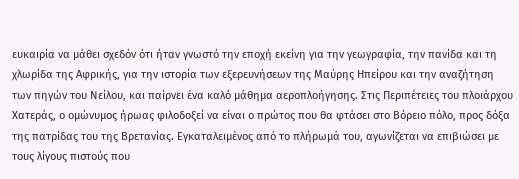ευκαιρία να μάθει σχεδόν ότι ήταν γνωστό την εποχή εκείνη για την γεωγραφία, την πανίδα και τη χλωρίδα της Αφρικής, για την ιστορία των εξερευνήσεων της Μαύρης Ηπείρου και την αναζήτηση των πηγών του Νείλου, και παίρνει ένα καλό μάθημα αεροπλοήγησης. Στις Περιπέτειες του πλοιάρχου Χατεράς, ο ομώνυμος ήρωας φιλοδοξεί να είναι ο πρώτος που θα φτάσει στο Βόρειο πόλο, προς δόξα της πατρίδας του της Βρετανίας. Εγκαταλειμένος από το πλήρωμά του, αγωνίζεται να επιβιώσει με τους λίγους πιστούς που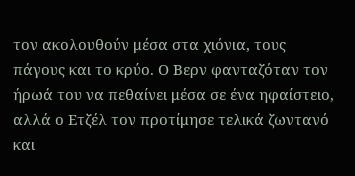τον ακολουθούν μέσα στα χιόνια, τους πάγους και το κρύο. Ο Βερν φανταζόταν τον ήρωά του να πεθαίνει μέσα σε ένα ηφαίστειο, αλλά ο Ετζέλ τον προτίμησε τελικά ζωντανό και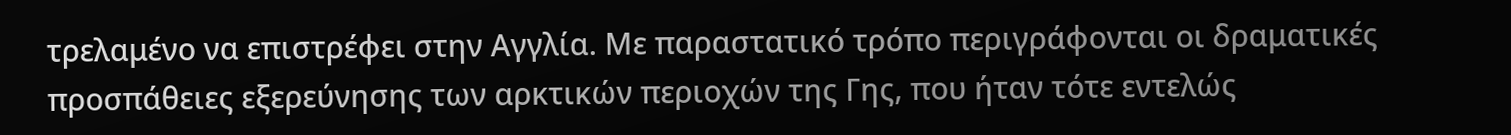τρελαμένο να επιστρέφει στην Αγγλία. Με παραστατικό τρόπο περιγράφονται οι δραματικές προσπάθειες εξερεύνησης των αρκτικών περιοχών της Γης, που ήταν τότε εντελώς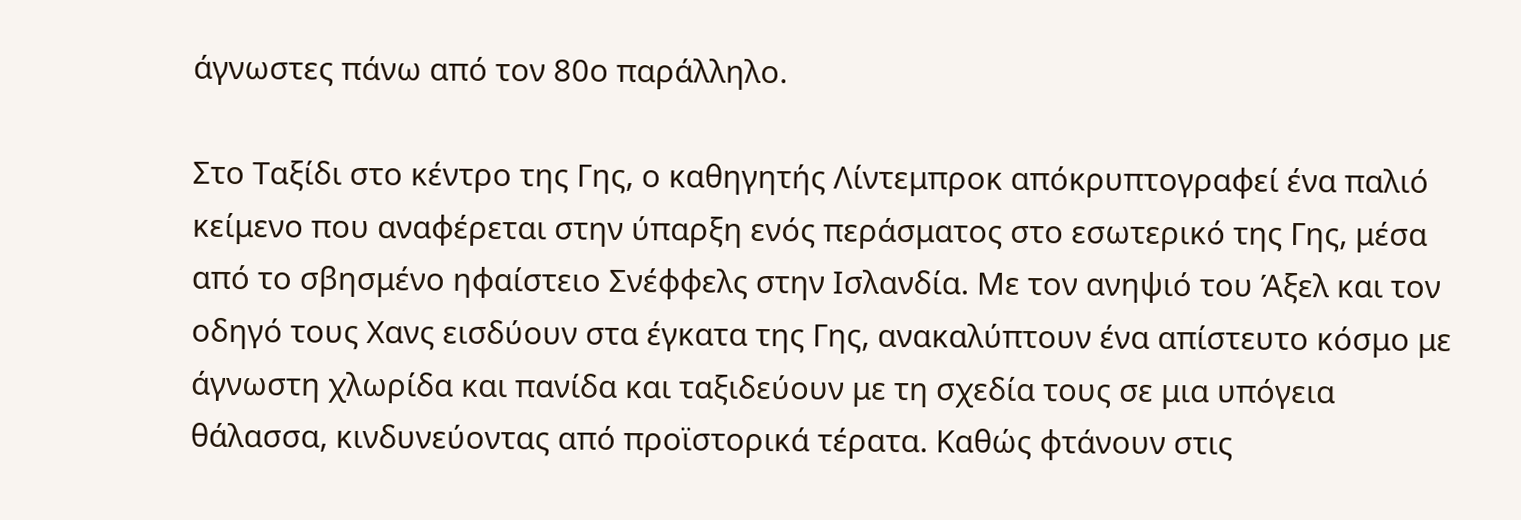άγνωστες πάνω από τον 80ο παράλληλο.

Στο Ταξίδι στο κέντρο της Γης, ο καθηγητής Λίντεμπροκ απόκρυπτογραφεί ένα παλιό κείμενο που αναφέρεται στην ύπαρξη ενός περάσματος στο εσωτερικό της Γης, μέσα από το σβησμένο ηφαίστειο Σνέφφελς στην Ισλανδία. Με τον ανηψιό του Άξελ και τον οδηγό τους Χανς εισδύουν στα έγκατα της Γης, ανακαλύπτουν ένα απίστευτο κόσμο με άγνωστη χλωρίδα και πανίδα και ταξιδεύουν με τη σχεδία τους σε μια υπόγεια θάλασσα, κινδυνεύοντας από προϊστορικά τέρατα. Καθώς φτάνουν στις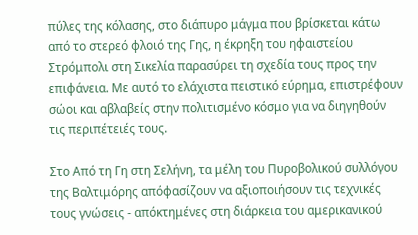πύλες της κόλασης, στο διάπυρο μάγμα που βρίσκεται κάτω από το στερεό φλοιό της Γης, η έκρηξη του ηφαιστείου Στρόμπολι στη Σικελία παρασύρει τη σχεδία τους προς την επιφάνεια. Με αυτό το ελάχιστα πειστικό εύρημα, επιστρέφουν σώοι και αβλαβείς στην πολιτισμένο κόσμο για να διηγηθούν τις περιπέτειές τους.

Στο Από τη Γη στη Σελήνη, τα μέλη του Πυροβολικού συλλόγου της Βαλτιμόρης απόφασίζουν να αξιοποιήσουν τις τεχνικές τους γνώσεις - απόκτημένες στη διάρκεια του αμερικανικού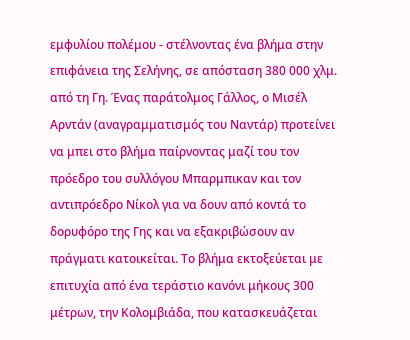εμφυλίου πολέμου - στέλνοντας ένα βλήμα στην επιφάνεια της Σελήνης, σε απόσταση 380 000 χλμ. από τη Γη. Ένας παράτολμος Γάλλος, ο Μισέλ Αρντάν (αναγραμματισμός του Ναντάρ) προτείνει να μπει στο βλήμα παίρνοντας μαζί του τον πρόεδρο του συλλόγου Μπαρμπικαν και τον αντιπρόεδρο Νίκολ για να δουν από κοντά το δορυφόρο της Γης και να εξακριβώσουν αν πράγματι κατοικείται. Το βλήμα εκτοξεύεται με επιτυχία από ένα τεράστιο κανόνι μήκους 300 μέτρων, την Κολομβιάδα, που κατασκευάζεται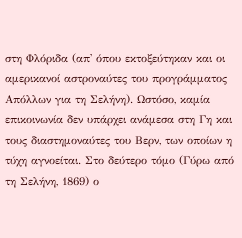στη Φλόριδα (απ' όπου εκτοξεύτηκαν και οι αμερικανοί αστροναύτες του προγράμματος Απόλλων για τη Σελήνη). Ωστόσο, καμία επικοινωνία δεν υπάρχει ανάμεσα στη Γη και τους διαστημοναύτες του Βερν, των οποίων η τύχη αγνοείται. Στο δεύτερο τόμο (Γύρω από τη Σελήνη, 1869) ο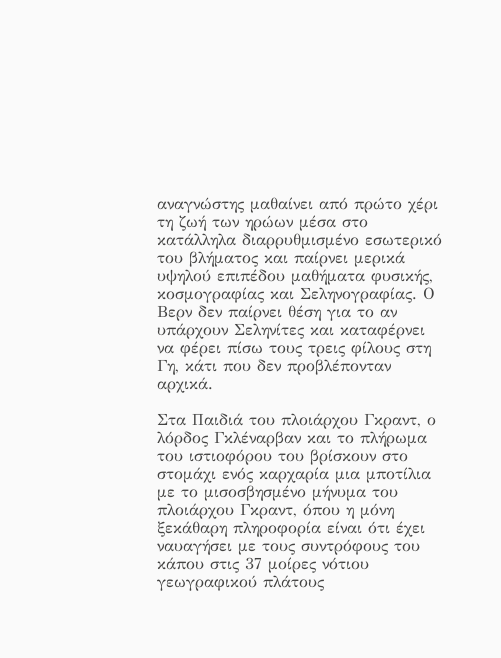αναγνώστης μαθαίνει από πρώτο χέρι τη ζωή των ηρώων μέσα στο κατάλληλα διαρρυθμισμένο εσωτερικό του βλήματος και παίρνει μερικά υψηλού επιπέδου μαθήματα φυσικής, κοσμογραφίας και Σεληνογραφίας. Ο Βερν δεν παίρνει θέση για το αν υπάρχουν Σεληνίτες και καταφέρνει να φέρει πίσω τους τρεις φίλους στη Γη, κάτι που δεν προβλέπονταν αρχικά.

Στα Παιδιά του πλοιάρχου Γκραντ, ο λόρδος Γκλέναρβαν και το πλήρωμα του ιστιοφόρου του βρίσκουν στο στομάχι ενός καρχαρία μια μποτίλια με το μισοσβησμένο μήνυμα του πλοιάρχου Γκραντ, όπου η μόνη ξεκάθαρη πληροφορία είναι ότι έχει ναυαγήσει με τους συντρόφους του κάπου στις 37 μοίρες νότιου γεωγραφικού πλάτους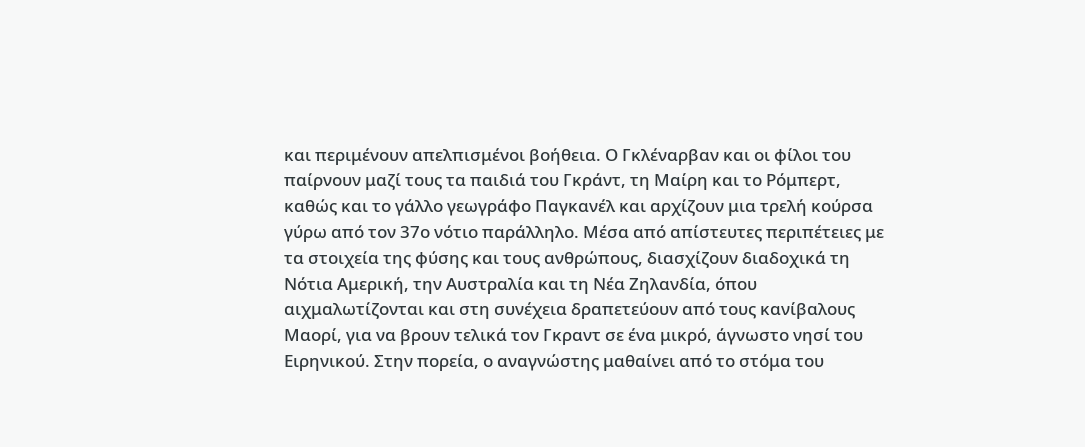και περιμένουν απελπισμένοι βοήθεια. Ο Γκλέναρβαν και οι φίλοι του παίρνουν μαζί τους τα παιδιά του Γκράντ, τη Μαίρη και το Ρόμπερτ, καθώς και το γάλλο γεωγράφο Παγκανέλ και αρχίζουν μια τρελή κούρσα γύρω από τον 37ο νότιο παράλληλο. Μέσα από απίστευτες περιπέτειες με τα στοιχεία της φύσης και τους ανθρώπους, διασχίζουν διαδοχικά τη Νότια Αμερική, την Αυστραλία και τη Νέα Ζηλανδία, όπου αιχμαλωτίζονται και στη συνέχεια δραπετεύουν από τους κανίβαλους Μαορί, για να βρουν τελικά τον Γκραντ σε ένα μικρό, άγνωστο νησί του Ειρηνικού. Στην πορεία, ο αναγνώστης μαθαίνει από το στόμα του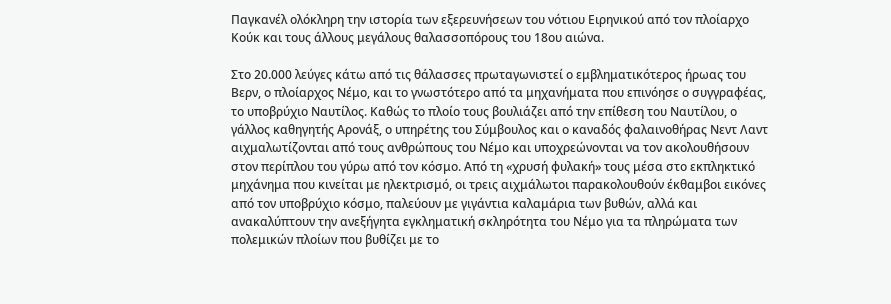Παγκανέλ ολόκληρη την ιστορία των εξερευνήσεων του νότιου Ειρηνικού από τον πλοίαρχο Κούκ και τους άλλους μεγάλους θαλασσοπόρους του 18ου αιώνα.

Στο 20.000 λεύγες κάτω από τις θάλασσες πρωταγωνιστεί ο εμβληματικότερος ήρωας του Βερν, ο πλοίαρχος Νέμο, και το γνωστότερο από τα μηχανήματα που επινόησε ο συγγραφέας, το υποβρύχιο Ναυτίλος. Καθώς το πλοίο τους βουλιάζει από την επίθεση του Ναυτίλου, ο γάλλος καθηγητής Αρονάξ, ο υπηρέτης του Σύμβουλος και ο καναδός φαλαινοθήρας Νεντ Λαντ αιχμαλωτίζονται από τους ανθρώπους του Νέμο και υποχρεώνονται να τον ακολουθήσουν στον περίπλου του γύρω από τον κόσμο. Από τη «χρυσή φυλακή» τους μέσα στο εκπληκτικό μηχάνημα που κινείται με ηλεκτρισμό, οι τρεις αιχμάλωτοι παρακολουθούν έκθαμβοι εικόνες από τον υποβρύχιο κόσμο, παλεύουν με γιγάντια καλαμάρια των βυθών, αλλά και ανακαλύπτουν την ανεξήγητα εγκληματική σκληρότητα του Νέμο για τα πληρώματα των πολεμικών πλοίων που βυθίζει με το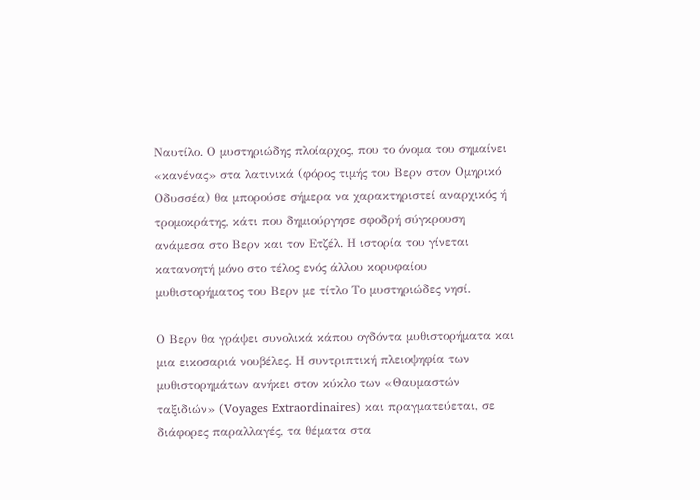Ναυτίλο. Ο μυστηριώδης πλοίαρχος, που το όνομα του σημαίνει «κανένας» στα λατινικά (φόρος τιμής του Βερν στον Ομηρικό Οδυσσέα) θα μπορούσε σήμερα να χαρακτηριστεί αναρχικός ή τρομοκράτης, κάτι που δημιούργησε σφοδρή σύγκρουση ανάμεσα στο Βερν και τον Ετζέλ. Η ιστορία του γίνεται κατανοητή μόνο στο τέλος ενός άλλου κορυφαίου μυθιστορήματος του Βερν με τίτλο Το μυστηριώδες νησί.

Ο Βερν θα γράψει συνολικά κάπου ογδόντα μυθιστορήματα και μια εικοσαριά νουβέλες. Η συντριπτική πλειοψηφία των μυθιστορημάτων ανήκει στον κύκλο των «Θαυμαστών ταξιδιών» (Voyages Extraordinaires) και πραγματεύεται, σε διάφορες παραλλαγές, τα θέματα στα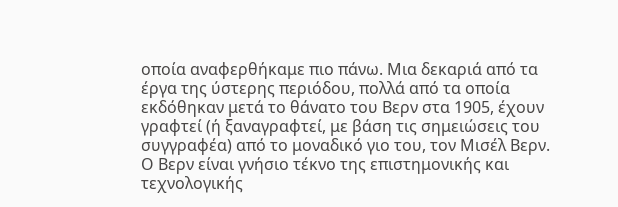οποία αναφερθήκαμε πιο πάνω. Μια δεκαριά από τα έργα της ύστερης περιόδου, πολλά από τα οποία εκδόθηκαν μετά το θάνατο του Βερν στα 1905, έχουν γραφτεί (ή ξαναγραφτεί, με βάση τις σημειώσεις του συγγραφέα) από το μοναδικό γιο του, τον Μισέλ Βερν. Ο Βερν είναι γνήσιο τέκνο της επιστημονικής και τεχνολογικής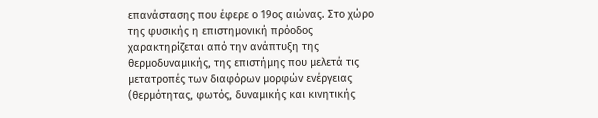επανάστασης που έφερε ο 19ος αιώνας. Στο χώρο της φυσικής η επιστημονική πρόοδος χαρακτηρίζεται από την ανάπτυξη της θερμοδυναμικής, της επιστήμης που μελετά τις μετατροπές των διαφόρων μορφών ενέργειας (θερμότητας, φωτός, δυναμικής και κινητικής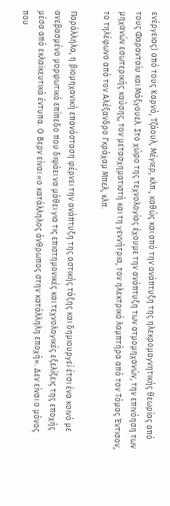ενέργειας) από τους Καρνό, Τζάουλ, Μέγιερ, κλπ., καθώς και από την ανάπτυξη της ηλεκρομαγνητικής θεωρίας από τους Φαρανταίυ και Μάξγουελ. Στο χώρο της τεχνολογίας έχουμε την ανάπτυξη των ατμομηχανών, την επινόηση των μηχανών εσωτερικής καύσης, τον μετασχηματιστή και τη γεννήτρια, τον ηλεκτρικό λαμπτήρα από τον Τόμας Έντισον, το τηλέφωνο από τον Αλέξανδρο Γκράχαμ Μπελ, κλπ.

Παράλληλα, η βιομηχανική επανάσταση φέρνει την ανάπτυξη της αστικής τάξης και δημιουργεί έτσι ένα κοινό με ανεβασμένο μορφωτικό επίπεδο που διψάει να μάθει για τις επιστημονικές και τεχνολογικές εξελίξεις της εποχής μέσα από εκλαϊκευτικά έντυπα. Ο Βερν είναι «ο κατάλληλος άνθρωπος στην κατάλληλη εποχή». Δεν είναι ο μόνος που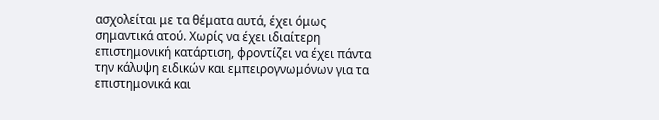ασχολείται με τα θέματα αυτά, έχει όμως σημαντικά ατού. Χωρίς να έχει ιδιαίτερη επιστημονική κατάρτιση, φροντίζει να έχει πάντα την κάλυψη ειδικών και εμπειρογνωμόνων για τα επιστημονικά και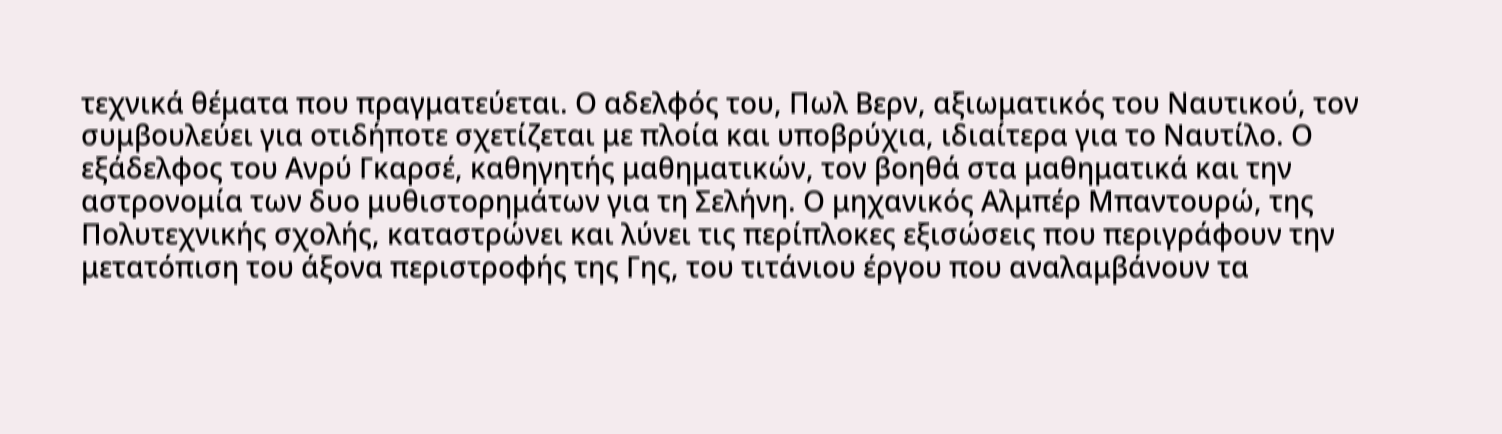τεχνικά θέματα που πραγματεύεται. Ο αδελφός του, Πωλ Βερν, αξιωματικός του Ναυτικού, τον συμβουλεύει για οτιδήποτε σχετίζεται με πλοία και υποβρύχια, ιδιαίτερα για το Ναυτίλο. Ο εξάδελφος του Ανρύ Γκαρσέ, καθηγητής μαθηματικών, τον βοηθά στα μαθηματικά και την αστρονομία των δυο μυθιστορημάτων για τη Σελήνη. Ο μηχανικός Αλμπέρ Μπαντουρώ, της Πολυτεχνικής σχολής, καταστρώνει και λύνει τις περίπλοκες εξισώσεις που περιγράφουν την μετατόπιση του άξονα περιστροφής της Γης, του τιτάνιου έργου που αναλαμβάνουν τα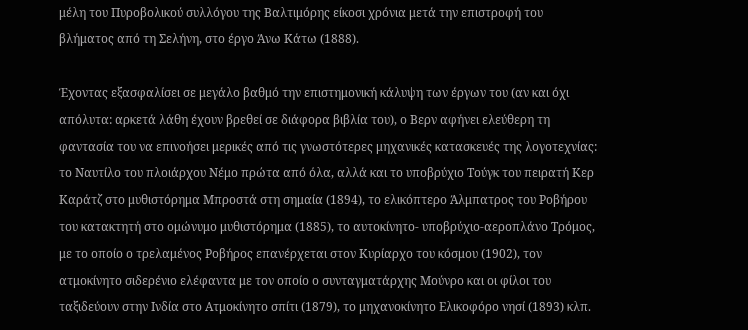μέλη του Πυροβολικού συλλόγου της Βαλτιμόρης είκοσι χρόνια μετά την επιστροφή του βλήματος από τη Σελήνη, στο έργο Άνω Κάτω (1888).

Έχοντας εξασφαλίσει σε μεγάλο βαθμό την επιστημονική κάλυψη των έργων του (αν και όχι απόλυτα: αρκετά λάθη έχουν βρεθεί σε διάφορα βιβλία του), ο Βερν αφήνει ελεύθερη τη φαντασία του να επινοήσει μερικές από τις γνωστότερες μηχανικές κατασκευές της λογοτεχνίας: το Ναυτίλο του πλοιάρχου Νέμο πρώτα από όλα, αλλά και το υποβρύχιο Τούγκ του πειρατή Κερ Καράτζ στο μυθιστόρημα Μπροστά στη σημαία (1894), το ελικόπτερο Άλμπατρος του Ροβήρου του κατακτητή στο ομώνυμο μυθιστόρημα (1885), το αυτοκίνητο- υποβρύχιο-αεροπλάνο Τρόμος, με το οποίο ο τρελαμένος Ροβήρος επανέρχεται στον Κυρίαρχο του κόσμου (1902), τον ατμοκίνητο σιδερένιο ελέφαντα με τον οποίο ο συνταγματάρχης Μούνρο και οι φίλοι του ταξιδεύουν στην Ινδία στο Ατμοκίνητο σπίτι (1879), το μηχανοκίνητο Ελικοφόρο νησί (1893) κλπ.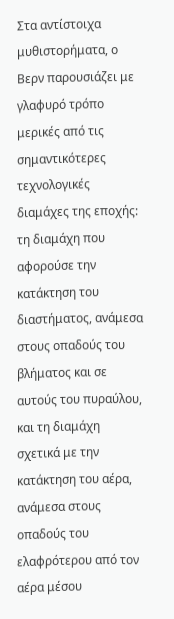Στα αντίστοιχα μυθιστορήματα, ο Βερν παρουσιάζει με γλαφυρό τρόπο μερικές από τις σημαντικότερες τεχνολογικές διαμάχες της εποχής: τη διαμάχη που αφορούσε την κατάκτηση του διαστήματος, ανάμεσα στους οπαδούς του βλήματος και σε αυτούς του πυραύλου, και τη διαμάχη σχετικά με την κατάκτηση του αέρα, ανάμεσα στους οπαδούς του ελαφρότερου από τον αέρα μέσου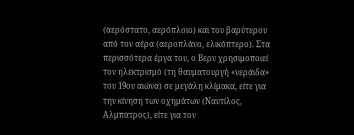(αερόστατο, αερόπλοιο) και του βαρύτερου από τον αέρα (αεροπλάνο, ελικόπτερο). Στα περισσότερα έργα του, ο Βερν χρησιμοποιεί τον ηλεκτρισμό (τη θαυματουργή «νεράιδα» του 19ου αιώνα) σε μεγάλη κλίμακα, είτε για την κίνηση των οχημάτων (Ναυτίλος, Αλμπατρος), είτε για τον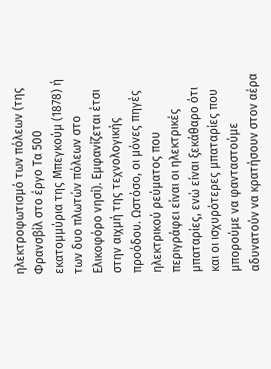ηλεκτροφωτισμό των πόλεων (της Φρανσβίλ στο έργο Τα 500 εκατομμύρια της Μπεγκούμ (1878) ή των δυο πλωτών πόλεων στο Ελικοφόρο νησί). Εμφανίζεται έτσι στην αιχμή της τεχνολογικής προόδου. Ωστόσο, οι μόνες πηγές ηλεκτρικού ρεύματος που περιγράφει είναι οι ηλεκτρικές μπαταρίες, ενώ είναι ξεκάθαρο ότι και οι ισχυρότερες μπαταρίες που μπορούμε να φανταστούμε αδυνατούν να κρατήσουν στον αέρα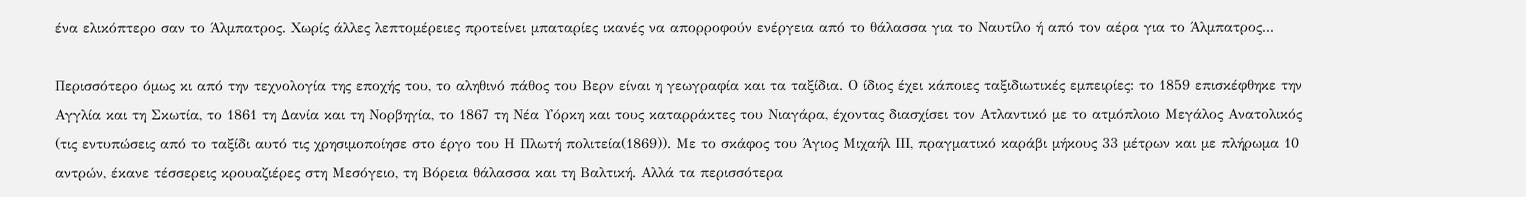ένα ελικόπτερο σαν το Άλμπατρος. Χωρίς άλλες λεπτομέρειες προτείνει μπαταρίες ικανές να απορροφούν ενέργεια από το θάλασσα για το Ναυτίλο ή από τον αέρα για το Άλμπατρος...

Περισσότερο όμως κι από την τεχνολογία της εποχής του, το αληθινό πάθος του Βερν είναι η γεωγραφία και τα ταξίδια. Ο ίδιος έχει κάποιες ταξιδιωτικές εμπειρίες: το 1859 επισκέφθηκε την Αγγλία και τη Σκωτία, το 1861 τη Δανία και τη Νορβηγία, το 1867 τη Νέα Υόρκη και τους καταρράκτες του Νιαγάρα, έχοντας διασχίσει τον Ατλαντικό με το ατμόπλοιο Μεγάλος Ανατολικός (τις εντυπώσεις από το ταξίδι αυτό τις χρησιμοποίησε στο έργο του Η Πλωτή πολιτεία(1869)). Με το σκάφος του Άγιος Μιχαήλ ΙΙΙ, πραγματικό καράβι μήκους 33 μέτρων και με πλήρωμα 10 αντρών, έκανε τέσσερεις κρουαζιέρες στη Μεσόγειο, τη Βόρεια θάλασσα και τη Βαλτική. Αλλά τα περισσότερα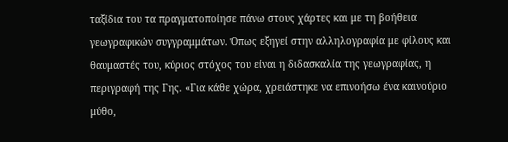ταξίδια του τα πραγματοποίησε πάνω στους χάρτες και με τη βοήθεια γεωγραφικών συγγραμμάτων. Όπως εξηγεί στην αλληλογραφία με φίλους και θαυμαστές του, κύριος στόχος του είναι η διδασκαλία της γεωγραφίας, η περιγραφή της Γης. «Για κάθε χώρα, χρειάστηκε να επινοήσω ένα καινούριο μύθο,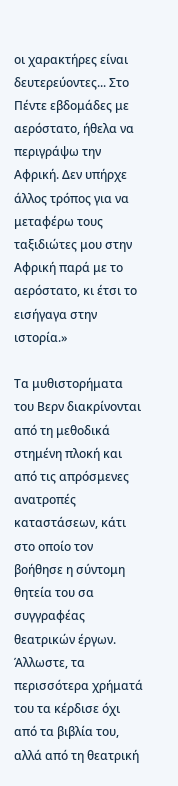οι χαρακτήρες είναι δευτερεύοντες... Στο Πέντε εβδομάδες με αερόστατο, ήθελα να περιγράψω την Αφρική. Δεν υπήρχε άλλος τρόπος για να μεταφέρω τους ταξιδιώτες μου στην Αφρική παρά με το αερόστατο, κι έτσι το εισήγαγα στην ιστορία.»

Τα μυθιστορήματα του Βερν διακρίνονται από τη μεθοδικά στημένη πλοκή και από τις απρόσμενες ανατροπές καταστάσεων, κάτι στο οποίο τον βοήθησε η σύντομη θητεία του σα συγγραφέας θεατρικών έργων. Άλλωστε, τα περισσότερα χρήματά του τα κέρδισε όχι από τα βιβλία του, αλλά από τη θεατρική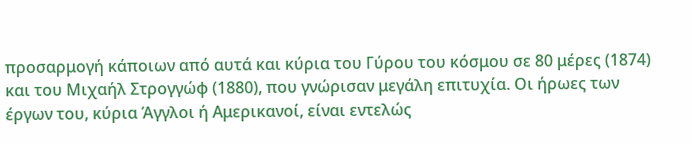προσαρμογή κάποιων από αυτά και κύρια του Γύρου του κόσμου σε 80 μέρες (1874) και του Μιχαήλ Στρογγώφ (1880), που γνώρισαν μεγάλη επιτυχία. Οι ήρωες των έργων του, κύρια Άγγλοι ή Αμερικανοί, είναι εντελώς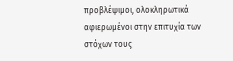προβλέψιμοι, ολοκληρωτικά αφιερωμένοι στην επιτυχία των στόχων τους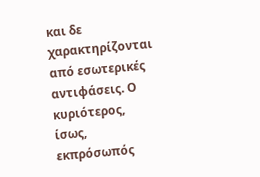και δε χαρακτηρίζονται από εσωτερικές αντιφάσεις. Ο κυριότερος, ίσως, εκπρόσωπός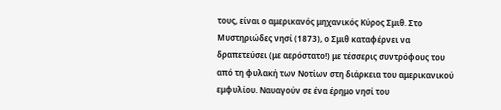τους, είναι ο αμερικανός μηχανικός Κύρος Σμιθ. Στο Μυστηριώδες νησί (1873), ο Σμιθ καταφέρνει να δραπετεύσει (με αερόστατο!) με τέσσερις συντρόφους του από τη φυλακή των Νοτίων στη διάρκεια του αμερικανικού εμφυλίου. Ναυαγούν σε ένα έρημο νησί του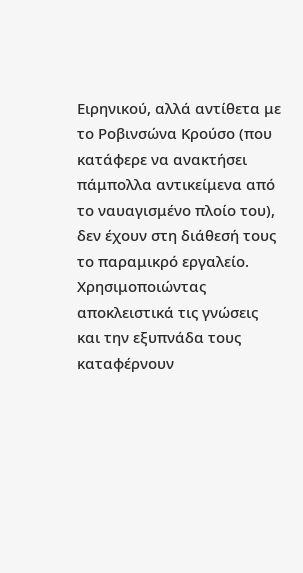Ειρηνικού, αλλά αντίθετα με το Ροβινσώνα Κρούσο (που κατάφερε να ανακτήσει πάμπολλα αντικείμενα από το ναυαγισμένο πλοίο του), δεν έχουν στη διάθεσή τους το παραμικρό εργαλείο. Χρησιμοποιώντας αποκλειστικά τις γνώσεις και την εξυπνάδα τους καταφέρνουν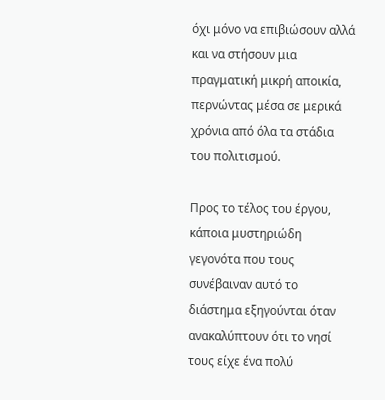όχι μόνο να επιβιώσουν αλλά και να στήσουν μια πραγματική μικρή αποικία, περνώντας μέσα σε μερικά χρόνια από όλα τα στάδια του πολιτισμού.

Προς το τέλος του έργου, κάποια μυστηριώδη γεγονότα που τους συνέβαιναν αυτό το διάστημα εξηγούνται όταν ανακαλύπτουν ότι το νησί τους είχε ένα πολύ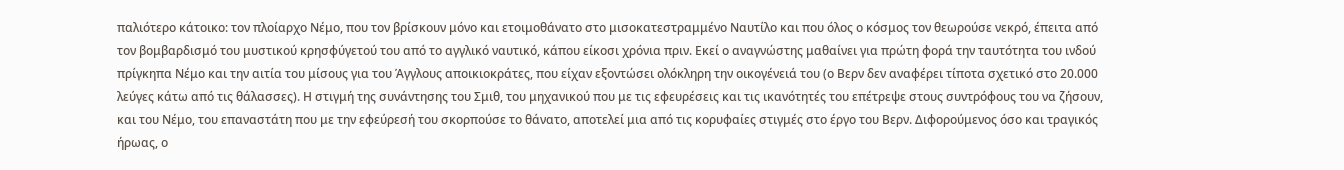παλιότερο κάτοικο: τον πλοίαρχο Νέμο, που τον βρίσκουν μόνο και ετοιμοθάνατο στο μισοκατεστραμμένο Ναυτίλο και που όλος ο κόσμος τον θεωρούσε νεκρό, έπειτα από τον βομβαρδισμό του μυστικού κρησφύγετού του από το αγγλικό ναυτικό, κάπου είκοσι χρόνια πριν. Εκεί ο αναγνώστης μαθαίνει για πρώτη φορά την ταυτότητα του ινδού πρίγκηπα Νέμο και την αιτία του μίσους για του Άγγλους αποικιοκράτες, που είχαν εξοντώσει ολόκληρη την οικογένειά του (ο Βερν δεν αναφέρει τίποτα σχετικό στο 20.000 λεύγες κάτω από τις θάλασσες). Η στιγμή της συνάντησης του Σμιθ, του μηχανικού που με τις εφευρέσεις και τις ικανότητές του επέτρεψε στους συντρόφους του να ζήσουν, και του Νέμο, του επαναστάτη που με την εφεύρεσή του σκορπούσε το θάνατο, αποτελεί μια από τις κορυφαίες στιγμές στο έργο του Βερν. Διφορούμενος όσο και τραγικός ήρωας, ο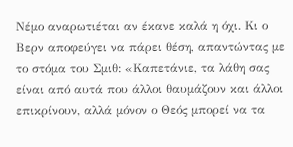Νέμο αναρωτιέται αν έκανε καλά η όχι. Κι ο Βερν αποφεύγει να πάρει θέση, απαντώντας με το στόμα του Σμιθ: «Καπετάνιε, τα λάθη σας είναι από αυτά που άλλοι θαυμάζουν και άλλοι επικρίνουν, αλλά μόνον ο Θεός μπορεί να τα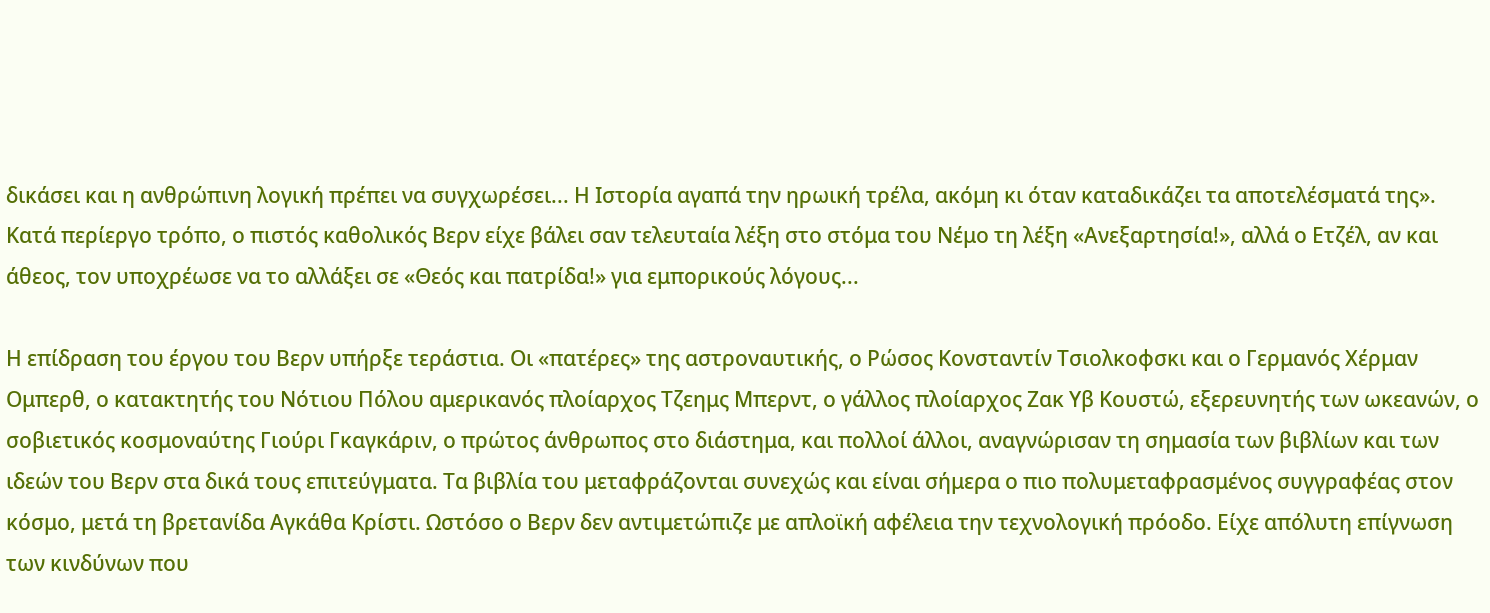δικάσει και η ανθρώπινη λογική πρέπει να συγχωρέσει... Η Ιστορία αγαπά την ηρωική τρέλα, ακόμη κι όταν καταδικάζει τα αποτελέσματά της». Κατά περίεργο τρόπο, ο πιστός καθολικός Βερν είχε βάλει σαν τελευταία λέξη στο στόμα του Νέμο τη λέξη «Ανεξαρτησία!», αλλά ο Ετζέλ, αν και άθεος, τον υποχρέωσε να το αλλάξει σε «Θεός και πατρίδα!» για εμπορικούς λόγους...

Η επίδραση του έργου του Βερν υπήρξε τεράστια. Οι «πατέρες» της αστροναυτικής, ο Ρώσος Κονσταντίν Τσιολκοφσκι και ο Γερμανός Χέρμαν Ομπερθ, ο κατακτητής του Νότιου Πόλου αμερικανός πλοίαρχος Τζεημς Μπερντ, ο γάλλος πλοίαρχος Ζακ Υβ Κουστώ, εξερευνητής των ωκεανών, ο σοβιετικός κοσμοναύτης Γιούρι Γκαγκάριν, ο πρώτος άνθρωπος στο διάστημα, και πολλοί άλλοι, αναγνώρισαν τη σημασία των βιβλίων και των ιδεών του Βερν στα δικά τους επιτεύγματα. Τα βιβλία του μεταφράζονται συνεχώς και είναι σήμερα ο πιο πολυμεταφρασμένος συγγραφέας στον κόσμο, μετά τη βρετανίδα Αγκάθα Κρίστι. Ωστόσο ο Βερν δεν αντιμετώπιζε με απλοϊκή αφέλεια την τεχνολογική πρόοδο. Είχε απόλυτη επίγνωση των κινδύνων που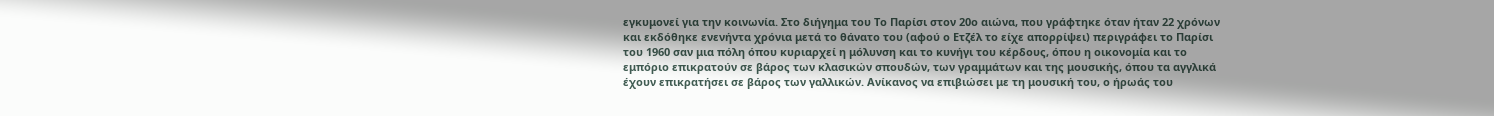εγκυμονεί για την κοινωνία. Στο διήγημα του Το Παρίσι στον 20ο αιώνα, που γράφτηκε όταν ήταν 22 χρόνων και εκδόθηκε ενενήντα χρόνια μετά το θάνατο του (αφού ο Ετζέλ το είχε απορρίψει) περιγράφει το Παρίσι του 1960 σαν μια πόλη όπου κυριαρχεί η μόλυνση και το κυνήγι του κέρδους, όπου η οικονομία και το εμπόριο επικρατούν σε βάρος των κλασικών σπουδών, των γραμμάτων και της μουσικής, όπου τα αγγλικά έχουν επικρατήσει σε βάρος των γαλλικών. Ανίκανος να επιβιώσει με τη μουσική του, ο ήρωάς του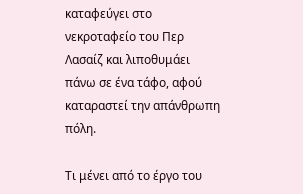καταφεύγει στο νεκροταφείο του Περ Λασαίζ και λιποθυμάει πάνω σε ένα τάφο, αφού καταραστεί την απάνθρωπη πόλη.

Τι μένει από το έργο του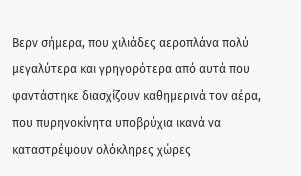Βερν σήμερα, που χιλιάδες αεροπλάνα πολύ μεγαλύτερα και γρηγορότερα από αυτά που φαντάστηκε διασχίζουν καθημερινά τον αέρα, που πυρηνοκίνητα υποβρύχια ικανά να καταστρέψουν ολόκληρες χώρες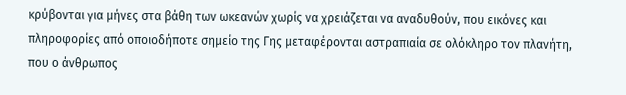κρύβονται για μήνες στα βάθη των ωκεανών χωρίς να χρειάζεται να αναδυθούν, που εικόνες και πληροφορίες από οποιοδήποτε σημείο της Γης μεταφέρονται αστραπιαία σε ολόκληρο τον πλανήτη, που ο άνθρωπος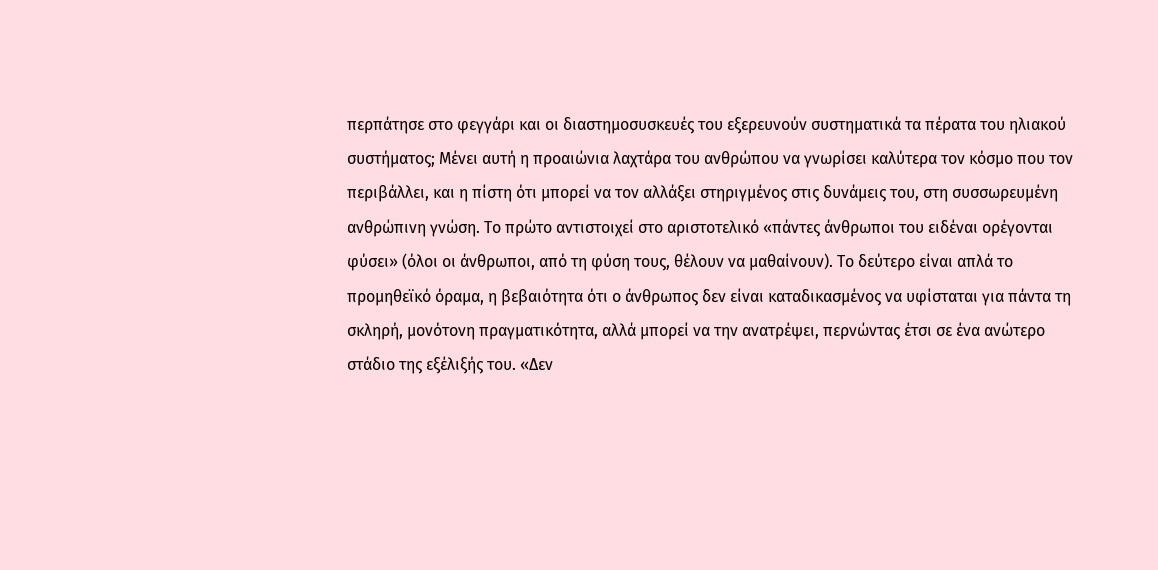περπάτησε στο φεγγάρι και οι διαστημοσυσκευές του εξερευνούν συστηματικά τα πέρατα του ηλιακού συστήματος; Μένει αυτή η προαιώνια λαχτάρα του ανθρώπου να γνωρίσει καλύτερα τον κόσμο που τον περιβάλλει, και η πίστη ότι μπορεί να τον αλλάξει στηριγμένος στις δυνάμεις του, στη συσσωρευμένη ανθρώπινη γνώση. Το πρώτο αντιστοιχεί στο αριστοτελικό «πάντες άνθρωποι του ειδέναι ορέγονται φύσει» (όλοι οι άνθρωποι, από τη φύση τους, θέλουν να μαθαίνουν). Το δεύτερο είναι απλά το προμηθεϊκό όραμα, η βεβαιότητα ότι ο άνθρωπος δεν είναι καταδικασμένος να υφίσταται για πάντα τη σκληρή, μονότονη πραγματικότητα, αλλά μπορεί να την ανατρέψει, περνώντας έτσι σε ένα ανώτερο στάδιο της εξέλιξής του. «Δεν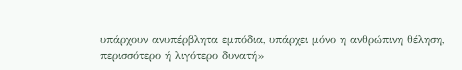υπάρχουν ανυπέρβλητα εμπόδια, υπάρχει μόνο η ανθρώπινη θέληση, περισσότερο ή λιγότερο δυνατή»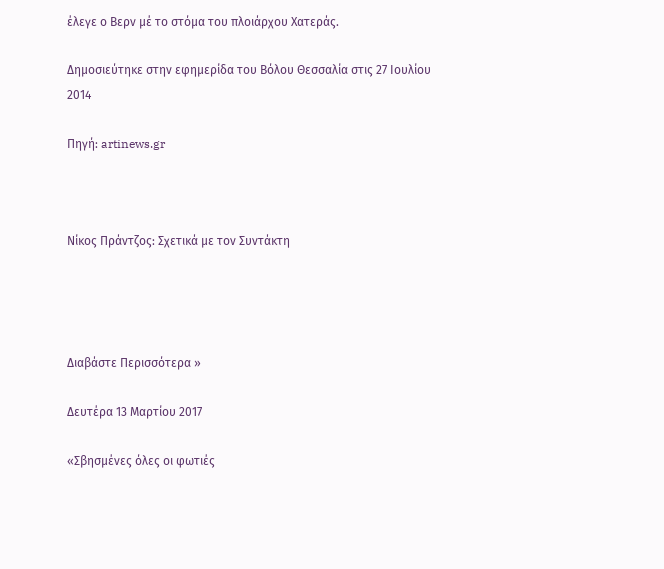έλεγε ο Βερν μέ το στόμα του πλοιάρχου Χατεράς.

Δημοσιεύτηκε στην εφημερίδα του Βόλου Θεσσαλία στις 27 Ιουλίου 2014

Πηγή: artinews.gr



Νίκος Πράντζος: Σχετικά με τον Συντάκτη




Διαβάστε Περισσότερα »

Δευτέρα 13 Μαρτίου 2017

«Σβησμένες όλες οι φωτιές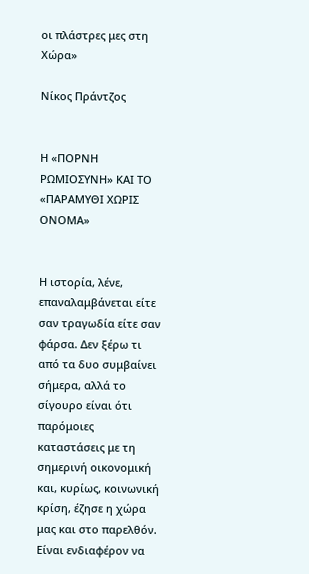οι πλάστρες μες στη Χώρα»

Νίκος Πράντζος


Η «ΠΟΡΝΗ ΡΩΜΙΟΣΥΝΗ» ΚΑΙ ΤΟ «ΠΑΡΑΜΥΘΙ ΧΩΡΙΣ ΟΝΟΜΑ»


Η ιστορία, λένε, επαναλαμβάνεται είτε σαν τραγωδία είτε σαν φάρσα. Δεν ξέρω τι από τα δυο συμβαίνει σήμερα, αλλά το σίγουρο είναι ότι παρόμοιες καταστάσεις με τη σημερινή οικονομική και, κυρίως, κοινωνική κρίση, έζησε η χώρα μας και στο παρελθόν. Είναι ενδιαφέρον να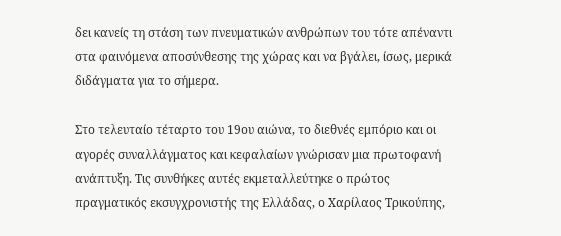δει κανείς τη στάση των πνευματικών ανθρώπων του τότε απέναντι στα φαινόμενα αποσύνθεσης της χώρας και να βγάλει, ίσως, μερικά διδάγματα για το σήμερα.

Στο τελευταίο τέταρτο του 19ου αιώνα, το διεθνές εμπόριο και οι αγορές συναλλάγματος και κεφαλαίων γνώρισαν μια πρωτοφανή ανάπτυξη. Τις συνθήκες αυτές εκμεταλλεύτηκε ο πρώτος πραγματικός εκσυγχρονιστής της Ελλάδας, ο Χαρίλαος Τρικούπης,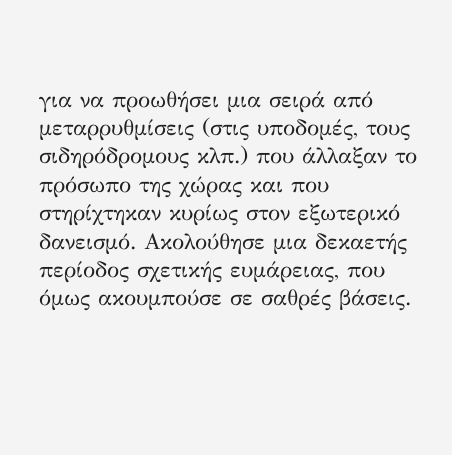για να προωθήσει μια σειρά από μεταρρυθμίσεις (στις υποδομές, τους σιδηρόδρομους κλπ.) που άλλαξαν το πρόσωπο της χώρας και που στηρίχτηκαν κυρίως στον εξωτερικό δανεισμό. Ακολούθησε μια δεκαετής περίοδος σχετικής ευμάρειας, που όμως ακουμπούσε σε σαθρές βάσεις.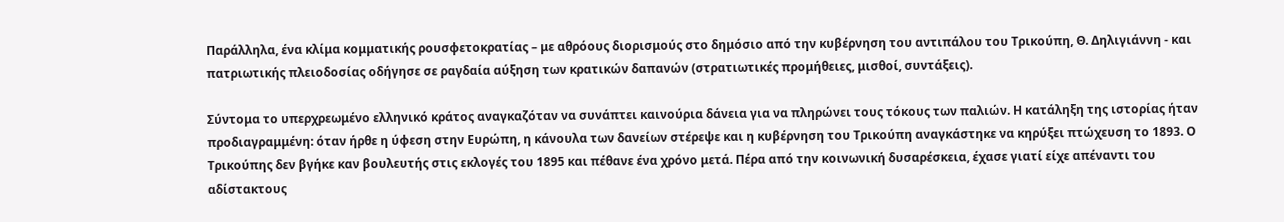Παράλληλα, ένα κλίμα κομματικής ρουσφετοκρατίας – με αθρόους διορισμούς στο δημόσιο από την κυβέρνηση του αντιπάλου του Τρικούπη, Θ. Δηλιγιάννη - και πατριωτικής πλειοδοσίας οδήγησε σε ραγδαία αύξηση των κρατικών δαπανών (στρατιωτικές προμήθειες, μισθοί, συντάξεις).

Σύντομα το υπερχρεωμένο ελληνικό κράτος αναγκαζόταν να συνάπτει καινούρια δάνεια για να πληρώνει τους τόκους των παλιών. Η κατάληξη της ιστορίας ήταν προδιαγραμμένη: όταν ήρθε η ύφεση στην Ευρώπη, η κάνουλα των δανείων στέρεψε και η κυβέρνηση του Τρικούπη αναγκάστηκε να κηρύξει πτώχευση το 1893. Ο Τρικούπης δεν βγήκε καν βουλευτής στις εκλογές του 1895 και πέθανε ένα χρόνο μετά. Πέρα από την κοινωνική δυσαρέσκεια, έχασε γιατί είχε απέναντι του αδίστακτους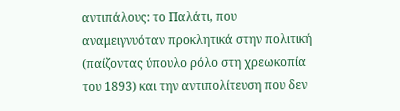αντιπάλους: το Παλάτι, που αναμειγνυόταν προκλητικά στην πολιτική (παίζοντας ύπουλο ρόλο στη χρεωκοπία του 1893) και την αντιπολίτευση που δεν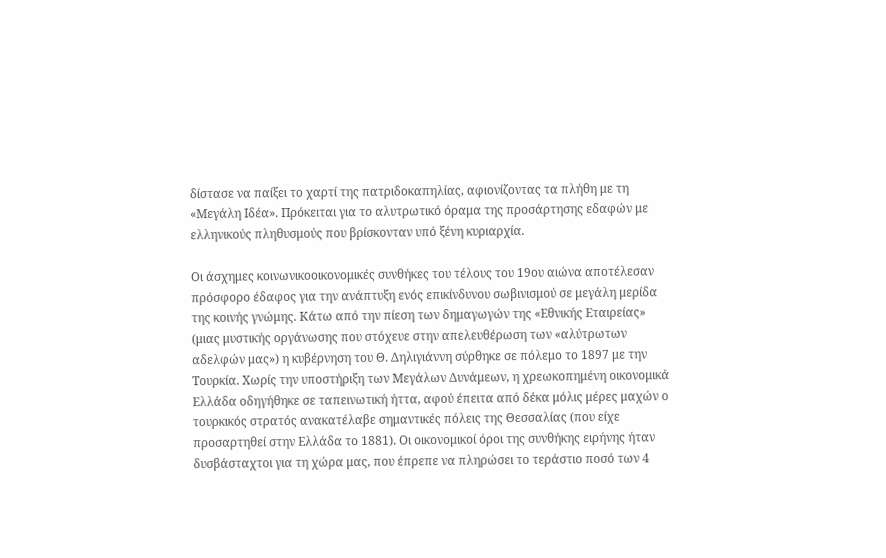δίστασε να παίξει το χαρτί της πατριδοκαπηλίας, αφιονίζοντας τα πλήθη με τη «Μεγάλη Ιδέα». Πρόκειται για το αλυτρωτικό όραμα της προσάρτησης εδαφών με ελληνικούς πληθυσμούς που βρίσκονταν υπό ξένη κυριαρχία.

Οι άσχημες κοινωνικοοικονομικές συνθήκες του τέλους του 19ου αιώνα αποτέλεσαν πρόσφορο έδαφος για την ανάπτυξη ενός επικίνδυνου σωβινισμού σε μεγάλη μερίδα της κοινής γνώμης. Κάτω από την πίεση των δημαγωγών της «Εθνικής Εταιρείας» (μιας μυστικής οργάνωσης που στόχευε στην απελευθέρωση των «αλύτρωτων αδελφών μας») η κυβέρνηση του Θ. Δηλιγιάννη σύρθηκε σε πόλεμο το 1897 με την Τουρκία. Χωρίς την υποστήριξη των Μεγάλων Δυνάμεων, η χρεωκοπημένη οικονομικά Ελλάδα οδηγήθηκε σε ταπεινωτική ήττα, αφού έπειτα από δέκα μόλις μέρες μαχών ο τουρκικός στρατός ανακατέλαβε σημαντικές πόλεις της Θεσσαλίας (που είχε προσαρτηθεί στην Ελλάδα το 1881). Οι οικονομικοί όροι της συνθήκης ειρήνης ήταν δυσβάσταχτοι για τη χώρα μας, που έπρεπε να πληρώσει το τεράστιο ποσό των 4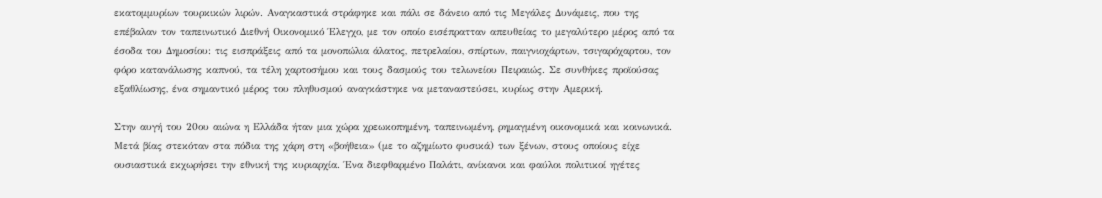εκατομμυρίων τουρκικών λιρών. Αναγκαστικά στράφηκε και πάλι σε δάνειο από τις Μεγάλες Δυνάμεις, που της επέβαλαν τον ταπεινωτικό Διεθνή Οικονομικό Έλεγχο, με τον οποίο εισέπρατταν απευθείας το μεγαλύτερο μέρος από τα έσοδα του Δημοσίου: τις εισπράξεις από τα μονοπώλια άλατος, πετρελαίου, σπίρτων, παιγνιοχάρτων, τσιγαρόχαρτου, τον φόρο κατανάλωσης καπνού, τα τέλη χαρτοσήμου και τους δασμούς του τελωνείου Πειραιώς. Σε συνθήκες προϊούσας εξαθλίωσης, ένα σημαντικό μέρος του πληθυσμού αναγκάστηκε να μεταναστεύσει, κυρίως στην Αμερική.

Στην αυγή του 20ου αιώνα η Ελλάδα ήταν μια χώρα χρεωκοπημένη, ταπεινωμένη, ρημαγμένη οικονομικά και κοινωνικά. Μετά βίας στεκόταν στα πόδια της χάρη στη «βοήθεια» (με το αζημίωτο φυσικά) των ξένων, στους οποίους είχε ουσιαστικά εκχωρήσει την εθνική της κυριαρχία. Ένα διεφθαρμένο Παλάτι, ανίκανοι και φαύλοι πολιτικοί ηγέτες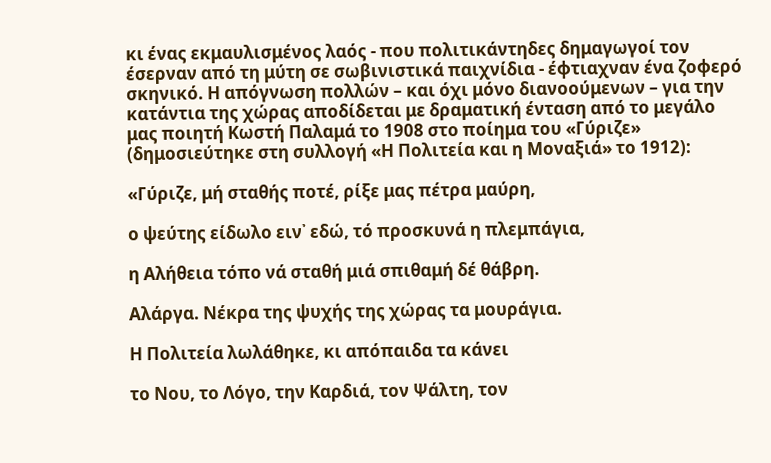κι ένας εκμαυλισμένος λαός - που πολιτικάντηδες δημαγωγοί τον έσερναν από τη μύτη σε σωβινιστικά παιχνίδια - έφτιαχναν ένα ζοφερό σκηνικό. Η απόγνωση πολλών – και όχι μόνο διανοούμενων – για την κατάντια της χώρας αποδίδεται με δραματική ένταση από το μεγάλο μας ποιητή Κωστή Παλαμά το 1908 στο ποίημα του «Γύριζε» (δημοσιεύτηκε στη συλλογή «Η Πολιτεία και η Μοναξιά» το 1912):

«Γύριζε, μή σταθής ποτέ, ρίξε μας πέτρα μαύρη,

ο ψεύτης είδωλο ειν᾿ εδώ, τό προσκυνά η πλεμπάγια,

η Αλήθεια τόπο νά σταθή μιά σπιθαμή δέ θάβρη.

Αλάργα. Νέκρα της ψυχής της χώρας τα μουράγια.

Η Πολιτεία λωλάθηκε, κι απόπαιδα τα κάνει

το Νου, το Λόγο, την Καρδιά, τον Ψάλτη, τον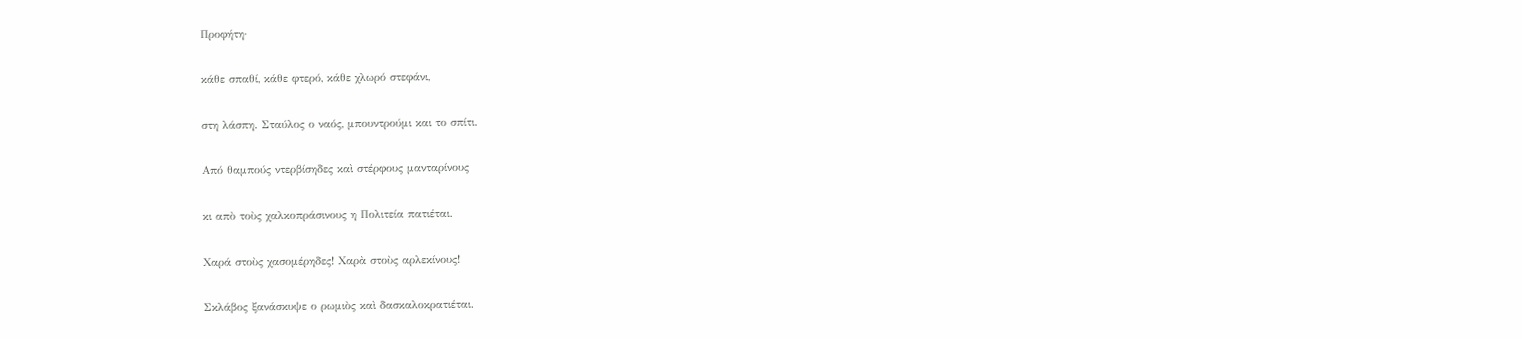Προφήτη·

κάθε σπαθί, κάθε φτερό, κάθε χλωρό στεφάνι,

στη λάσπη. Σταύλος ο ναός, μπουντρούμι και το σπίτι.

Από θαμπούς ντερβίσηδες καὶ στέρφους μανταρίνους

κι απὸ τοὺς χαλκοπράσινους η Πολιτεία πατιέται.

Χαρά στοὺς χασομέρηδες! Χαρὰ στοὺς αρλεκίνους!

Σκλάβος ξανάσκυψε ο ρωμιὸς καὶ δασκαλοκρατιέται.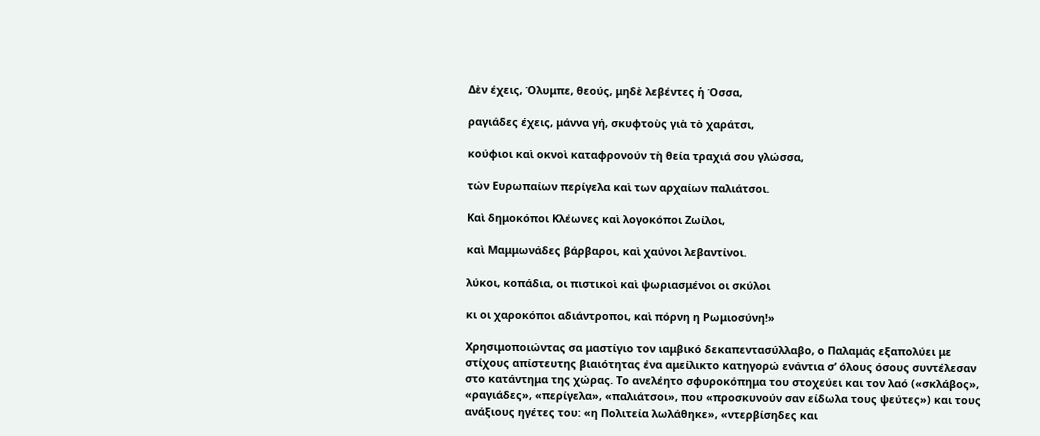Δὲν έχεις, Όλυμπε, θεούς, μηδὲ λεβέντες ἡ Όσσα,

ραγιάδες έχεις, μάννα γή, σκυφτοὺς γιὰ τὸ χαράτσι,

κούφιοι καὶ οκνοὶ καταφρονούν τὴ θεία τραχιά σου γλώσσα,

τών Ευρωπαίων περίγελα καὶ των αρχαίων παλιάτσοι.

Καὶ δημοκόποι Κλέωνες καὶ λογοκόποι Ζωίλοι,

καὶ Μαμμωνάδες βάρβαροι, καὶ χαύνοι λεβαντίνοι.

λύκοι, κοπάδια, οι πιστικοὶ καὶ ψωριασμένοι οι σκύλοι

κι οι χαροκόποι αδιάντροποι, καὶ πόρνη η Ρωμιοσύνη!»

Χρησιμοποιώντας σα μαστίγιο τον ιαμβικό δεκαπεντασύλλαβο, ο Παλαμάς εξαπολύει με στίχους απίστευτης βιαιότητας ένα αμείλικτο κατηγορώ ενάντια σ’ όλους όσους συντέλεσαν στο κατάντημα της χώρας. Το ανελέητο σφυροκόπημα του στοχεύει και τον λαό («σκλάβος», «ραγιάδες», «περίγελα», «παλιάτσοι», που «προσκυνούν σαν είδωλα τους ψεύτες») και τους ανάξιους ηγέτες του: «η Πολιτεία λωλάθηκε», «ντερβίσηδες και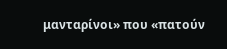μανταρίνοι» που «πατούν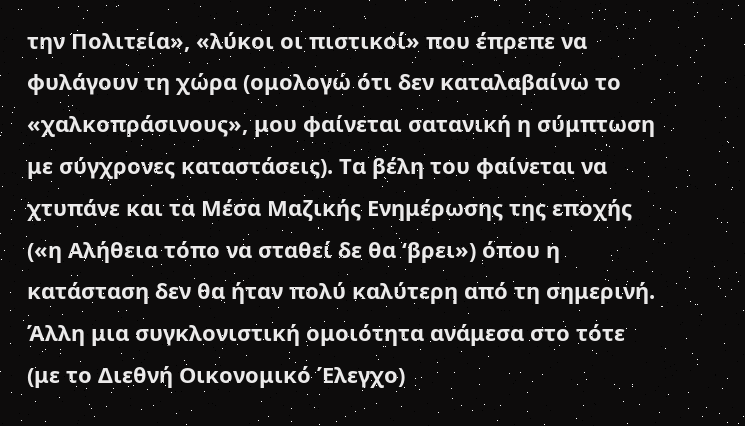την Πολιτεία», «λύκοι οι πιστικοί» που έπρεπε να φυλάγουν τη χώρα (ομολογώ ότι δεν καταλαβαίνω το «χαλκοπράσινους», μου φαίνεται σατανική η σύμπτωση με σύγχρονες καταστάσεις). Τα βέλη του φαίνεται να χτυπάνε και τα Μέσα Μαζικής Ενημέρωσης της εποχής («η Αλήθεια τόπο να σταθεί δε θα ‘βρει») όπου η κατάσταση δεν θα ήταν πολύ καλύτερη από τη σημερινή. Άλλη μια συγκλονιστική ομοιότητα ανάμεσα στο τότε (με το Διεθνή Οικονομικό Έλεγχο)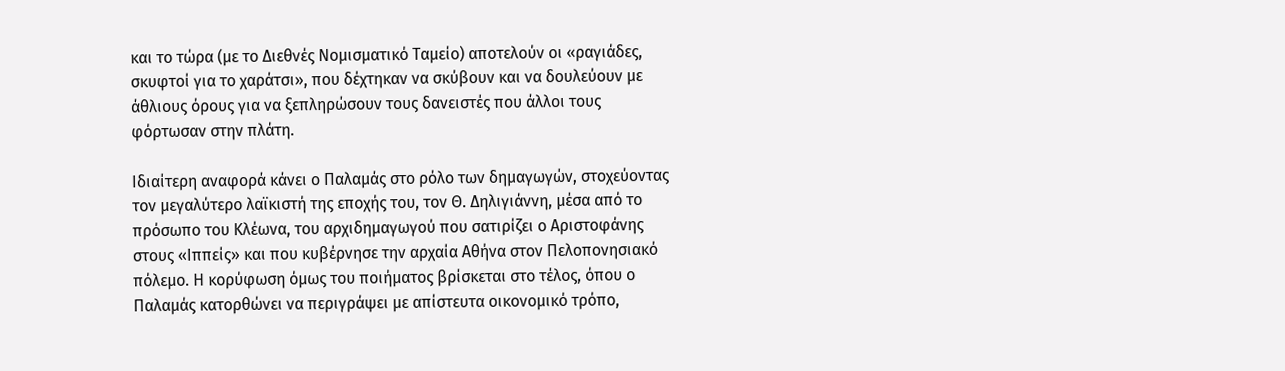και το τώρα (με το Διεθνές Νομισματικό Ταμείο) αποτελούν οι «ραγιάδες, σκυφτοί για το χαράτσι», που δέχτηκαν να σκύβουν και να δουλεύουν με άθλιους όρους για να ξεπληρώσουν τους δανειστές που άλλοι τους φόρτωσαν στην πλάτη.

Ιδιαίτερη αναφορά κάνει ο Παλαμάς στο ρόλο των δημαγωγών, στοχεύοντας τον μεγαλύτερο λαϊκιστή της εποχής του, τον Θ. Δηλιγιάννη, μέσα από το πρόσωπο του Κλέωνα, του αρχιδημαγωγού που σατιρίζει ο Αριστοφάνης στους «Ιππείς» και που κυβέρνησε την αρχαία Αθήνα στον Πελοπονησιακό πόλεμο. Η κορύφωση όμως του ποιήματος βρίσκεται στο τέλος, όπου ο Παλαμάς κατορθώνει να περιγράψει με απίστευτα οικονομικό τρόπο,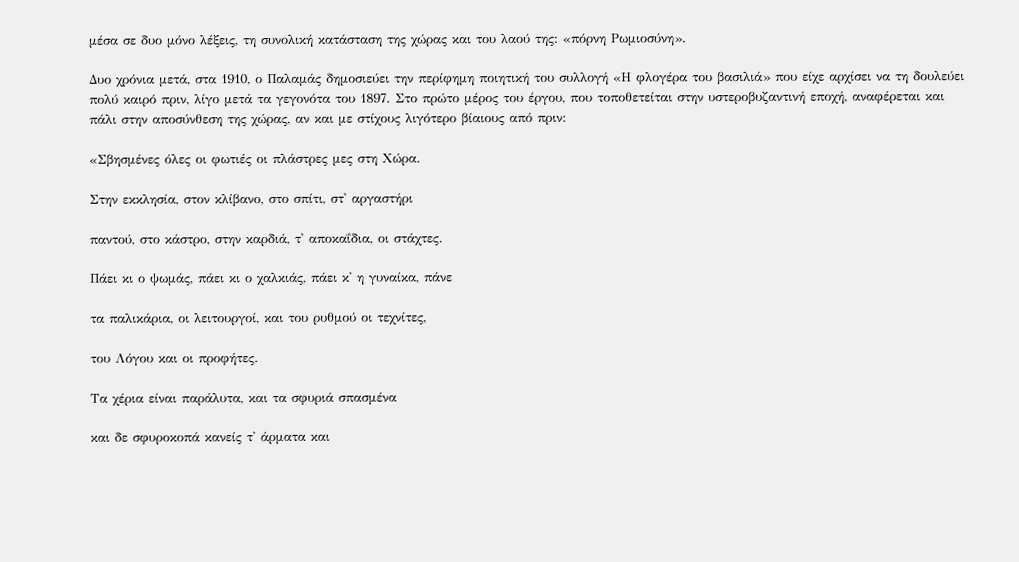μέσα σε δυο μόνο λέξεις, τη συνολική κατάσταση της χώρας και του λαού της: «πόρνη Ρωμιοσύνη».

Δυο χρόνια μετά, στα 1910, ο Παλαμάς δημοσιεύει την περίφημη ποιητική του συλλογή «Η φλογέρα του βασιλιά» που είχε αρχίσει να τη δουλεύει πολύ καιρό πριν, λίγο μετά τα γεγονότα του 1897. Στο πρώτο μέρος του έργου, που τοποθετείται στην υστεροβυζαντινή εποχή, αναφέρεται και πάλι στην αποσύνθεση της χώρας, αν και με στίχους λιγότερο βίαιους από πριν:

«Σβησμένες όλες οι φωτιές οι πλάστρες μες στη Χώρα.

Στην εκκλησία, στον κλίβανο, στο σπίτι, στ' αργαστήρι

παντού, στο κάστρο, στην καρδιά, τ' αποκαΐδια, οι στάχτες.

Πάει κι ο ψωμάς, πάει κι ο χαλκιάς, πάει κ' η γυναίκα, πάνε

τα παλικάρια, οι λειτουργοί, και του ρυθμού οι τεχνίτες,

του Λόγου και οι προφήτες.

Τα χέρια είναι παράλυτα, και τα σφυριά σπασμένα

και δε σφυροκοπά κανείς τ' άρματα και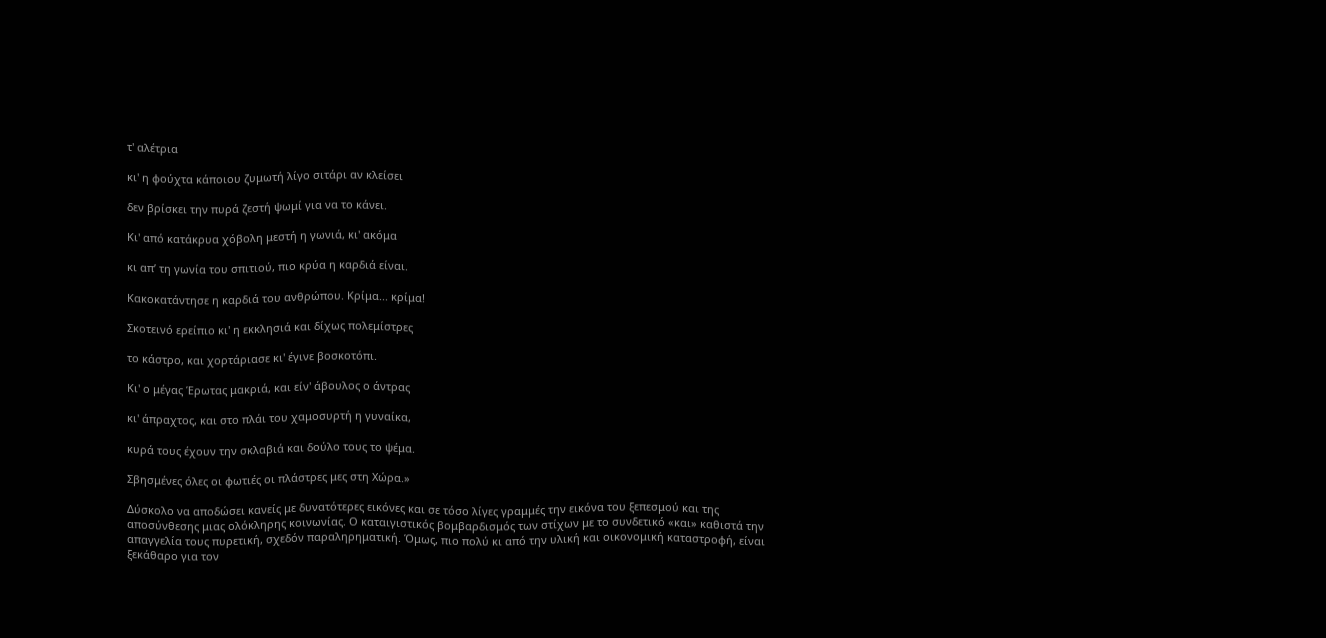τ' αλέτρια

κι' η φούχτα κάποιου ζυμωτή λίγο σιτάρι αν κλείσει

δεν βρίσκει την πυρά ζεστή ψωμί για να το κάνει.

Κι' από κατάκρυα χόβολη μεστή η γωνιά, κι' ακόμα

κι απ’ τη γωνία του σπιτιού, πιο κρύα η καρδιά είναι.

Kακοκατάντησε η καρδιά του ανθρώπου. Κρίμα... κρίμα!

Σκοτεινό ερείπιο κι' η εκκλησιά και δίχως πολεμίστρες

το κάστρο, και χορτάριασε κι' έγινε βοσκοτόπι.

Κι' ο μέγας Έρωτας μακριά, και είν' άβουλος ο άντρας

κι' άπραχτος, και στο πλάι του χαμοσυρτή η γυναίκα,

κυρά τους έχουν την σκλαβιά και δούλο τους το ψέμα.

Σβησμένες όλες οι φωτιές οι πλάστρες μες στη Χώρα.»

Δύσκολο να αποδώσει κανείς με δυνατότερες εικόνες και σε τόσο λίγες γραμμές την εικόνα του ξεπεσμού και της αποσύνθεσης μιας ολόκληρης κοινωνίας. Ο καταιγιστικός βομβαρδισμός των στίχων με το συνδετικό «και» καθιστά την απαγγελία τους πυρετική, σχεδόν παραληρηματική. Όμως, πιο πολύ κι από την υλική και οικονομική καταστροφή, είναι ξεκάθαρο για τον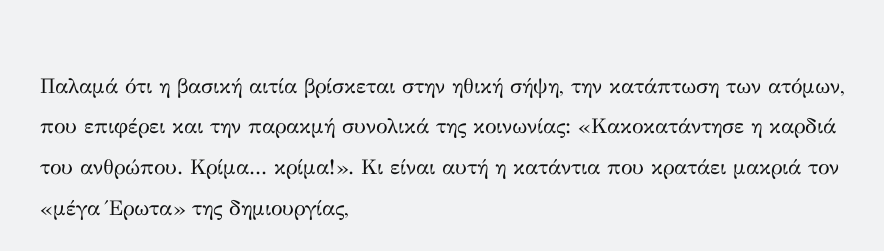Παλαμά ότι η βασική αιτία βρίσκεται στην ηθική σήψη, την κατάπτωση των ατόμων, που επιφέρει και την παρακμή συνολικά της κοινωνίας: «Κακοκατάντησε η καρδιά του ανθρώπου. Κρίμα... κρίμα!». Κι είναι αυτή η κατάντια που κρατάει μακριά τον «μέγα Έρωτα» της δημιουργίας,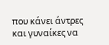που κάνει άντρες και γυναίκες να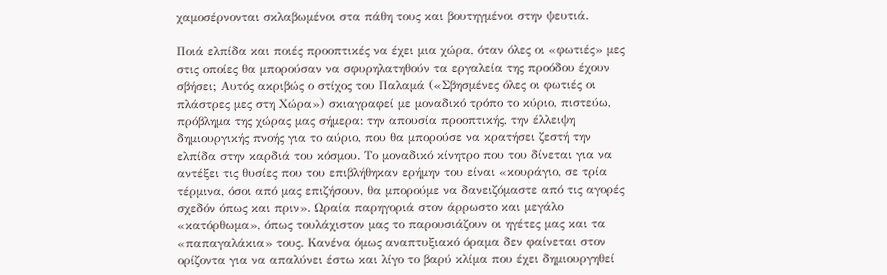χαμοσέρνονται σκλαβωμένοι στα πάθη τους και βουτηγμένοι στην ψευτιά.

Ποιά ελπίδα και ποιές προοπτικές να έχει μια χώρα, όταν όλες οι «φωτιές» μες στις οποίες θα μπορούσαν να σφυρηλατηθούν τα εργαλεία της προόδου έχουν σβήσει; Αυτός ακριβώς ο στίχος του Παλαμά («Σβησμένες όλες οι φωτιές οι πλάστρες μες στη Χώρα») σκιαγραφεί με μοναδικό τρόπο το κύριο, πιστεύω, πρόβλημα της χώρας μας σήμερα: την απουσία προοπτικής, την έλλειψη δημιουργικής πνοής για το αύριο, που θα μπορούσε να κρατήσει ζεστή την ελπίδα στην καρδιά του κόσμου. Το μοναδικό κίνητρο που του δίνεται για να αντέξει τις θυσίες που του επιβλήθηκαν ερήμην του είναι «κουράγιο, σε τρία τέρμινα, όσοι από μας επιζήσουν, θα μπορούμε να δανειζόμαστε από τις αγορές σχεδόν όπως και πριν». Ωραία παρηγοριά στον άρρωστο και μεγάλο «κατόρθωμα», όπως τουλάχιστον μας το παρουσιάζουν οι ηγέτες μας και τα «παπαγαλάκια» τους. Κανένα όμως αναπτυξιακό όραμα δεν φαίνεται στον ορίζοντα για να απαλύνει έστω και λίγο το βαρύ κλίμα που έχει δημιουργηθεί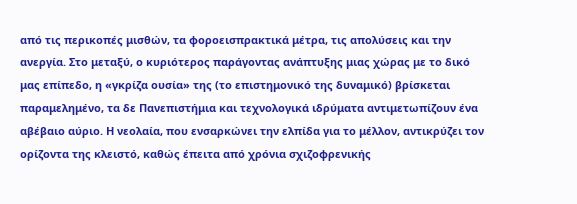από τις περικοπές μισθών, τα φοροεισπρακτικά μέτρα, τις απολύσεις και την ανεργία. Στο μεταξύ, ο κυριότερος παράγοντας ανάπτυξης μιας χώρας με το δικό μας επίπεδο, η «γκρίζα ουσία» της (το επιστημονικό της δυναμικό) βρίσκεται παραμελημένο, τα δε Πανεπιστήμια και τεχνολογικά ιδρύματα αντιμετωπίζουν ένα αβέβαιο αύριο. Η νεολαία, που ενσαρκώνει την ελπίδα για το μέλλον, αντικρύζει τον ορίζοντα της κλειστό, καθώς έπειτα από χρόνια σχιζοφρενικής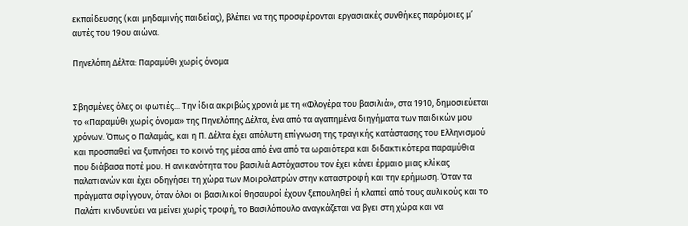εκπαίδευσης (και μηδαμινής παιδείας), βλέπει να της προσφέρονται εργασιακές συνθήκες παρόμοιες μ’ αυτές του 19ου αιώνα.

Πηνελόπη Δέλτα: Παραμύθι χωρίς όνομα


Σβησμένες όλες οι φωτιές... Την ίδια ακριβώς χρονιά με τη «Φλογέρα του βασιλιά», στα 1910, δημοσιεύεται το «Παραμύθι χωρίς όνομα» της Πηνελόπης Δέλτα, ένα από τα αγαπημένα διηγήματα των παιδικών μου χρόνων. Όπως ο Παλαμάς, και η Π. Δέλτα έχει απόλυτη επίγνωση της τραγικής κατάστασης του Ελληνισμού και προσπαθεί να ξυπνήσει το κοινό της μέσα από ένα από τα ωραιότερα και διδακτικότερα παραμύθια που διάβασα ποτέ μου. Η ανικανότητα του βασιλιά Αστόχαστου τον έχει κάνει έρμαιο μιας κλίκας παλατιανών και έχει οδηγήσει τη χώρα των Μοιρολατρών στην καταστροφή και την ερήμωση. Όταν τα πράγματα σφίγγουν, όταν όλοι οι βασιλικοί θησαυροί έχουν ξεπουληθεί ή κλαπεί από τους αυλικούς και το Παλάτι κινδυνεύει να μείνει χωρίς τροφή, το Βασιλόπουλο αναγκάζεται να βγει στη χώρα και να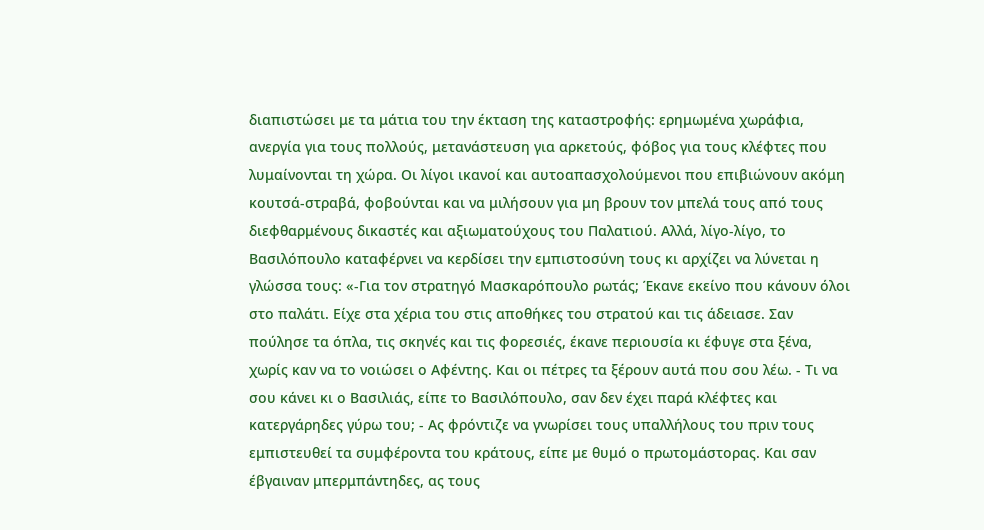διαπιστώσει με τα μάτια του την έκταση της καταστροφής: ερημωμένα χωράφια, ανεργία για τους πολλούς, μετανάστευση για αρκετούς, φόβος για τους κλέφτες που λυμαίνονται τη χώρα. Οι λίγοι ικανοί και αυτοαπασχολούμενοι που επιβιώνουν ακόμη κουτσά-στραβά, φοβούνται και να μιλήσουν για μη βρουν τον μπελά τους από τους διεφθαρμένους δικαστές και αξιωματούχους του Παλατιού. Αλλά, λίγο-λίγο, το Βασιλόπουλο καταφέρνει να κερδίσει την εμπιστοσύνη τους κι αρχίζει να λύνεται η γλώσσα τους: «-Για τον στρατηγό Μασκαρόπουλο ρωτάς; Έκανε εκείνο που κάνουν όλοι στο παλάτι. Είχε στα χέρια του στις αποθήκες του στρατού και τις άδειασε. Σαν πούλησε τα όπλα, τις σκηνές και τις φορεσιές, έκανε περιουσία κι έφυγε στα ξένα, χωρίς καν να το νοιώσει ο Αφέντης. Και οι πέτρες τα ξέρουν αυτά που σου λέω. - Τι να σου κάνει κι ο Βασιλιάς, είπε το Βασιλόπουλο, σαν δεν έχει παρά κλέφτες και κατεργάρηδες γύρω του; - Ας φρόντιζε να γνωρίσει τους υπαλλήλους του πριν τους εμπιστευθεί τα συμφέροντα του κράτους, είπε με θυμό ο πρωτομάστορας. Και σαν έβγαιναν μπερμπάντηδες, ας τους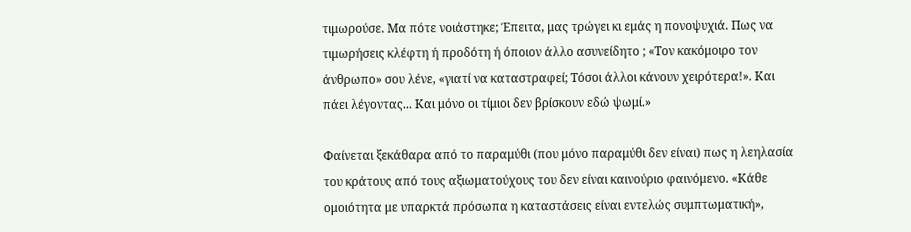τιμωρούσε. Μα πότε νοιάστηκε; Έπειτα, μας τρώγει κι εμάς η πονοψυχιά. Πως να τιμωρήσεις κλέφτη ή προδότη ή όποιον άλλο ασυνείδητο ; «Τον κακόμοιρο τον άνθρωπο» σου λένε, «γιατί να καταστραφεί; Τόσοι άλλοι κάνουν χειρότερα!». Και πάει λέγοντας... Και μόνο οι τίμιοι δεν βρίσκουν εδώ ψωμί.»

Φαίνεται ξεκάθαρα από το παραμύθι (που μόνο παραμύθι δεν είναι) πως η λεηλασία του κράτους από τους αξιωματούχους του δεν είναι καινούριο φαινόμενο. «Κάθε ομοιότητα με υπαρκτά πρόσωπα η καταστάσεις είναι εντελώς συμπτωματική»,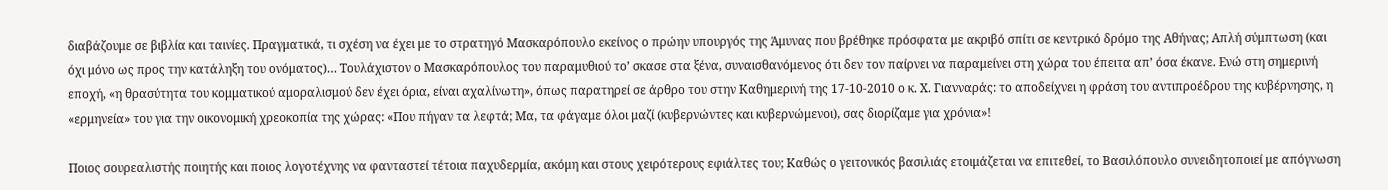διαβάζουμε σε βιβλία και ταινίες. Πραγματικά, τι σχέση να έχει με το στρατηγό Μασκαρόπουλο εκείνος ο πρώην υπουργός της Άμυνας που βρέθηκε πρόσφατα με ακριβό σπίτι σε κεντρικό δρόμο της Αθήνας; Απλή σύμπτωση (και όχι μόνο ως προς την κατάληξη του ονόματος)… Τουλάχιστον ο Μασκαρόπουλος του παραμυθιού το’ σκασε στα ξένα, συναισθανόμενος ότι δεν τον παίρνει να παραμείνει στη χώρα του έπειτα απ’ όσα έκανε. Ενώ στη σημερινή εποχή, «η θρασύτητα του κομματικού αμοραλισμού δεν έχει όρια, είναι αχαλίνωτη», όπως παρατηρεί σε άρθρο του στην Καθημερινή της 17-10-2010 ο κ. Χ. Γιανναράς: το αποδείχνει η φράση του αντιπροέδρου της κυβέρνησης, η «ερμηνεία» του για την οικονομική χρεοκοπία της χώρας: «Που πήγαν τα λεφτά; Μα, τα φάγαμε όλοι μαζί (κυβερνώντες και κυβερνώμενοι), σας διορίζαμε για χρόνια»!

Ποιος σουρεαλιστής ποιητής και ποιος λογοτέχνης να φανταστεί τέτοια παχυδερμία, ακόμη και στους χειρότερους εφιάλτες του; Καθώς ο γειτονικός βασιλιάς ετοιμάζεται να επιτεθεί, το Βασιλόπουλο συνειδητοποιεί με απόγνωση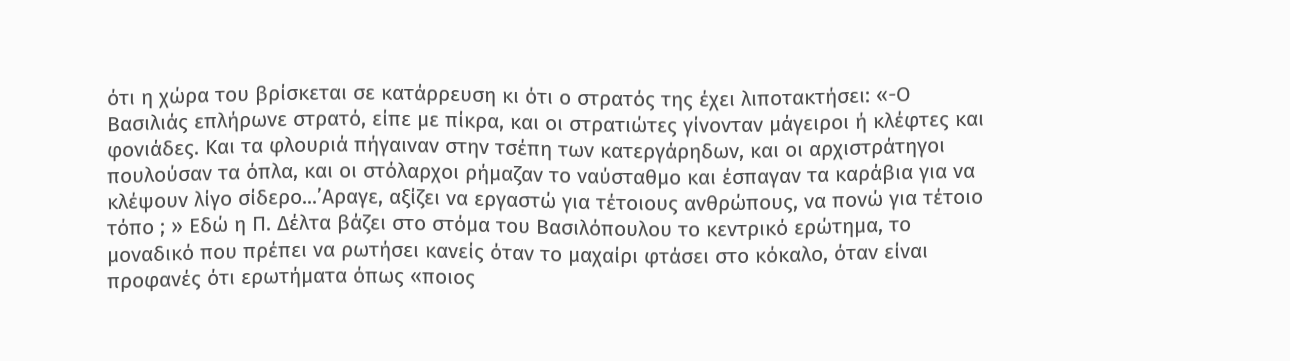ότι η χώρα του βρίσκεται σε κατάρρευση κι ότι ο στρατός της έχει λιποτακτήσει: «-Ο Βασιλιάς επλήρωνε στρατό, είπε με πίκρα, και οι στρατιώτες γίνονταν μάγειροι ή κλέφτες και φονιάδες. Και τα φλουριά πήγαιναν στην τσέπη των κατεργάρηδων, και οι αρχιστράτηγοι πουλούσαν τα όπλα, και οι στόλαρχοι ρήμαζαν το ναύσταθμο και έσπαγαν τα καράβια για να κλέψουν λίγο σίδερο...’Αραγε, αξίζει να εργαστώ για τέτοιους ανθρώπους, να πονώ για τέτοιο τόπο ; » Εδώ η Π. Δέλτα βάζει στο στόμα του Βασιλόπουλου το κεντρικό ερώτημα, το μοναδικό που πρέπει να ρωτήσει κανείς όταν το μαχαίρι φτάσει στο κόκαλο, όταν είναι προφανές ότι ερωτήματα όπως «ποιος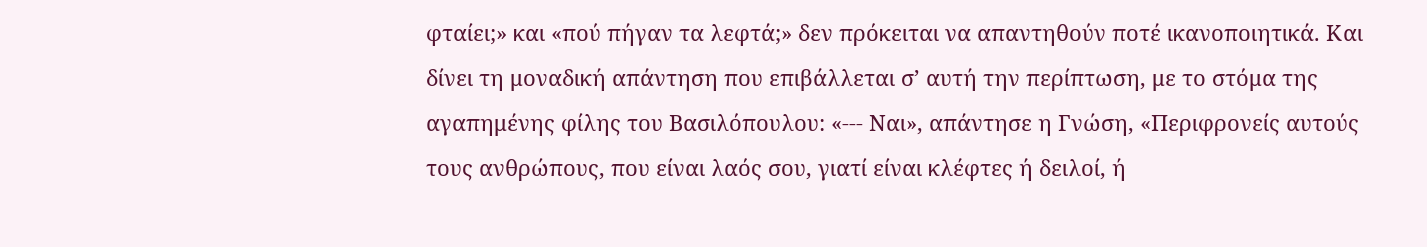φταίει;» και «πού πήγαν τα λεφτά;» δεν πρόκειται να απαντηθούν ποτέ ικανοποιητικά. Και δίνει τη μοναδική απάντηση που επιβάλλεται σ’ αυτή την περίπτωση, με το στόμα της αγαπημένης φίλης του Βασιλόπουλου: «--- Ναι», απάντησε η Γνώση, «Περιφρονείς αυτούς τους ανθρώπους, που είναι λαός σου, γιατί είναι κλέφτες ή δειλοί, ή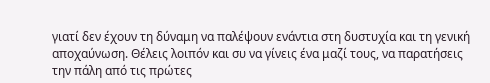γιατί δεν έχουν τη δύναμη να παλέψουν ενάντια στη δυστυχία και τη γενική αποχαύνωση. Θέλεις λοιπόν και συ να γίνεις ένα μαζί τους, να παρατήσεις την πάλη από τις πρώτες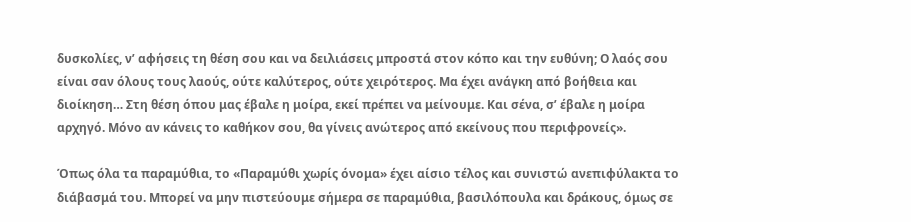δυσκολίες, ν’ αφήσεις τη θέση σου και να δειλιάσεις μπροστά στον κόπο και την ευθύνη; Ο λαός σου είναι σαν όλους τους λαούς, ούτε καλύτερος, ούτε χειρότερος. Μα έχει ανάγκη από βοήθεια και διοίκηση… Στη θέση όπου μας έβαλε η μοίρα, εκεί πρέπει να μείνουμε. Και σένα, σ’ έβαλε η μοίρα αρχηγό. Μόνο αν κάνεις το καθήκον σου, θα γίνεις ανώτερος από εκείνους που περιφρονείς».

Όπως όλα τα παραμύθια, το «Παραμύθι χωρίς όνομα» έχει αίσιο τέλος και συνιστώ ανεπιφύλακτα το διάβασμά του. Μπορεί να μην πιστεύουμε σήμερα σε παραμύθια, βασιλόπουλα και δράκους, όμως σε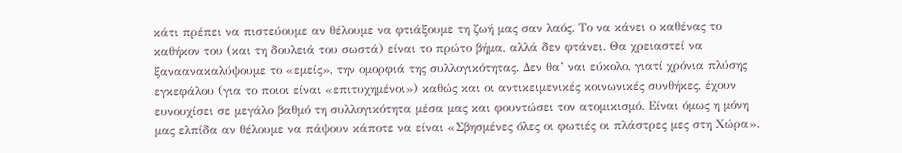κάτι πρέπει να πιστεύουμε αν θέλουμε να φτιάξουμε τη ζωή μας σαν λαός. Το να κάνει ο καθένας το καθήκον του (και τη δουλειά του σωστά) είναι το πρώτο βήμα, αλλά δεν φτάνει. Θα χρειαστεί να ξαναανακαλύψουμε το «εμείς», την ομορφιά της συλλογικότητας. Δεν θα’ ναι εύκολο, γιατί χρόνια πλύσης εγκεφάλου (για το ποιοι είναι «επιτυχημένοι») καθώς και οι αντικειμενικές κοινωνικές συνθήκες, έχουν ευνουχίσει σε μεγάλο βαθμό τη συλλογικότητα μέσα μας και φουντώσει τον ατομικισμό. Είναι όμως η μόνη μας ελπίδα αν θέλουμε να πάψουν κάποτε να είναι «Σβησμένες όλες οι φωτιές οι πλάστρες μες στη Χώρα».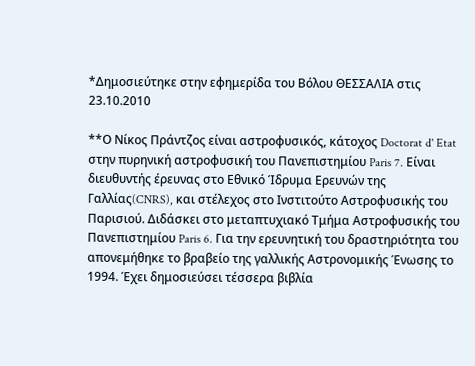*Δημοσιεύτηκε στην εφημερίδα του Βόλου ΘΕΣΣΑΛΙΑ στις 23.10.2010

**Ο Νίκος Πράντζος είναι αστροφυσικός, κάτοχος Doctorat d' Etat στην πυρηνική αστροφυσική του Πανεπιστημίου Paris 7. Είναι διευθυντής έρευνας στο Εθνικό Ίδρυμα Ερευνών της Γαλλίας(CNRS), και στέλεχος στο Ινστιτούτο Αστροφυσικής του Παρισιού. Διδάσκει στο μεταπτυχιακό Τμήμα Αστροφυσικής του Πανεπιστημίου Paris 6. Για την ερευνητική του δραστηριότητα του απονεμήθηκε το βραβείο της γαλλικής Αστρονομικής Ένωσης το 1994. Έχει δημοσιεύσει τέσσερα βιβλία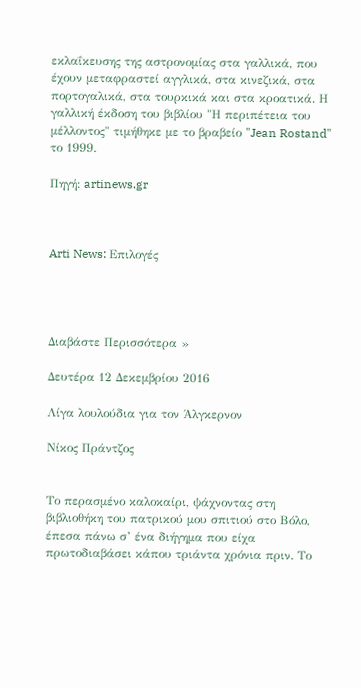εκλαΐκευσης της αστρονομίας στα γαλλικά, που έχουν μεταφραστεί αγγλικά, στα κινεζικά, στα πορτογαλικά, στα τουρκικά και στα κροατικά. Η γαλλική έκδοση του βιβλίου "Η περιπέτεια του μέλλοντος" τιμήθηκε με το βραβείο "Jean Rostand" το 1999.

Πηγή: artinews.gr



Arti News: Επιλογές




Διαβάστε Περισσότερα »

Δευτέρα 12 Δεκεμβρίου 2016

Λίγα λουλούδια για τον Άλγκερνον

Νίκος Πράντζος


Το περασμένο καλοκαίρι, ψάχνοντας στη βιβλιοθήκη του πατρικού μου σπιτιού στο Βόλο, έπεσα πάνω σ’ ένα διήγημα που είχα πρωτοδιαβάσει κάπου τριάντα χρόνια πριν. Το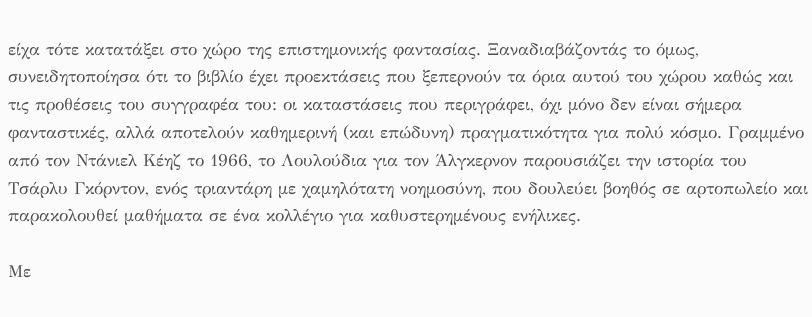είχα τότε κατατάξει στο χώρο της επιστημονικής φαντασίας. Ξαναδιαβάζοντάς το όμως, συνειδητοποίησα ότι το βιβλίο έχει προεκτάσεις που ξεπερνούν τα όρια αυτού του χώρου καθώς και τις προθέσεις του συγγραφέα του: οι καταστάσεις που περιγράφει, όχι μόνο δεν είναι σήμερα φανταστικές, αλλά αποτελούν καθημερινή (και επώδυνη) πραγματικότητα για πολύ κόσμο. Γραμμένο από τον Ντάνιελ Κέηζ το 1966, το Λουλούδια για τον Άλγκερνον παρουσιάζει την ιστορία του Τσάρλυ Γκόρντον, ενός τριαντάρη με χαμηλότατη νοημοσύνη, που δουλεύει βοηθός σε αρτοπωλείο και παρακολουθεί μαθήματα σε ένα κολλέγιο για καθυστερημένους ενήλικες.

Με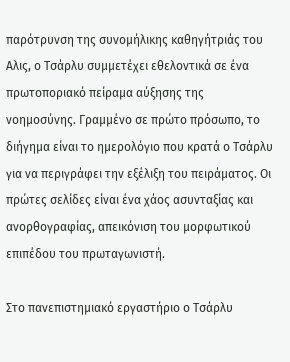παρότρυνση της συνομήλικης καθηγήτριάς του Αλις, ο Τσάρλυ συμμετέχει εθελοντικά σε ένα πρωτοποριακό πείραμα αύξησης της νοημοσύνης. Γραμμένο σε πρώτο πρόσωπο, το διήγημα είναι το ημερολόγιο που κρατά ο Τσάρλυ για να περιγράφει την εξέλιξη του πειράματος. Οι πρώτες σελίδες είναι ένα χάος ασυνταξίας και ανορθογραφίας, απεικόνιση του μορφωτικού επιπέδου του πρωταγωνιστή.

Στο πανεπιστημιακό εργαστήριο ο Τσάρλυ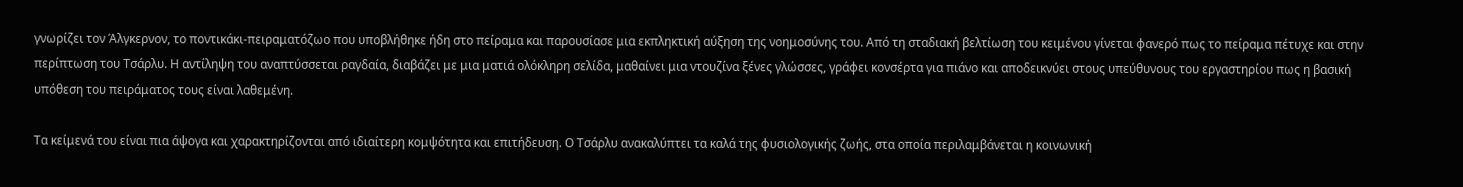γνωρίζει τον Άλγκερνον, το ποντικάκι-πειραματόζωο που υποβλήθηκε ήδη στο πείραμα και παρουσίασε μια εκπληκτική αύξηση της νοημοσύνης του. Από τη σταδιακή βελτίωση του κειμένου γίνεται φανερό πως το πείραμα πέτυχε και στην περίπτωση του Τσάρλυ. Η αντίληψη του αναπτύσσεται ραγδαία, διαβάζει με μια ματιά ολόκληρη σελίδα, μαθαίνει μια ντουζίνα ξένες γλώσσες, γράφει κονσέρτα για πιάνο και αποδεικνύει στους υπεύθυνους του εργαστηρίου πως η βασική υπόθεση του πειράματος τους είναι λαθεμένη.

Τα κείμενά του είναι πια άψογα και χαρακτηρίζονται από ιδιαίτερη κομψότητα και επιτήδευση. Ο Τσάρλυ ανακαλύπτει τα καλά της φυσιολογικής ζωής, στα οποία περιλαμβάνεται η κοινωνική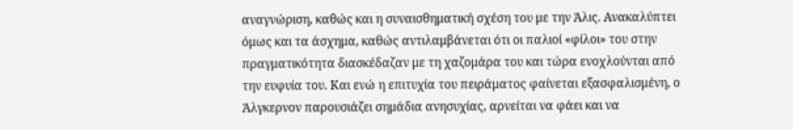αναγνώριση, καθώς και η συναισθηματική σχέση του με την Άλις. Ανακαλύπτει όμως και τα άσχημα, καθώς αντιλαμβάνεται ότι οι παλιοί «φίλοι» του στην πραγματικότητα διασκέδαζαν με τη χαζομάρα του και τώρα ενοχλούνται από την ευφυία του. Και ενώ η επιτυχία του πειράματος φαίνεται εξασφαλισμένη, ο Άλγκερνον παρουσιάζει σημάδια ανησυχίας, αρνείται να φάει και να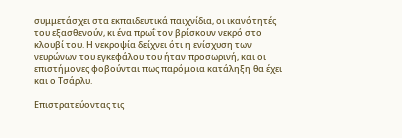συμμετάσχει στα εκπαιδευτικά παιχνίδια, οι ικανότητές του εξασθενούν, κι ένα πρωΐ τον βρίσκουν νεκρό στο κλουβί του. Η νεκροψία δείχνει ότι η ενίσχυση των νευρώνων του εγκεφάλου του ήταν προσωρινή, και οι επιστήμονες φοβούνται πως παρόμοια κατάληξη θα έχει και ο Τσάρλυ.

Επιστρατεύοντας τις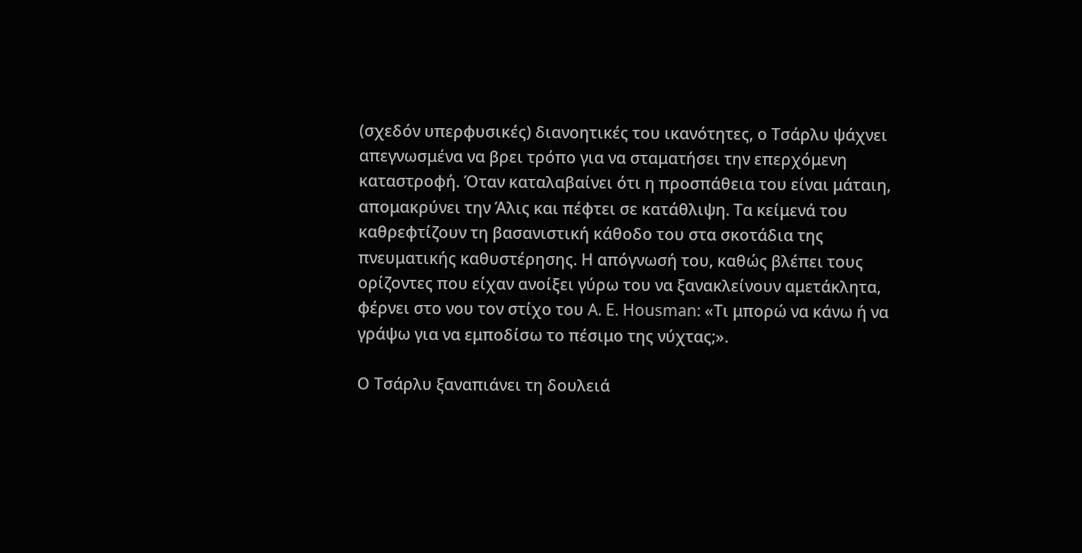(σχεδόν υπερφυσικές) διανοητικές του ικανότητες, ο Τσάρλυ ψάχνει απεγνωσμένα να βρει τρόπο για να σταματήσει την επερχόμενη καταστροφή. Όταν καταλαβαίνει ότι η προσπάθεια του είναι μάταιη, απομακρύνει την Άλις και πέφτει σε κατάθλιψη. Τα κείμενά του καθρεφτίζουν τη βασανιστική κάθοδο του στα σκοτάδια της πνευματικής καθυστέρησης. Η απόγνωσή του, καθώς βλέπει τους ορίζοντες που είχαν ανοίξει γύρω του να ξανακλείνουν αμετάκλητα, φέρνει στο νου τον στίχο του A. E. Housman: «Τι μπορώ να κάνω ή να γράψω για να εμποδίσω το πέσιμο της νύχτας;».

Ο Τσάρλυ ξαναπιάνει τη δουλειά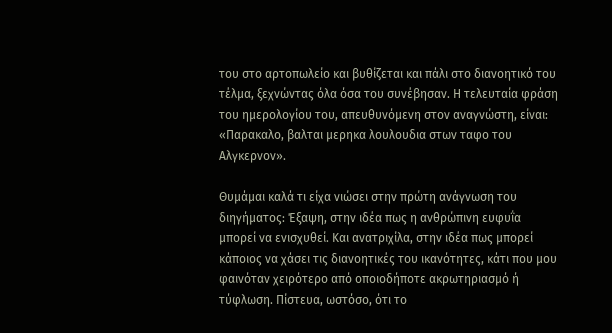του στο αρτοπωλείο και βυθίζεται και πάλι στο διανοητικό του τέλμα, ξεχνώντας όλα όσα του συνέβησαν. Η τελευταία φράση του ημερολογίου του, απευθυνόμενη στον αναγνώστη, είναι: «Παρακαλο, βαλται μερηκα λουλουδια στων ταφο του Αλγκερνον».

Θυμάμαι καλά τι είχα νιώσει στην πρώτη ανάγνωση του διηγήματος: Έξαψη, στην ιδέα πως η ανθρώπινη ευφυΐα μπορεί να ενισχυθεί. Και ανατριχίλα, στην ιδέα πως μπορεί κάποιος να χάσει τις διανοητικές του ικανότητες, κάτι που μου φαινόταν χειρότερο από οποιοδήποτε ακρωτηριασμό ή τύφλωση. Πίστευα, ωστόσο, ότι το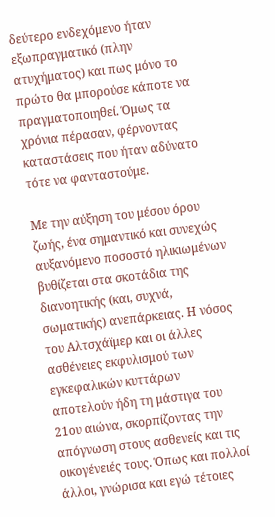δεύτερο ενδεχόμενο ήταν εξωπραγματικό (πλην ατυχήματος) και πως μόνο το πρώτο θα μπορούσε κάποτε να πραγματοποιηθεί. Όμως τα χρόνια πέρασαν, φέρνοντας καταστάσεις που ήταν αδύνατο τότε να φανταστούμε.

Με την αύξηση του μέσου όρου ζωής, ένα σημαντικό και συνεχώς αυξανόμενο ποσοστό ηλικιωμένων βυθίζεται στα σκοτάδια της διανοητικής (και, συχνά, σωματικής) ανεπάρκειας. Η νόσος του Αλτσχάϊμερ και οι άλλες ασθένειες εκφυλισμού των εγκεφαλικών κυττάρων αποτελούν ήδη τη μάστιγα του 21ου αιώνα, σκορπίζοντας την απόγνωση στους ασθενείς και τις οικογένειές τους. Όπως και πολλοί άλλοι, γνώρισα και εγώ τέτοιες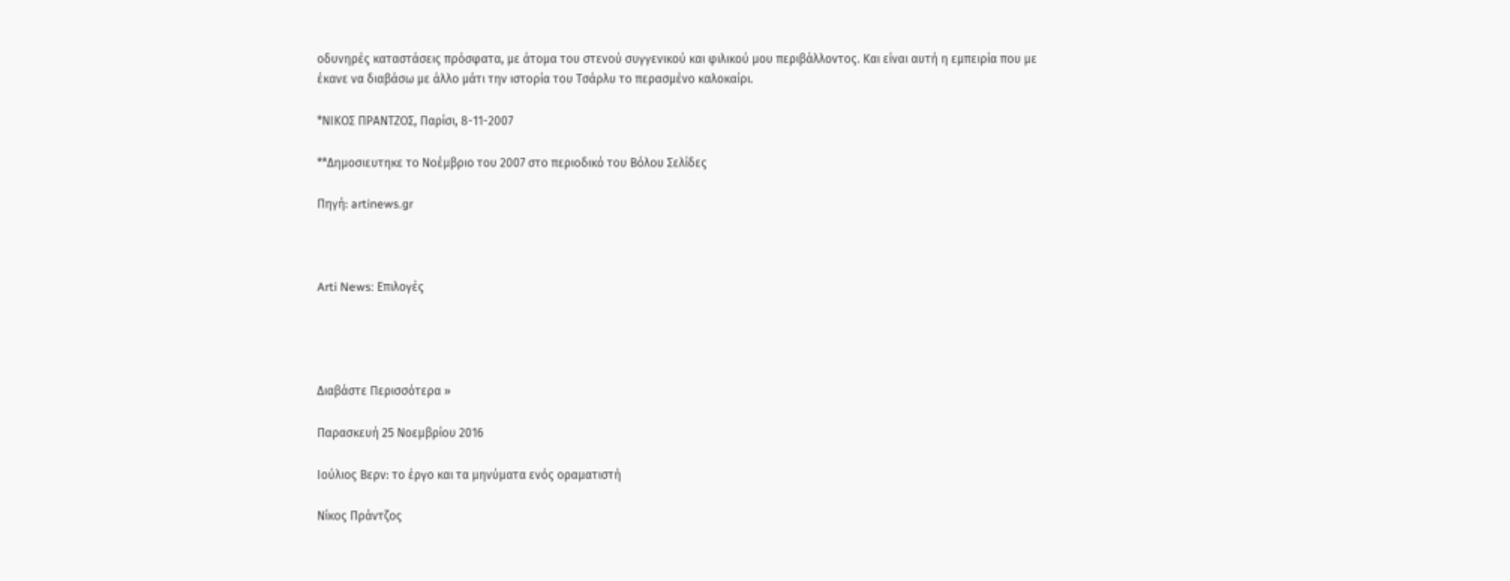οδυνηρές καταστάσεις πρόσφατα, με άτομα του στενού συγγενικού και φιλικού μου περιβάλλοντος. Και είναι αυτή η εμπειρία που με έκανε να διαβάσω με άλλο μάτι την ιστορία του Τσάρλυ το περασμένο καλοκαίρι.

*ΝΙΚΟΣ ΠΡΑΝΤΖΟΣ, Παρίσι, 8-11-2007

**Δημοσιευτηκε το Νοέμβριο του 2007 στο περιοδικό του Βόλου Σελίδες

Πηγή: artinews.gr



Arti News: Επιλογές




Διαβάστε Περισσότερα »

Παρασκευή 25 Νοεμβρίου 2016

Ιούλιος Βερν: το έργο και τα μηνύματα ενός οραματιστή

Νίκος Πράντζος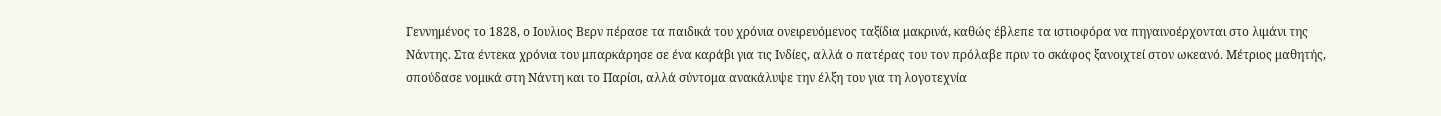Γεννημένος το 1828, ο Ιουλιος Βερν πέρασε τα παιδικά του χρόνια ονειρευόμενος ταξίδια μακρινά, καθώς έβλεπε τα ιστιοφόρα να πηγαινοέρχονται στο λιμάνι της Νάντης. Στα έντεκα χρόνια του μπαρκάρησε σε ένα καράβι για τις Ινδίες, αλλά ο πατέρας του τον πρόλαβε πριν το σκάφος ξανοιχτεί στον ωκεανό. Μέτριος μαθητής, σπούδασε νομικά στη Νάντη και το Παρίσι, αλλά σύντομα ανακάλυψε την έλξη του για τη λογοτεχνία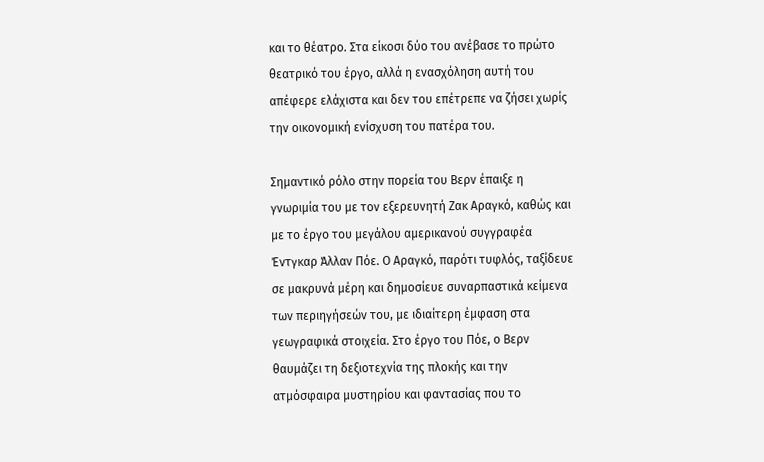και το θέατρο. Στα είκοσι δύο του ανέβασε το πρώτο θεατρικό του έργο, αλλά η ενασχόληση αυτή του απέφερε ελάχιστα και δεν του επέτρεπε να ζήσει χωρίς την οικονομική ενίσχυση του πατέρα του.

Σημαντικό ρόλο στην πορεία του Βερν έπαιξε η γνωριμία του με τον εξερευνητή Ζακ Αραγκό, καθώς και με το έργο του μεγάλου αμερικανού συγγραφέα Έντγκαρ Άλλαν Πόε. Ο Αραγκό, παρότι τυφλός, ταξίδευε σε μακρυνά μέρη και δημοσίευε συναρπαστικά κείμενα των περιηγήσεών του, με ιδιαίτερη έμφαση στα γεωγραφικά στοιχεία. Στο έργο του Πόε, ο Βερν θαυμάζει τη δεξιοτεχνία της πλοκής και την ατμόσφαιρα μυστηρίου και φαντασίας που το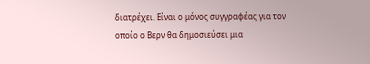διατρέχει. Είναι ο μόνος συγγραφέας για τον οποίο ο Βερν θα δημοσιεύσει μια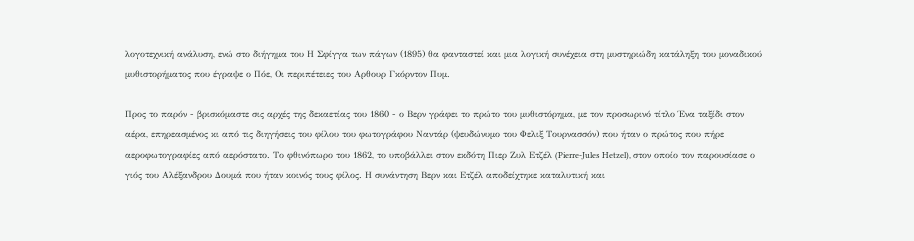λογοτεχνική ανάλυση, ενώ στο διήγημα του Η Σφίγγα των πάγων (1895) θα φανταστεί και μια λογική συνέχεια στη μυστηριώδη κατάληξη του μοναδικού μυθιστορήματος που έγραψε ο Πόε, Οι περιπέτειες του Αρθουρ Γκόρντον Πυμ.

Προς το παρόν - βρισκόμαστε σις αρχές της δεκαετίας του 1860 - ο Βερν γράφει το πρώτο του μυθιστόρημα, με τον προσωρινό τίτλο Ένα ταξίδι στον αέρα, επηρεασμένος κι από τις διηγήσεις του φίλου του φωτογράφου Ναντάρ (ψευδώνυμο του Φελιξ Τουρνασσόν) που ήταν ο πρώτος που πήρε αεροφωτογραφίες από αερόστατο. Το φθινόπωρο του 1862, το υποβάλλει στον εκδότη Πιερ Ζυλ Ετζέλ (Pierre-Jules Hetzel), στον οποίο τον παρουσίασε ο γιός του Αλέξανδρου Δουμά που ήταν κοινός τους φίλος. Η συνάντηση Βερν και Ετζέλ αποδείχτηκε καταλυτική και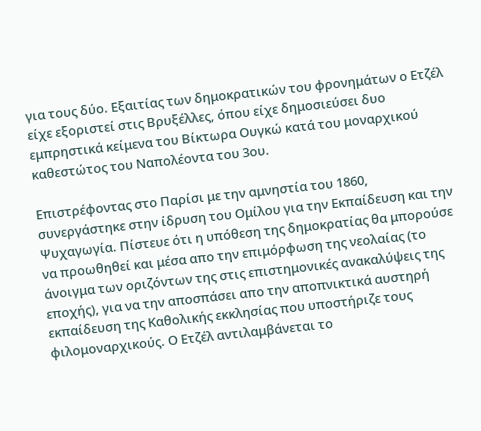για τους δύο. Εξαιτίας των δημοκρατικών του φρονημάτων ο Ετζέλ είχε εξοριστεί στις Βρυξέλλες, όπου είχε δημοσιεύσει δυο εμπρηστικά κείμενα του Βίκτωρα Ουγκώ κατά του μοναρχικού καθεστώτος του Ναπολέοντα του 3ου.

Επιστρέφοντας στο Παρίσι με την αμνηστία του 1860, συνεργάστηκε στην ίδρυση του Ομίλου για την Εκπαίδευση και την Ψυχαγωγία. Πίστευε ότι η υπόθεση της δημοκρατίας θα μπορούσε να προωθηθεί και μέσα απο την επιμόρφωση της νεολαίας (το άνοιγμα των οριζόντων της στις επιστημονικές ανακαλύψεις της εποχής), για να την αποσπάσει απο την αποπνικτικά αυστηρή εκπαίδευση της Καθολικής εκκλησίας που υποστήριζε τους φιλομοναρχικούς. Ο Ετζέλ αντιλαμβάνεται το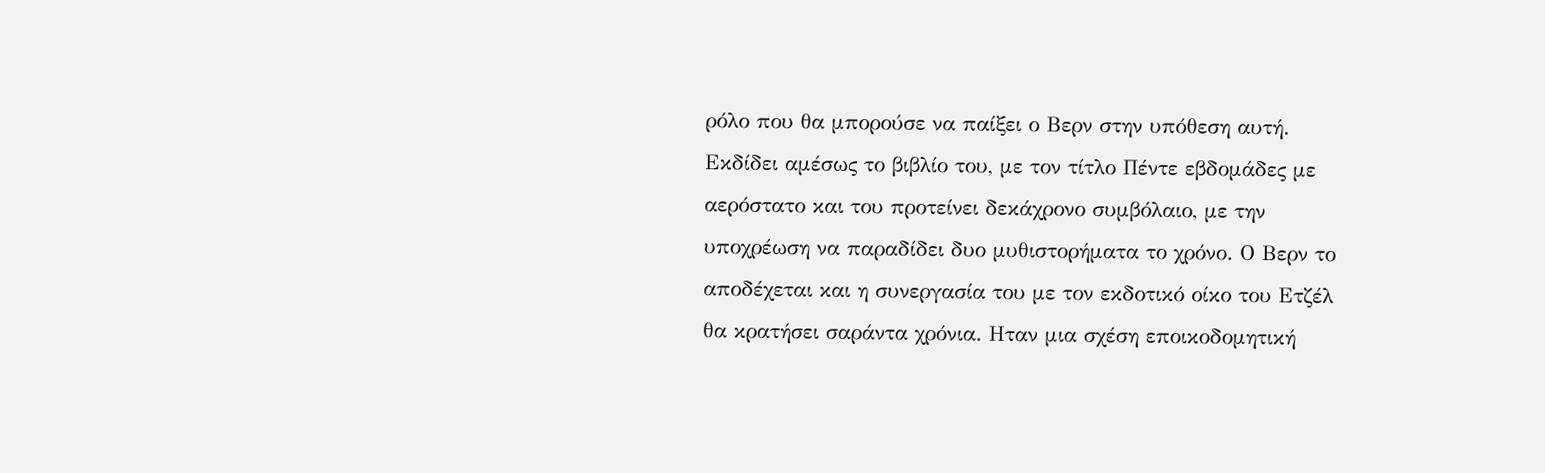ρόλο που θα μπορούσε να παίξει ο Βερν στην υπόθεση αυτή. Εκδίδει αμέσως το βιβλίο του, με τον τίτλο Πέντε εβδομάδες με αερόστατο και του προτείνει δεκάχρονο συμβόλαιο, με την υποχρέωση να παραδίδει δυο μυθιστορήματα το χρόνο. Ο Βερν το αποδέχεται και η συνεργασία του με τον εκδοτικό οίκο του Ετζέλ θα κρατήσει σαράντα χρόνια. Ηταν μια σχέση εποικοδομητική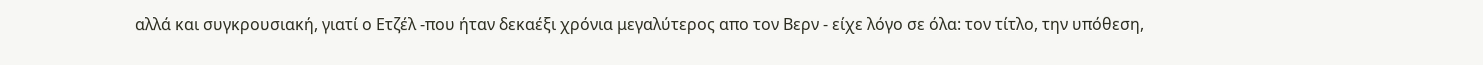αλλά και συγκρουσιακή, γιατί ο Ετζέλ -που ήταν δεκαέξι χρόνια μεγαλύτερος απο τον Βερν - είχε λόγο σε όλα: τον τίτλο, την υπόθεση,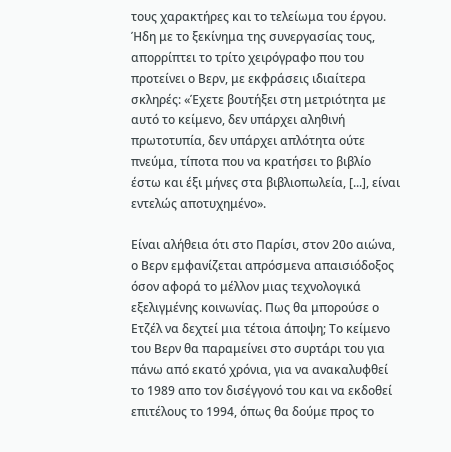τους χαρακτήρες και το τελείωμα του έργου. Ήδη με το ξεκίνημα της συνεργασίας τους, απορρίπτει το τρίτο χειρόγραφο που του προτείνει ο Βερν, με εκφράσεις ιδιαίτερα σκληρές: «Έχετε βουτήξει στη μετριότητα με αυτό το κείμενο, δεν υπάρχει αληθινή πρωτοτυπία, δεν υπάρχει απλότητα ούτε πνεύμα, τίποτα που να κρατήσει το βιβλίο έστω και έξι μήνες στα βιβλιοπωλεία, [...], είναι εντελώς αποτυχημένο».

Είναι αλήθεια ότι στο Παρίσι, στον 20ο αιώνα, ο Βερν εμφανίζεται απρόσμενα απαισιόδοξος όσον αφορά το μέλλον μιας τεχνολογικά εξελιγμένης κοινωνίας. Πως θα μπορούσε ο Ετζέλ να δεχτεί μια τέτοια άποψη; Το κείμενο του Βερν θα παραμείνει στο συρτάρι του για πάνω από εκατό χρόνια, για να ανακαλυφθεί το 1989 απο τον δισέγγονό του και να εκδοθεί επιτέλους το 1994, όπως θα δούμε προς το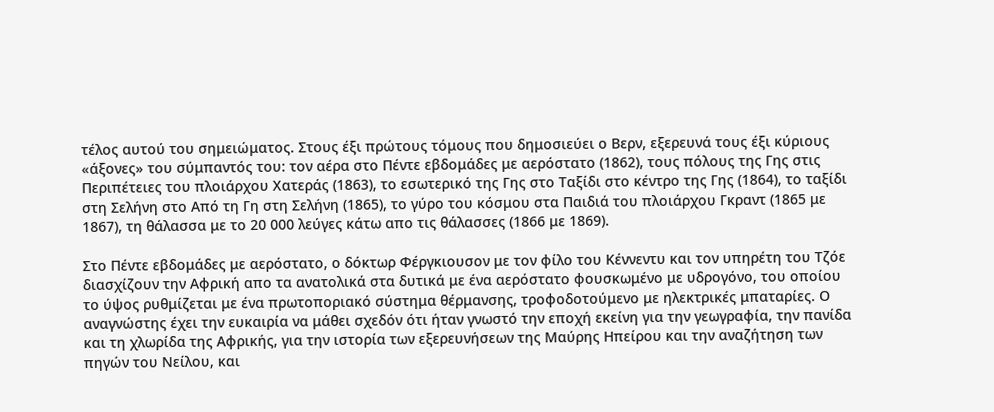τέλος αυτού του σημειώματος. Στους έξι πρώτους τόμους που δημοσιεύει ο Βερν, εξερευνά τους έξι κύριους «άξονες» του σύμπαντός του: τον αέρα στο Πέντε εβδομάδες με αερόστατο (1862), τους πόλους της Γης στις Περιπέτειες του πλοιάρχου Χατεράς (1863), το εσωτερικό της Γης στο Ταξίδι στο κέντρο της Γης (1864), το ταξίδι στη Σελήνη στο Από τη Γη στη Σελήνη (1865), το γύρο του κόσμου στα Παιδιά του πλοιάρχου Γκραντ (1865 με 1867), τη θάλασσα με το 20 000 λεύγες κάτω απο τις θάλασσες (1866 με 1869).

Στο Πέντε εβδομάδες με αερόστατο, ο δόκτωρ Φέργκιουσον με τον φίλο του Κέννεντυ και τον υπηρέτη του Τζόε διασχίζουν την Αφρική απο τα ανατολικά στα δυτικά με ένα αερόστατο φουσκωμένο με υδρογόνο, του οποίου το ύψος ρυθμίζεται με ένα πρωτοποριακό σύστημα θέρμανσης, τροφοδοτούμενο με ηλεκτρικές μπαταρίες. Ο αναγνώστης έχει την ευκαιρία να μάθει σχεδόν ότι ήταν γνωστό την εποχή εκείνη για την γεωγραφία, την πανίδα και τη χλωρίδα της Αφρικής, για την ιστορία των εξερευνήσεων της Μαύρης Ηπείρου και την αναζήτηση των πηγών του Νείλου, και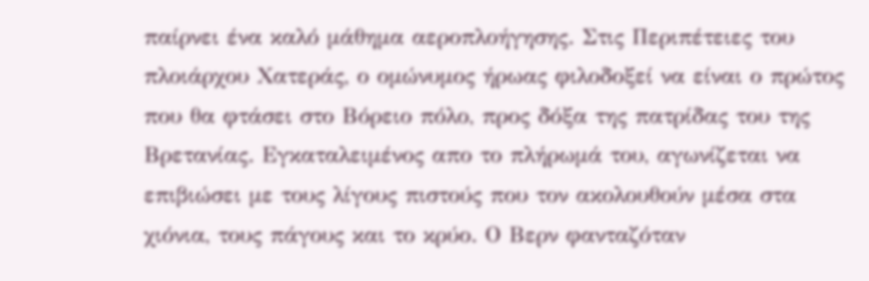παίρνει ένα καλό μάθημα αεροπλοήγησης. Στις Περιπέτειες του πλοιάρχου Χατεράς, ο ομώνυμος ήρωας φιλοδοξεί να είναι ο πρώτος που θα φτάσει στο Βόρειο πόλο, προς δόξα της πατρίδας του της Βρετανίας. Εγκαταλειμένος απο το πλήρωμά του, αγωνίζεται να επιβιώσει με τους λίγους πιστούς που τον ακολουθούν μέσα στα χιόνια, τους πάγους και το κρύο. Ο Βερν φανταζόταν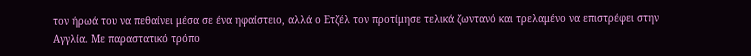τον ήρωά του να πεθαίνει μέσα σε ένα ηφαίστειο, αλλά ο Ετζέλ τον προτίμησε τελικά ζωντανό και τρελαμένο να επιστρέφει στην Αγγλία. Με παραστατικό τρόπο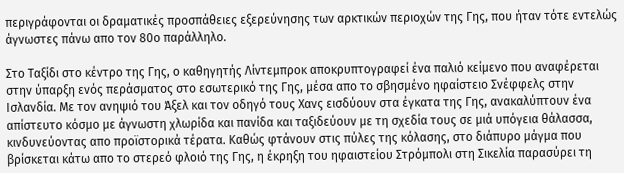περιγράφονται οι δραματικές προσπάθειες εξερεύνησης των αρκτικών περιοχών της Γης, που ήταν τότε εντελώς άγνωστες πάνω απο τον 80ο παράλληλο.

Στο Ταξίδι στο κέντρο της Γης, ο καθηγητής Λίντεμπροκ αποκρυπτογραφεί ένα παλιό κείμενο που αναφέρεται στην ύπαρξη ενός περάσματος στο εσωτερικό της Γης, μέσα απο το σβησμένο ηφαίστειο Σνέφφελς στην Ισλανδία. Με τον ανηψιό του Άξελ και τον οδηγό τους Χανς εισδύουν στα έγκατα της Γης, ανακαλύπτουν ένα απίστευτο κόσμο με άγνωστη χλωρίδα και πανίδα και ταξιδεύουν με τη σχεδία τους σε μιά υπόγεια θάλασσα, κινδυνεύοντας απο προϊστορικά τέρατα. Καθώς φτάνουν στις πύλες της κόλασης, στο διάπυρο μάγμα που βρίσκεται κάτω απο το στερεό φλοιό της Γης, η έκρηξη του ηφαιστείου Στρόμπολι στη Σικελία παρασύρει τη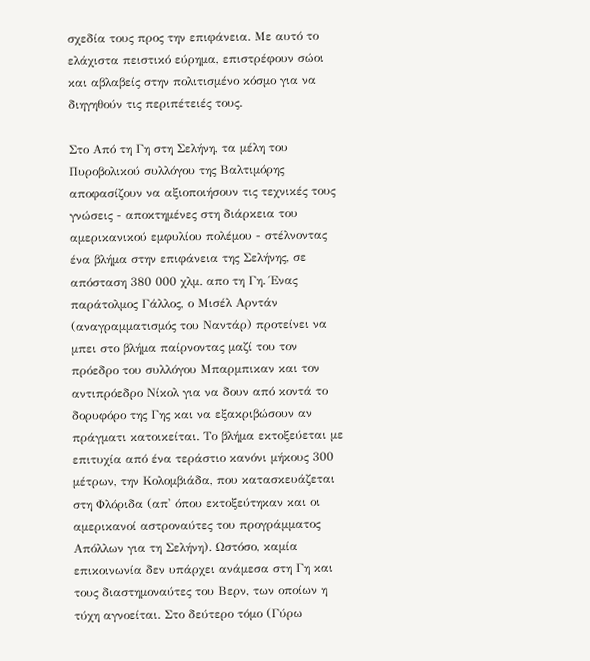σχεδία τους προς την επιφάνεια. Με αυτό το ελάχιστα πειστικό εύρημα, επιστρέφουν σώοι και αβλαβείς στην πολιτισμένο κόσμο για να διηγηθούν τις περιπέτειές τους.

Στο Από τη Γη στη Σελήνη, τα μέλη του Πυροβολικού συλλόγου της Βαλτιμόρης αποφασίζουν να αξιοποιήσουν τις τεχνικές τους γνώσεις - αποκτημένες στη διάρκεια του αμερικανικού εμφυλίου πολέμου - στέλνοντας ένα βλήμα στην επιφάνεια της Σελήνης, σε απόσταση 380 000 χλμ. απο τη Γη. Ένας παράτολμος Γάλλος, ο Μισέλ Αρντάν (αναγραμματισμός του Ναντάρ) προτείνει να μπει στο βλήμα παίρνοντας μαζί του τον πρόεδρο του συλλόγου Μπαρμπικαν και τον αντιπρόεδρο Νίκολ για να δουν από κοντά το δορυφόρο της Γης και να εξακριβώσουν αν πράγματι κατοικείται. Το βλήμα εκτοξεύεται με επιτυχία από ένα τεράστιο κανόνι μήκους 300 μέτρων, την Κολομβιάδα, που κατασκευάζεται στη Φλόριδα (απ' όπου εκτοξεύτηκαν και οι αμερικανοί αστροναύτες του προγράμματος Απόλλων για τη Σελήνη). Ωστόσο, καμία επικοινωνία δεν υπάρχει ανάμεσα στη Γη και τους διαστημοναύτες του Βερν, των οποίων η τύχη αγνοείται. Στο δεύτερο τόμο (Γύρω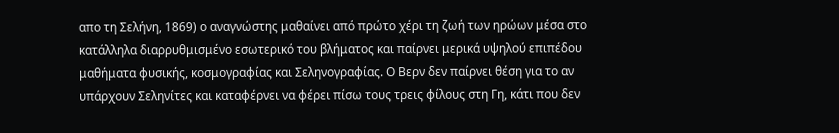απο τη Σελήνη, 1869) ο αναγνώστης μαθαίνει από πρώτο χέρι τη ζωή των ηρώων μέσα στο κατάλληλα διαρρυθμισμένο εσωτερικό του βλήματος και παίρνει μερικά υψηλού επιπέδου μαθήματα φυσικής, κοσμογραφίας και Σεληνογραφίας. Ο Βερν δεν παίρνει θέση για το αν υπάρχουν Σεληνίτες και καταφέρνει να φέρει πίσω τους τρεις φίλους στη Γη, κάτι που δεν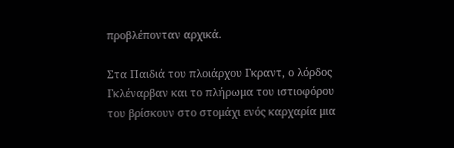προβλέπονταν αρχικά.

Στα Παιδιά του πλοιάρχου Γκραντ, ο λόρδος Γκλέναρβαν και το πλήρωμα του ιστιοφόρου του βρίσκουν στο στομάχι ενός καρχαρία μια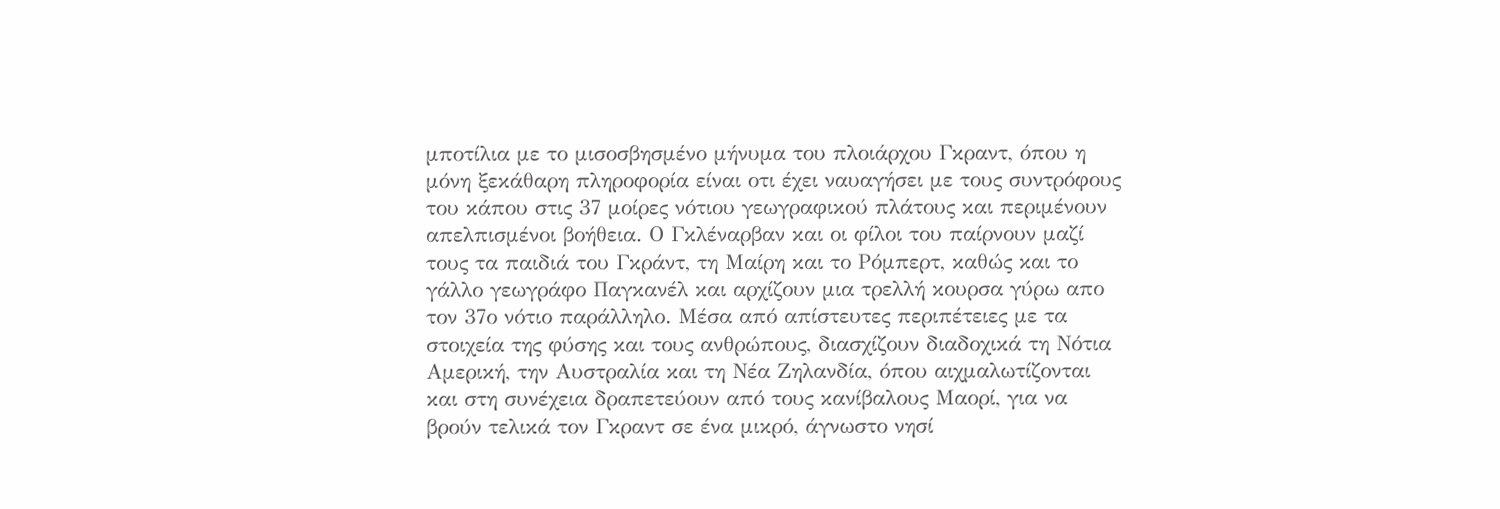μποτίλια με το μισοσβησμένο μήνυμα του πλοιάρχου Γκραντ, όπου η μόνη ξεκάθαρη πληροφορία είναι οτι έχει ναυαγήσει με τους συντρόφους του κάπου στις 37 μοίρες νότιου γεωγραφικού πλάτους και περιμένουν απελπισμένοι βοήθεια. Ο Γκλέναρβαν και οι φίλοι του παίρνουν μαζί τους τα παιδιά του Γκράντ, τη Μαίρη και το Ρόμπερτ, καθώς και το γάλλο γεωγράφο Παγκανέλ και αρχίζουν μια τρελλή κουρσα γύρω απο τον 37ο νότιο παράλληλο. Μέσα από απίστευτες περιπέτειες με τα στοιχεία της φύσης και τους ανθρώπους, διασχίζουν διαδοχικά τη Νότια Αμερική, την Αυστραλία και τη Νέα Ζηλανδία, όπου αιχμαλωτίζονται και στη συνέχεια δραπετεύουν από τους κανίβαλους Μαορί, για να βρούν τελικά τον Γκραντ σε ένα μικρό, άγνωστο νησί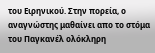του Ειρηνικού. Στην πορεία, ο αναγνώστης μαθαίνει απο το στόμα του Παγκανέλ ολόκληρη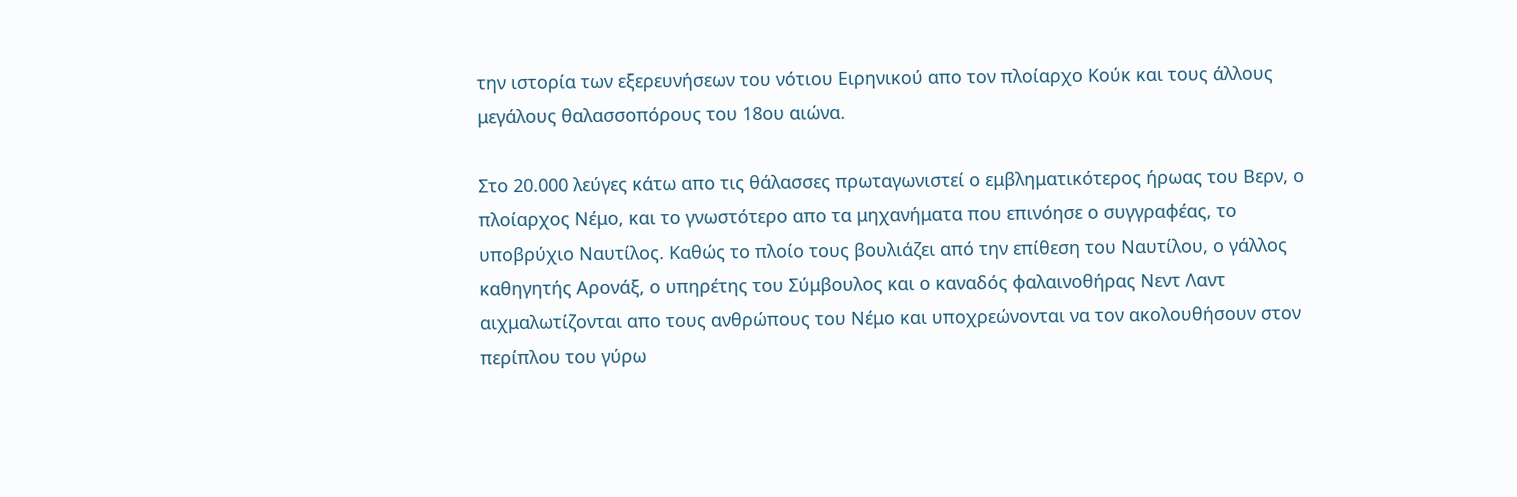την ιστορία των εξερευνήσεων του νότιου Ειρηνικού απο τον πλοίαρχο Κούκ και τους άλλους μεγάλους θαλασσοπόρους του 18ου αιώνα.

Στο 20.000 λεύγες κάτω απο τις θάλασσες πρωταγωνιστεί ο εμβληματικότερος ήρωας του Βερν, ο πλοίαρχος Νέμο, και το γνωστότερο απο τα μηχανήματα που επινόησε ο συγγραφέας, το υποβρύχιο Ναυτίλος. Καθώς το πλοίο τους βουλιάζει από την επίθεση του Ναυτίλου, ο γάλλος καθηγητής Αρονάξ, ο υπηρέτης του Σύμβουλος και ο καναδός φαλαινοθήρας Νεντ Λαντ αιχμαλωτίζονται απο τους ανθρώπους του Νέμο και υποχρεώνονται να τον ακολουθήσουν στον περίπλου του γύρω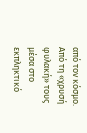από τον κόσμο. Από τη «χρυσή φυλακή» τους μέσα στο εκπληκτικό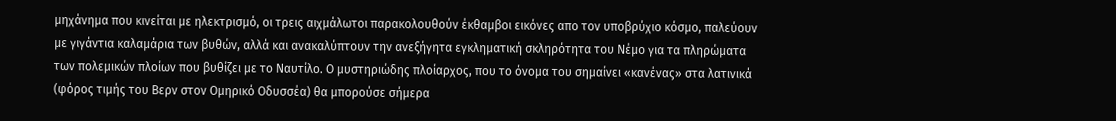μηχάνημα που κινείται με ηλεκτρισμό, οι τρεις αιχμάλωτοι παρακολουθούν έκθαμβοι εικόνες απο τον υποβρύχιο κόσμο, παλεύουν με γιγάντια καλαμάρια των βυθών, αλλά και ανακαλύπτουν την ανεξήγητα εγκληματική σκληρότητα του Νέμο για τα πληρώματα των πολεμικών πλοίων που βυθίζει με το Ναυτίλο. Ο μυστηριώδης πλοίαρχος, που το όνομα του σημαίνει «κανένας» στα λατινικά (φόρος τιμής του Βερν στον Ομηρικό Οδυσσέα) θα μπορούσε σήμερα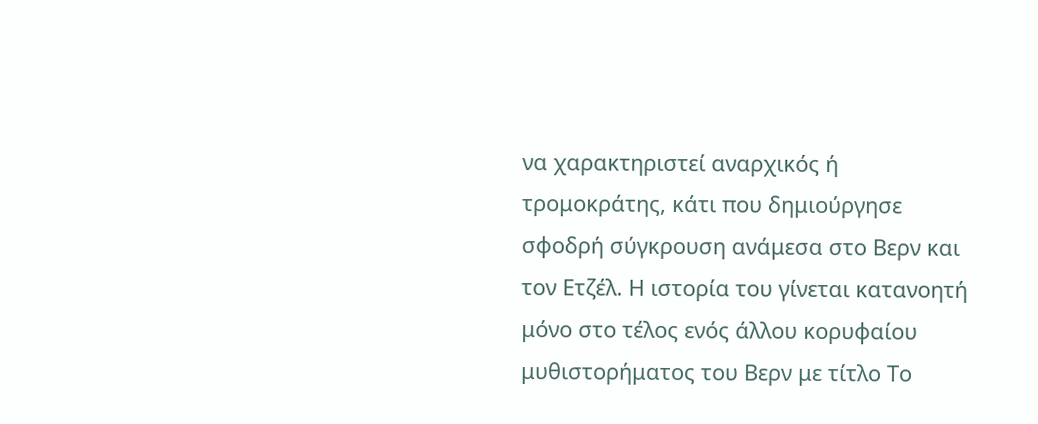να χαρακτηριστεί αναρχικός ή τρομοκράτης, κάτι που δημιούργησε σφοδρή σύγκρουση ανάμεσα στο Βερν και τον Ετζέλ. Η ιστορία του γίνεται κατανοητή μόνο στο τέλος ενός άλλου κορυφαίου μυθιστορήματος του Βερν με τίτλο Το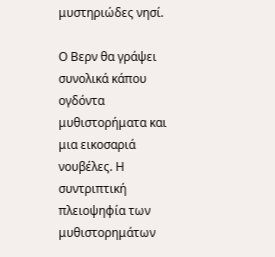μυστηριώδες νησί.

Ο Βερν θα γράψει συνολικά κάπου ογδόντα μυθιστορήματα και μια εικοσαριά νουβέλες. Η συντριπτική πλειοψηφία των μυθιστορημάτων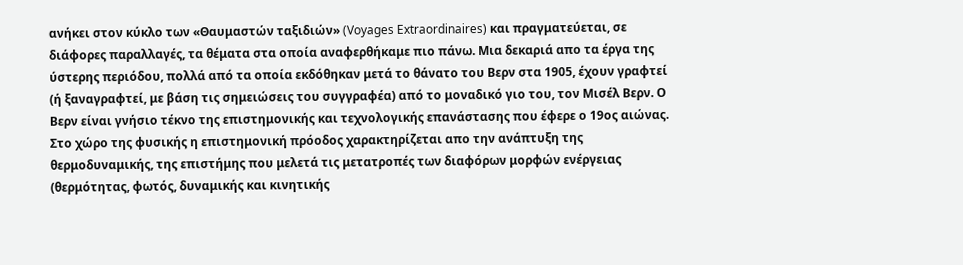ανήκει στον κύκλο των «Θαυμαστών ταξιδιών» (Voyages Extraordinaires) και πραγματεύεται, σε διάφορες παραλλαγές, τα θέματα στα οποία αναφερθήκαμε πιο πάνω. Μια δεκαριά απο τα έργα της ύστερης περιόδου, πολλά από τα οποία εκδόθηκαν μετά το θάνατο του Βερν στα 1905, έχουν γραφτεί (ή ξαναγραφτεί, με βάση τις σημειώσεις του συγγραφέα) από το μοναδικό γιο του, τον Μισέλ Βερν. Ο Βερν είναι γνήσιο τέκνο της επιστημονικής και τεχνολογικής επανάστασης που έφερε ο 19ος αιώνας. Στο χώρο της φυσικής η επιστημονική πρόοδος χαρακτηρίζεται απο την ανάπτυξη της θερμοδυναμικής, της επιστήμης που μελετά τις μετατροπές των διαφόρων μορφών ενέργειας (θερμότητας, φωτός, δυναμικής και κινητικής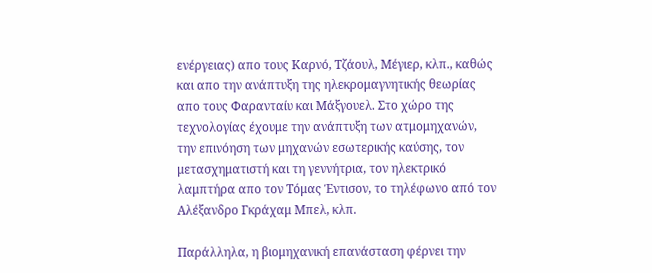ενέργειας) απο τους Καρνό, Τζάουλ, Μέγιερ, κλπ., καθώς και απο την ανάπτυξη της ηλεκρομαγνητικής θεωρίας απο τους Φαρανταίυ και Μάξγουελ. Στο χώρο της τεχνολογίας έχουμε την ανάπτυξη των ατμομηχανών, την επινόηση των μηχανών εσωτερικής καύσης, τον μετασχηματιστή και τη γεννήτρια, τον ηλεκτρικό λαμπτήρα απο τον Τόμας Έντισον, το τηλέφωνο από τον Αλέξανδρο Γκράχαμ Μπελ, κλπ.

Παράλληλα, η βιομηχανική επανάσταση φέρνει την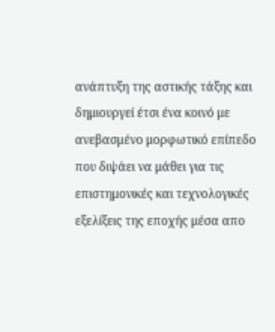ανάπτυξη της αστικής τάξης και δημιουργεί έτσι ένα κοινό με ανεβασμένο μορφωτικό επίπεδο που διψάει να μάθει για τις επιστημονικές και τεχνολογικές εξελίξεις της εποχής μέσα απο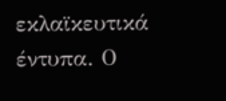εκλαϊκευτικά έντυπα. Ο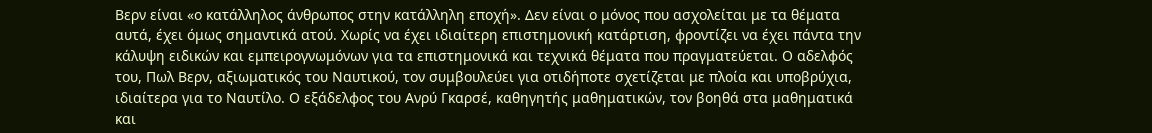Βερν είναι «ο κατάλληλος άνθρωπος στην κατάλληλη εποχή». Δεν είναι ο μόνος που ασχολείται με τα θέματα αυτά, έχει όμως σημαντικά ατού. Χωρίς να έχει ιδιαίτερη επιστημονική κατάρτιση, φροντίζει να έχει πάντα την κάλυψη ειδικών και εμπειρογνωμόνων για τα επιστημονικά και τεχνικά θέματα που πραγματεύεται. Ο αδελφός του, Πωλ Βερν, αξιωματικός του Ναυτικού, τον συμβουλεύει για οτιδήποτε σχετίζεται με πλοία και υποβρύχια, ιδιαίτερα για το Ναυτίλο. Ο εξάδελφος του Ανρύ Γκαρσέ, καθηγητής μαθηματικών, τον βοηθά στα μαθηματικά και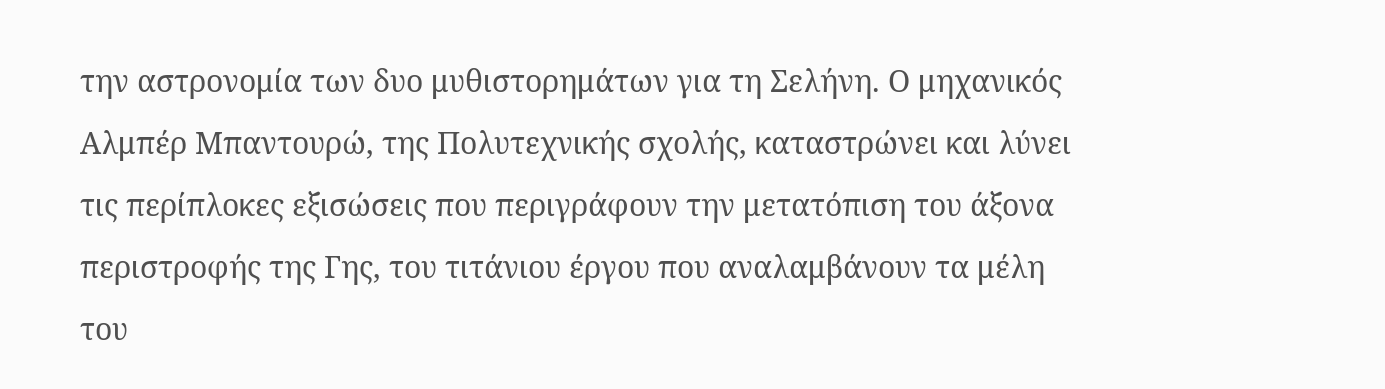την αστρονομία των δυο μυθιστορημάτων για τη Σελήνη. Ο μηχανικός Αλμπέρ Μπαντουρώ, της Πολυτεχνικής σχολής, καταστρώνει και λύνει τις περίπλοκες εξισώσεις που περιγράφουν την μετατόπιση του άξονα περιστροφής της Γης, του τιτάνιου έργου που αναλαμβάνουν τα μέλη του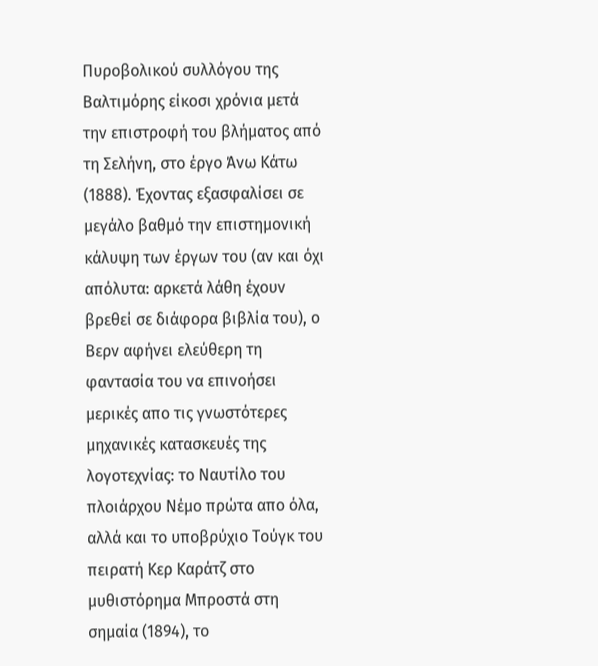Πυροβολικού συλλόγου της Βαλτιμόρης είκοσι χρόνια μετά την επιστροφή του βλήματος από τη Σελήνη, στο έργο Άνω Κάτω (1888). Έχοντας εξασφαλίσει σε μεγάλο βαθμό την επιστημονική κάλυψη των έργων του (αν και όχι απόλυτα: αρκετά λάθη έχουν βρεθεί σε διάφορα βιβλία του), ο Βερν αφήνει ελεύθερη τη φαντασία του να επινοήσει μερικές απο τις γνωστότερες μηχανικές κατασκευές της λογοτεχνίας: το Ναυτίλο του πλοιάρχου Νέμο πρώτα απο όλα, αλλά και το υποβρύχιο Τούγκ του πειρατή Κερ Καράτζ στο μυθιστόρημα Μπροστά στη σημαία (1894), το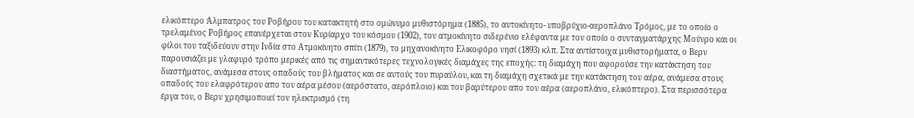ελικόπτερο Άλμπατρος του Ροβήρου του κατακτητή στο ομώνυμο μυθιστόρημα (1885), το αυτοκίνητο- υποβρύχιο-αεροπλάνο Τρόμος, με το οποίο ο τρελαμένος Ροβήρος επανέρχεται στον Κυρίαρχο του κόσμου (1902), τον ατμοκίνητο σιδερένιο ελέφαντα με τον οποίο ο συνταγματάρχης Μούνρο και οι φίλοι του ταξιδεύουν στην Ινδία στο Ατμοκίνητο σπίτι (1879), το μηχανοκίνητο Ελικοφόρο νησί (1893) κλπ. Στα αντίστοιχα μυθιστορήματα, ο Βερν παρουσιάζει με γλαφυρό τρόπο μερικές από τις σημαντικότερες τεχνολογικές διαμάχες της εποχής: τη διαμάχη που αφορούσε την κατάκτηση του διαστήματος, ανάμεσα στους οπαδούς του βλήματος και σε αυτούς του πυραύλου, και τη διαμάχη σχετικά με την κατάκτηση του αέρα, ανάμεσα στους οπαδούς του ελαφρότερου απο τον αέρα μέσου (αερόστατο, αερόπλοιο) και του βαρύτερου απο τον αέρα (αεροπλάνο, ελικόπτερο). Στα περισσότερα έργα του, ο Βερν χρησιμοποιεί τον ηλεκτρισμό (τη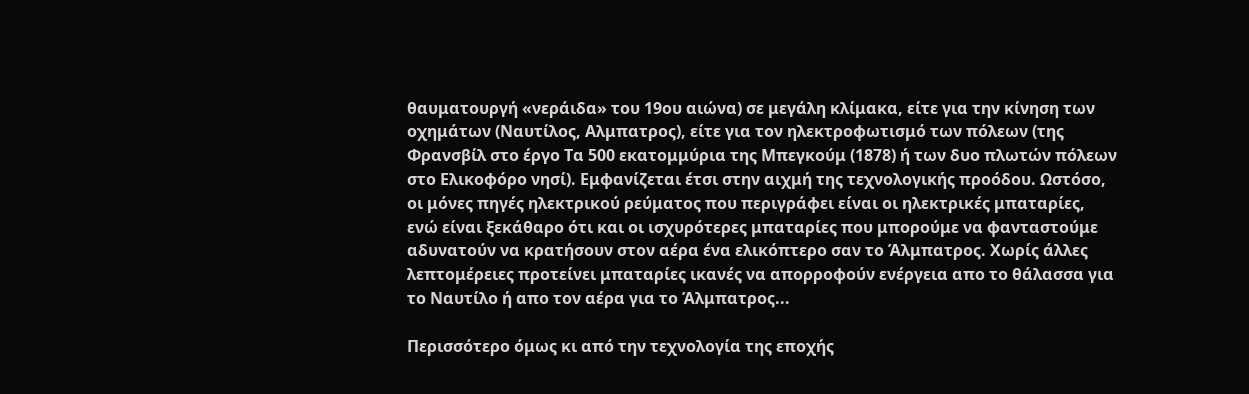θαυματουργή «νεράιδα» του 19ου αιώνα) σε μεγάλη κλίμακα, είτε για την κίνηση των οχημάτων (Ναυτίλος, Αλμπατρος), είτε για τον ηλεκτροφωτισμό των πόλεων (της Φρανσβίλ στο έργο Τα 500 εκατομμύρια της Μπεγκούμ (1878) ή των δυο πλωτών πόλεων στο Ελικοφόρο νησί). Εμφανίζεται έτσι στην αιχμή της τεχνολογικής προόδου. Ωστόσο, οι μόνες πηγές ηλεκτρικού ρεύματος που περιγράφει είναι οι ηλεκτρικές μπαταρίες, ενώ είναι ξεκάθαρο ότι και οι ισχυρότερες μπαταρίες που μπορούμε να φανταστούμε αδυνατούν να κρατήσουν στον αέρα ένα ελικόπτερο σαν το Άλμπατρος. Χωρίς άλλες λεπτομέρειες προτείνει μπαταρίες ικανές να απορροφούν ενέργεια απο το θάλασσα για το Ναυτίλο ή απο τον αέρα για το Άλμπατρος...

Περισσότερο όμως κι από την τεχνολογία της εποχής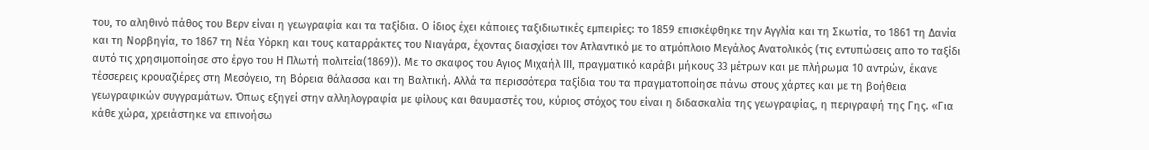του, το αληθινό πάθος του Βερν είναι η γεωγραφία και τα ταξίδια. Ο ίδιος έχει κάποιες ταξιδιωτικές εμπειρίες: το 1859 επισκέφθηκε την Αγγλία και τη Σκωτία, το 1861 τη Δανία και τη Νορβηγία, το 1867 τη Νέα Υόρκη και τους καταρράκτες του Νιαγάρα, έχοντας διασχίσει τον Ατλαντικό με το ατμόπλοιο Μεγάλος Ανατολικός (τις εντυπώσεις απο το ταξίδι αυτό τις χρησιμοποίησε στο έργο του Η Πλωτή πολιτεία(1869)). Με το σκαφος του Αγιος Μιχαήλ ΙΙΙ, πραγματικό καράβι μήκους 33 μέτρων και με πλήρωμα 10 αντρών, έκανε τέσσερεις κρουαζιέρες στη Μεσόγειο, τη Βόρεια θάλασσα και τη Βαλτική. Αλλά τα περισσότερα ταξίδια του τα πραγματοποίησε πάνω στους χάρτες και με τη βοήθεια γεωγραφικών συγγραμάτων. Όπως εξηγεί στην αλληλογραφία με φίλους και θαυμαστές του, κύριος στόχος του είναι η διδασκαλία της γεωγραφίας, η περιγραφή της Γης. «Για κάθε χώρα, χρειάστηκε να επινοήσω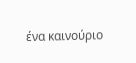ένα καινούριο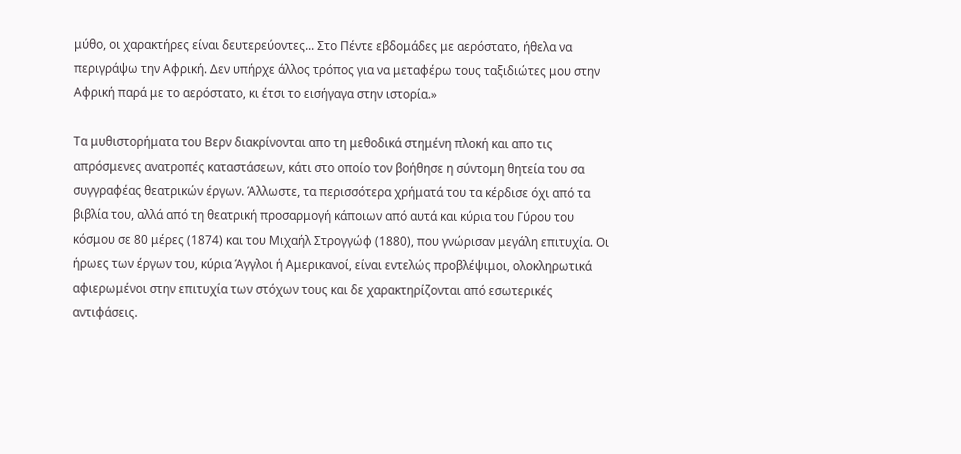μύθο, οι χαρακτήρες είναι δευτερεύοντες... Στο Πέντε εβδομάδες με αερόστατο, ήθελα να περιγράψω την Αφρική. Δεν υπήρχε άλλος τρόπος για να μεταφέρω τους ταξιδιώτες μου στην Αφρική παρά με το αερόστατο, κι έτσι το εισήγαγα στην ιστορία.»

Τα μυθιστορήματα του Βερν διακρίνονται απο τη μεθοδικά στημένη πλοκή και απο τις απρόσμενες ανατροπές καταστάσεων, κάτι στο οποίο τον βοήθησε η σύντομη θητεία του σα συγγραφέας θεατρικών έργων. Άλλωστε, τα περισσότερα χρήματά του τα κέρδισε όχι από τα βιβλία του, αλλά από τη θεατρική προσαρμογή κάποιων από αυτά και κύρια του Γύρου του κόσμου σε 80 μέρες (1874) και του Μιχαήλ Στρογγώφ (1880), που γνώρισαν μεγάλη επιτυχία. Οι ήρωες των έργων του, κύρια Άγγλοι ή Αμερικανοί, είναι εντελώς προβλέψιμοι, ολοκληρωτικά αφιερωμένοι στην επιτυχία των στόχων τους και δε χαρακτηρίζονται από εσωτερικές αντιφάσεις.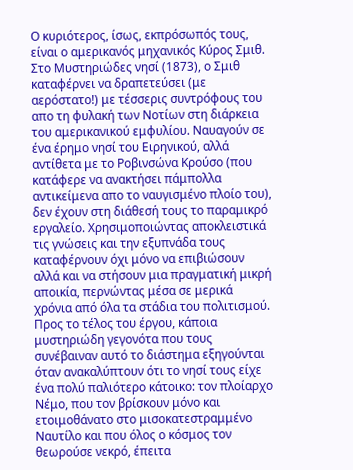Ο κυριότερος, ίσως, εκπρόσωπός τους, είναι ο αμερικανός μηχανικός Κύρος Σμιθ. Στο Μυστηριώδες νησί (1873), ο Σμιθ καταφέρνει να δραπετεύσει (με αερόστατο!) με τέσσερις συντρόφους του απο τη φυλακή των Νοτίων στη διάρκεια του αμερικανικού εμφυλίου. Ναυαγούν σε ένα έρημο νησί του Ειρηνικού, αλλά αντίθετα με το Ροβινσώνα Κρούσο (που κατάφερε να ανακτήσει πάμπολλα αντικείμενα απο το ναυγισμένο πλοίο του), δεν έχουν στη διάθεσή τους το παραμικρό εργαλείο. Χρησιμοποιώντας αποκλειστικά τις γνώσεις και την εξυπνάδα τους καταφέρνουν όχι μόνο να επιβιώσουν αλλά και να στήσουν μια πραγματική μικρή αποικία, περνώντας μέσα σε μερικά χρόνια από όλα τα στάδια του πολιτισμού. Προς το τέλος του έργου, κάποια μυστηριώδη γεγονότα που τους συνέβαιναν αυτό το διάστημα εξηγούνται όταν ανακαλύπτουν ότι το νησί τους είχε ένα πολύ παλιότερο κάτοικο: τον πλοίαρχο Νέμο, που τον βρίσκουν μόνο και ετοιμοθάνατο στο μισοκατεστραμμένο Ναυτίλο και που όλος ο κόσμος τον θεωρούσε νεκρό, έπειτα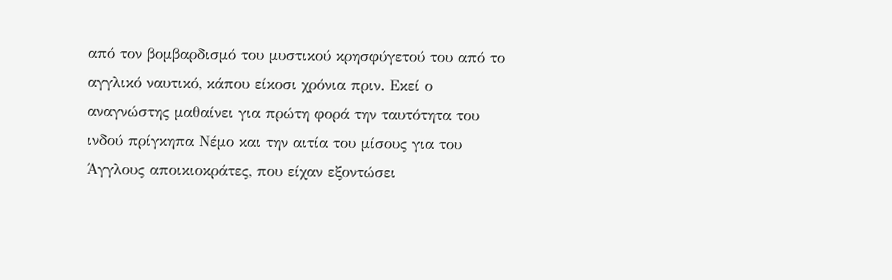από τον βομβαρδισμό του μυστικού κρησφύγετού του από το αγγλικό ναυτικό, κάπου είκοσι χρόνια πριν. Εκεί ο αναγνώστης μαθαίνει για πρώτη φορά την ταυτότητα του ινδού πρίγκηπα Νέμο και την αιτία του μίσους για του Άγγλους αποικιοκράτες, που είχαν εξοντώσει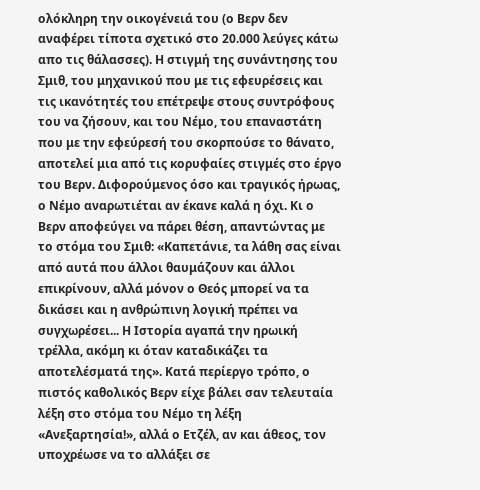ολόκληρη την οικογένειά του (ο Βερν δεν αναφέρει τίποτα σχετικό στο 20.000 λεύγες κάτω απο τις θάλασσες). Η στιγμή της συνάντησης του Σμιθ, του μηχανικού που με τις εφευρέσεις και τις ικανότητές του επέτρεψε στους συντρόφους του να ζήσουν, και του Νέμο, του επαναστάτη που με την εφεύρεσή του σκορπούσε το θάνατο, αποτελεί μια από τις κορυφαίες στιγμές στο έργο του Βερν. Διφορούμενος όσο και τραγικός ήρωας, ο Νέμο αναρωτιέται αν έκανε καλά η όχι. Κι ο Βερν αποφεύγει να πάρει θέση, απαντώντας με το στόμα του Σμιθ: «Καπετάνιε, τα λάθη σας είναι από αυτά που άλλοι θαυμάζουν και άλλοι επικρίνουν, αλλά μόνον ο Θεός μπορεί να τα δικάσει και η ανθρώπινη λογική πρέπει να συγχωρέσει... Η Ιστορία αγαπά την ηρωική τρέλλα, ακόμη κι όταν καταδικάζει τα αποτελέσματά της». Κατά περίεργο τρόπο, ο πιστός καθολικός Βερν είχε βάλει σαν τελευταία λέξη στο στόμα του Νέμο τη λέξη «Ανεξαρτησία!», αλλά ο Ετζέλ, αν και άθεος, τον υποχρέωσε να το αλλάξει σε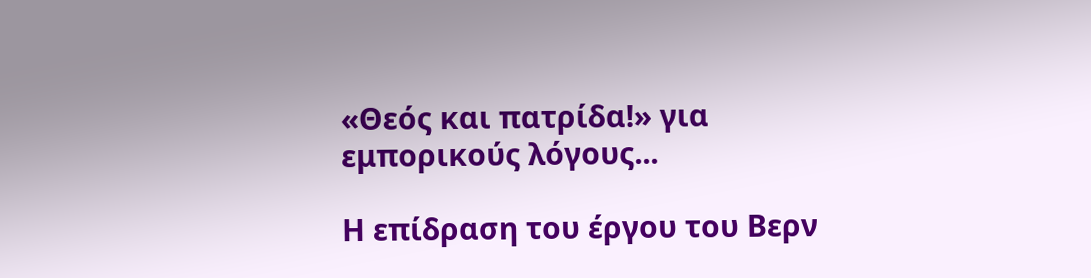«Θεός και πατρίδα!» για εμπορικούς λόγους...

Η επίδραση του έργου του Βερν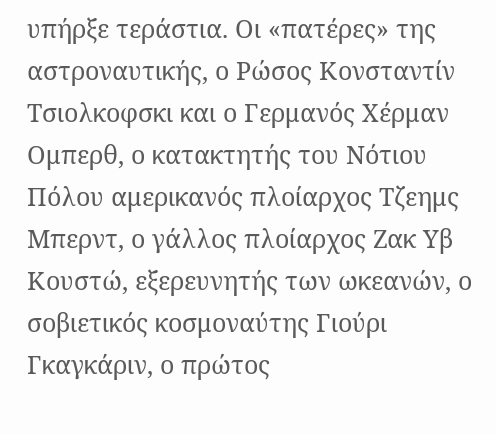υπήρξε τεράστια. Οι «πατέρες» της αστροναυτικής, ο Ρώσος Κονσταντίν Τσιολκοφσκι και ο Γερμανός Χέρμαν Ομπερθ, ο κατακτητής του Νότιου Πόλου αμερικανός πλοίαρχος Τζεημς Μπερντ, ο γάλλος πλοίαρχος Ζακ Υβ Κουστώ, εξερευνητής των ωκεανών, ο σοβιετικός κοσμοναύτης Γιούρι Γκαγκάριν, ο πρώτος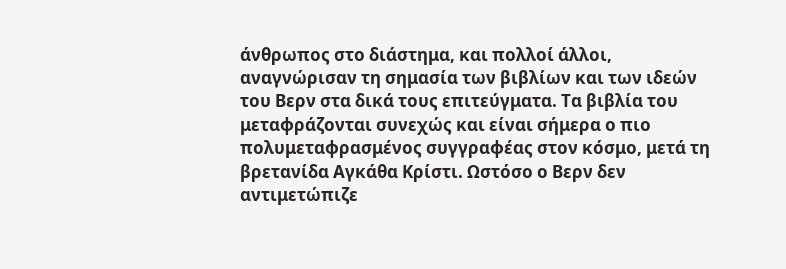άνθρωπος στο διάστημα, και πολλοί άλλοι, αναγνώρισαν τη σημασία των βιβλίων και των ιδεών του Βερν στα δικά τους επιτεύγματα. Τα βιβλία του μεταφράζονται συνεχώς και είναι σήμερα ο πιο πολυμεταφρασμένος συγγραφέας στον κόσμο, μετά τη βρετανίδα Αγκάθα Κρίστι. Ωστόσο ο Βερν δεν αντιμετώπιζε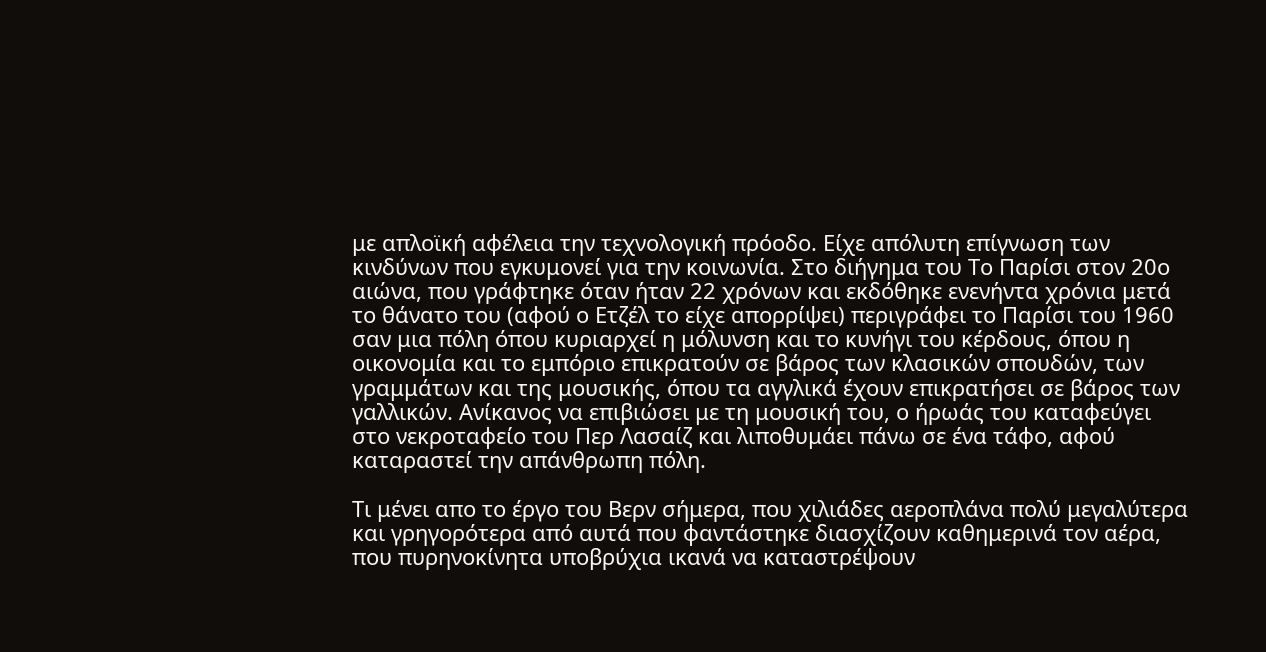με απλοϊκή αφέλεια την τεχνολογική πρόοδο. Είχε απόλυτη επίγνωση των κινδύνων που εγκυμονεί για την κοινωνία. Στο διήγημα του Το Παρίσι στον 20ο αιώνα, που γράφτηκε όταν ήταν 22 χρόνων και εκδόθηκε ενενήντα χρόνια μετά το θάνατο του (αφού ο Ετζέλ το είχε απορρίψει) περιγράφει το Παρίσι του 1960 σαν μια πόλη όπου κυριαρχεί η μόλυνση και το κυνήγι του κέρδους, όπου η οικονομία και το εμπόριο επικρατούν σε βάρος των κλασικών σπουδών, των γραμμάτων και της μουσικής, όπου τα αγγλικά έχουν επικρατήσει σε βάρος των γαλλικών. Ανίκανος να επιβιώσει με τη μουσική του, ο ήρωάς του καταφεύγει στο νεκροταφείο του Περ Λασαίζ και λιποθυμάει πάνω σε ένα τάφο, αφού καταραστεί την απάνθρωπη πόλη.

Τι μένει απο το έργο του Βερν σήμερα, που χιλιάδες αεροπλάνα πολύ μεγαλύτερα και γρηγορότερα από αυτά που φαντάστηκε διασχίζουν καθημερινά τον αέρα, που πυρηνοκίνητα υποβρύχια ικανά να καταστρέψουν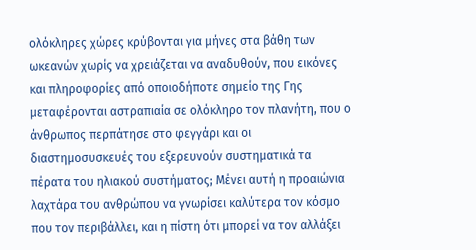ολόκληρες χώρες κρύβονται για μήνες στα βάθη των ωκεανών χωρίς να χρειάζεται να αναδυθούν, που εικόνες και πληροφορίες από οποιοδήποτε σημείο της Γης μεταφέρονται αστραπιαία σε ολόκληρο τον πλανήτη, που ο άνθρωπος περπάτησε στο φεγγάρι και οι διαστημοσυσκευές του εξερευνούν συστηματικά τα πέρατα του ηλιακού συστήματος; Μένει αυτή η προαιώνια λαχτάρα του ανθρώπου να γνωρίσει καλύτερα τον κόσμο που τον περιβάλλει, και η πίστη ότι μπορεί να τον αλλάξει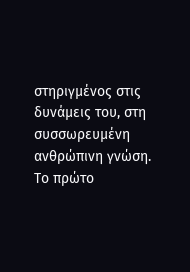στηριγμένος στις δυνάμεις του, στη συσσωρευμένη ανθρώπινη γνώση. Το πρώτο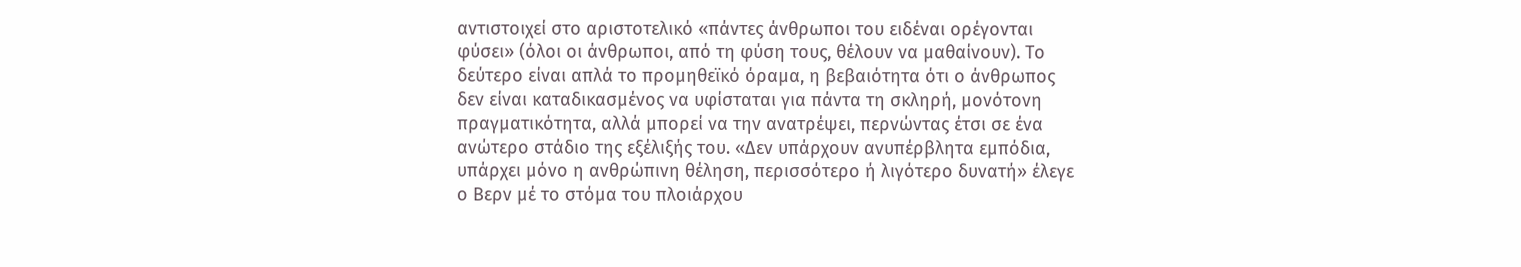αντιστοιχεί στο αριστοτελικό «πάντες άνθρωποι του ειδέναι ορέγονται φύσει» (όλοι οι άνθρωποι, από τη φύση τους, θέλουν να μαθαίνουν). Το δεύτερο είναι απλά το προμηθεϊκό όραμα, η βεβαιότητα ότι ο άνθρωπος δεν είναι καταδικασμένος να υφίσταται για πάντα τη σκληρή, μονότονη πραγματικότητα, αλλά μπορεί να την ανατρέψει, περνώντας έτσι σε ένα ανώτερο στάδιο της εξέλιξής του. «Δεν υπάρχουν ανυπέρβλητα εμπόδια, υπάρχει μόνο η ανθρώπινη θέληση, περισσότερο ή λιγότερο δυνατή» έλεγε ο Βερν μέ το στόμα του πλοιάρχου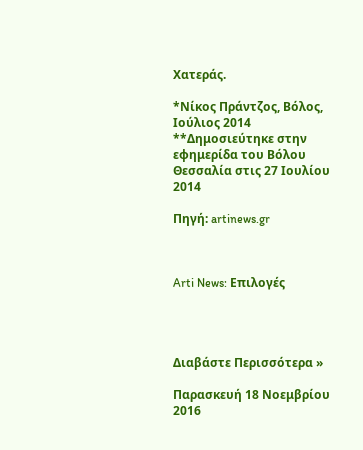Χατεράς.

*Νίκος Πράντζος, Βόλος, Ιούλιος 2014 **Δημοσιεύτηκε στην εφημερίδα του Βόλου Θεσσαλία στις 27 Ιουλίου 2014

Πηγή: artinews.gr



Arti News: Επιλογές




Διαβάστε Περισσότερα »

Παρασκευή 18 Νοεμβρίου 2016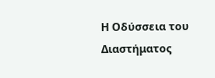Η Οδύσσεια του Διαστήματος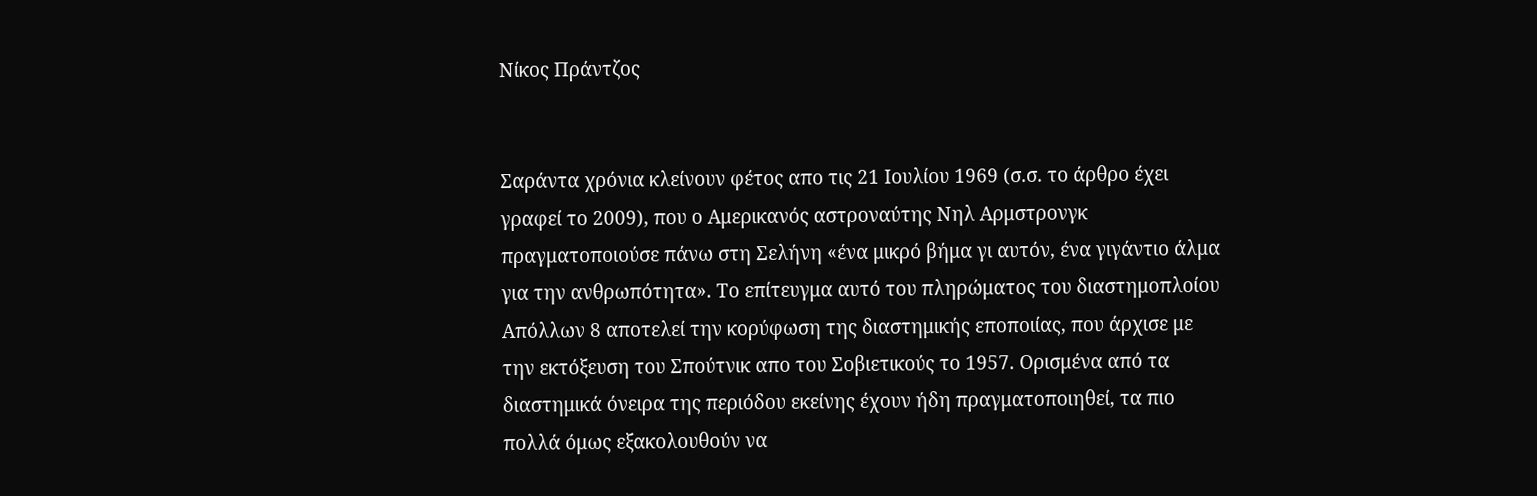Νίκος Πράντζος


Σαράντα χρόνια κλείνουν φέτος απο τις 21 Ιουλίου 1969 (σ.σ. το άρθρο έχει γραφεί το 2009), που ο Αμερικανός αστροναύτης Νηλ Αρμστρονγκ πραγματοποιούσε πάνω στη Σελήνη «ένα μικρό βήμα γι αυτόν, ένα γιγάντιο άλμα για την ανθρωπότητα». Το επίτευγμα αυτό του πληρώματος του διαστημοπλοίου Απόλλων 8 αποτελεί την κορύφωση της διαστημικής εποποιίας, που άρχισε με την εκτόξευση του Σπούτνικ απο του Σοβιετικούς το 1957. Ορισμένα από τα διαστημικά όνειρα της περιόδου εκείνης έχουν ήδη πραγματοποιηθεί, τα πιο πολλά όμως εξακολουθούν να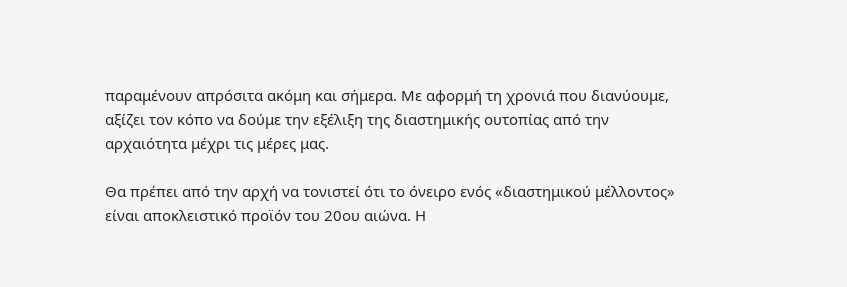παραμένουν απρόσιτα ακόμη και σήμερα. Με αφορμή τη χρονιά που διανύουμε, αξίζει τον κόπο να δούμε την εξέλιξη της διαστημικής ουτοπίας από την αρχαιότητα μέχρι τις μέρες μας.

Θα πρέπει από την αρχή να τονιστεί ότι το όνειρο ενός «διαστημικού μέλλοντος» είναι αποκλειστικό προϊόν του 20ου αιώνα. Η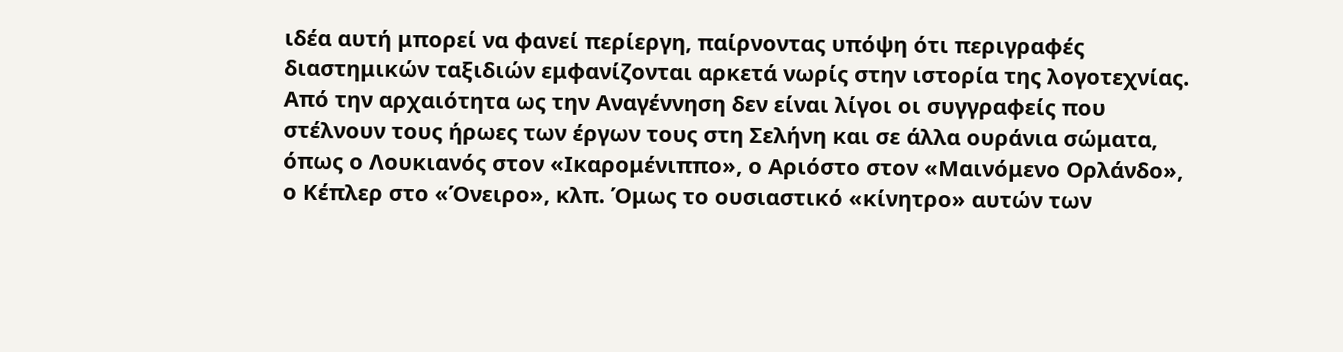ιδέα αυτή μπορεί να φανεί περίεργη, παίρνοντας υπόψη ότι περιγραφές διαστημικών ταξιδιών εμφανίζονται αρκετά νωρίς στην ιστορία της λογοτεχνίας. Από την αρχαιότητα ως την Αναγέννηση δεν είναι λίγοι οι συγγραφείς που στέλνουν τους ήρωες των έργων τους στη Σελήνη και σε άλλα ουράνια σώματα, όπως ο Λουκιανός στον «Ικαρομένιππο», ο Αριόστο στον «Μαινόμενο Ορλάνδο», ο Κέπλερ στο «Όνειρο», κλπ. Όμως το ουσιαστικό «κίνητρο» αυτών των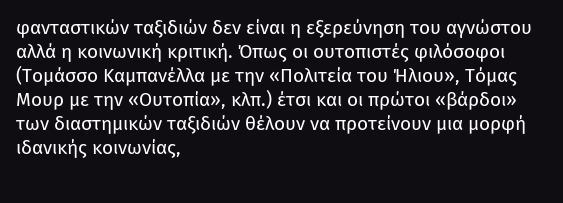φανταστικών ταξιδιών δεν είναι η εξερεύνηση του αγνώστου αλλά η κοινωνική κριτική. Όπως οι ουτοπιστές φιλόσοφοι (Τομάσσο Καμπανέλλα με την «Πολιτεία του Ήλιου», Τόμας Μουρ με την «Ουτοπία», κλπ.) έτσι και οι πρώτοι «βάρδοι» των διαστημικών ταξιδιών θέλουν να προτείνουν μια μορφή ιδανικής κοινωνίας,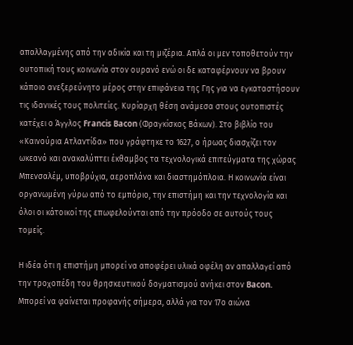απαλλαγμένης από την αδικία και τη μιζέρια. Απλά οι μεν τοποθετούν την ουτοπική τους κοινωνία στον ουρανό ενώ οι δε καταφέρνουν να βρουν κάποιο ανεξερεύνητο μέρος στην επιφάνεια της Γης για να εγκαταστήσουν τις ιδανικές τους πολιτείες. Κυρίαρχη θέση ανάμεσα στους ουτοπιστές κατέχει ο Άγγλος Francis Bacon (Φραγκίσκος Βάκων). Στο βιβλίο του «Καινούρια Ατλαντίδα» που γράφτηκε το 1627, ο ήρωας διασχίζει τον ωκεανό και ανακαλύπτει έκθαμβος τα τεχνολογικά επιτεύγματα της χώρας Μπενσαλέμ, υποβρύχια, αεροπλάνα και διαστημόπλοια. Η κοινωνία είναι οργανωμένη γύρω από το εμπόριο, την επιστήμη και την τεχνολογία και όλοι οι κάτοικοί της επωφελούνται από την πρόοδο σε αυτούς τους τομείς.

Η ιδέα ότι η επιστήμη μπορεί να αποφέρει υλικά οφέλη αν απαλλαγεί από την τροχοπέδη του θρησκευτικού δογματισμού ανήκει στον Bacon. Μπορεί να φαίνεται προφανής σήμερα, αλλά για τον 17ο αιώνα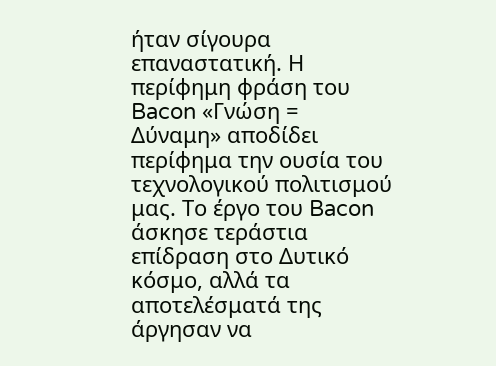ήταν σίγουρα επαναστατική. Η περίφημη φράση του Bacon «Γνώση = Δύναμη» αποδίδει περίφημα την ουσία του τεχνολογικού πολιτισμού μας. Το έργο του Bacon άσκησε τεράστια επίδραση στο Δυτικό κόσμο, αλλά τα αποτελέσματά της άργησαν να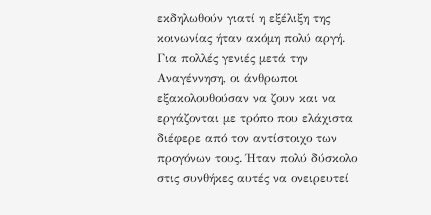εκδηλωθούν γιατί η εξέλιξη της κοινωνίας ήταν ακόμη πολύ αργή. Για πολλές γενιές μετά την Αναγέννηση, οι άνθρωποι εξακολουθούσαν να ζουν και να εργάζονται με τρόπο που ελάχιστα διέφερε από τον αντίστοιχο των προγόνων τους. Ήταν πολύ δύσκολο στις συνθήκες αυτές να ονειρευτεί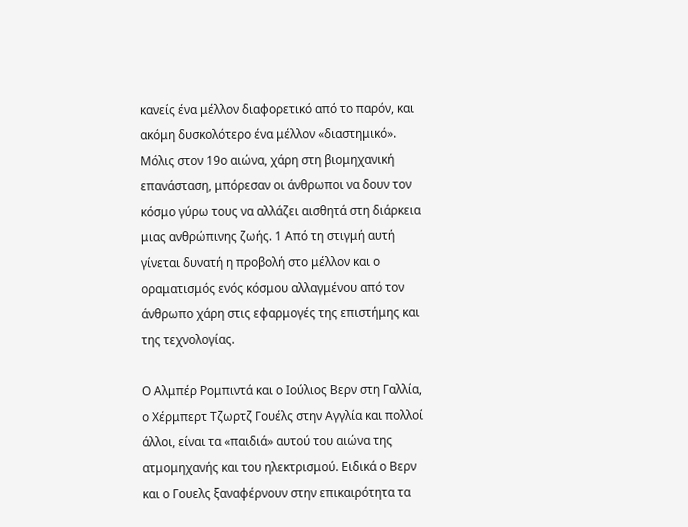κανείς ένα μέλλον διαφορετικό από το παρόν, και ακόμη δυσκολότερο ένα μέλλον «διαστημικό». Μόλις στον 19ο αιώνα, χάρη στη βιομηχανική επανάσταση, μπόρεσαν οι άνθρωποι να δουν τον κόσμο γύρω τους να αλλάζει αισθητά στη διάρκεια μιας ανθρώπινης ζωής. 1 Από τη στιγμή αυτή γίνεται δυνατή η προβολή στο μέλλον και ο οραματισμός ενός κόσμου αλλαγμένου από τον άνθρωπο χάρη στις εφαρμογές της επιστήμης και της τεχνολογίας.

Ο Αλμπέρ Ρομπιντά και ο Ιούλιος Βερν στη Γαλλία, ο Χέρμπερτ Τζωρτζ Γουέλς στην Αγγλία και πολλοί άλλοι, είναι τα «παιδιά» αυτού του αιώνα της ατμομηχανής και του ηλεκτρισμού. Ειδικά ο Βερν και ο Γουελς ξαναφέρνουν στην επικαιρότητα τα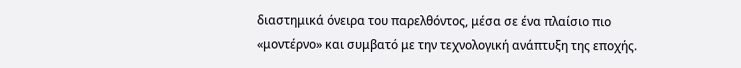διαστημικά όνειρα του παρελθόντος, μέσα σε ένα πλαίσιο πιο «μοντέρνο» και συμβατό με την τεχνολογική ανάπτυξη της εποχής.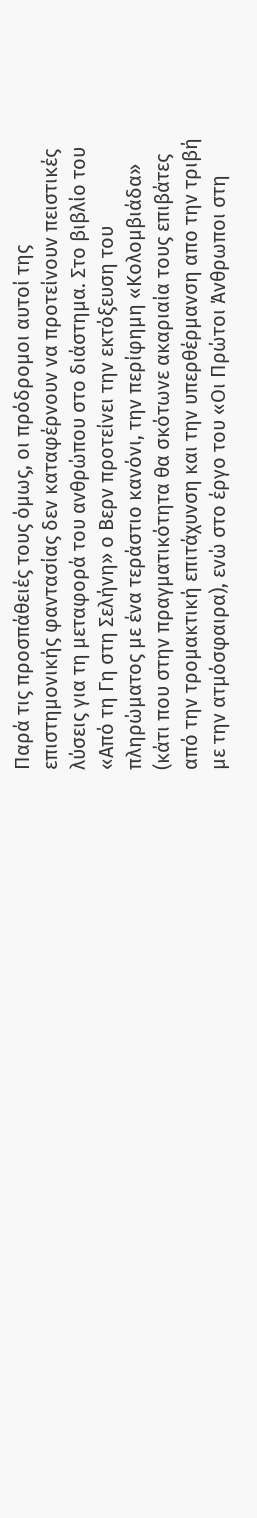Παρά τις προσπάθειές τους όμως, οι πρόδρομοι αυτοί της επιστημονικής φαντασίας δεν καταφέρνουν να προτείνουν πειστικές λύσεις για τη μεταφορά του ανθρώπου στο διάστημα. Στο βιβλίο του «Από τη Γη στη Σελήνη» ο Βερν προτείνει την εκτόξευση του πληρώματος με ένα τεράστιο κανόνι, την περίφημη «Κολομβιάδα» (κάτι που στην πραγματικότητα θα σκότωνε ακαριαία τους επιβάτες από την τρομακτική επιτάχυνση και την υπερθέρμανση απο την τριβή με την ατμόσφαιρα), ενώ στο έργο του «Οι Πρώτοι Άνθρωποι στη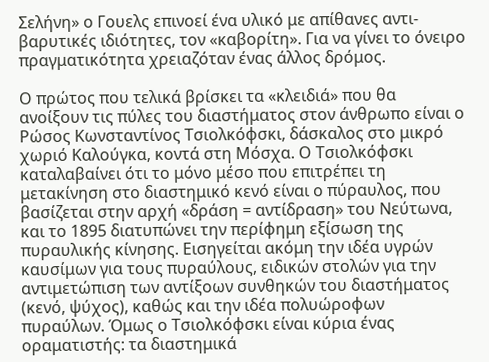Σελήνη» ο Γουελς επινοεί ένα υλικό με απίθανες αντι-βαρυτικές ιδιότητες, τον «καβορίτη». Για να γίνει το όνειρο πραγματικότητα χρειαζόταν ένας άλλος δρόμος.

Ο πρώτος που τελικά βρίσκει τα «κλειδιά» που θα ανοίξουν τις πύλες του διαστήματος στον άνθρωπο είναι ο Ρώσος Κωνσταντίνος Τσιολκόφσκι, δάσκαλος στο μικρό χωριό Καλούγκα, κοντά στη Μόσχα. Ο Τσιολκόφσκι καταλαβαίνει ότι το μόνο μέσο που επιτρέπει τη μετακίνηση στο διαστημικό κενό είναι ο πύραυλος, που βασίζεται στην αρχή «δράση = αντίδραση» του Νεύτωνα, και το 1895 διατυπώνει την περίφημη εξίσωση της πυραυλικής κίνησης. Εισηγείται ακόμη την ιδέα υγρών καυσίμων για τους πυραύλους, ειδικών στολών για την αντιμετώπιση των αντίξοων συνθηκών του διαστήματος (κενό, ψύχος), καθώς και την ιδέα πολυώροφων πυραύλων. Όμως ο Τσιολκόφσκι είναι κύρια ένας οραματιστής: τα διαστημικά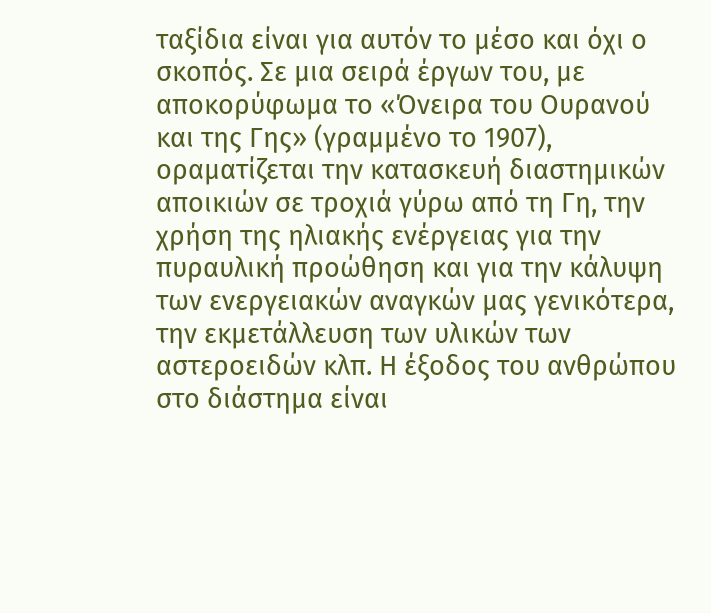ταξίδια είναι για αυτόν το μέσο και όχι ο σκοπός. Σε μια σειρά έργων του, με αποκορύφωμα το «Όνειρα του Ουρανού και της Γης» (γραμμένο το 1907), οραματίζεται την κατασκευή διαστημικών αποικιών σε τροχιά γύρω από τη Γη, την χρήση της ηλιακής ενέργειας για την πυραυλική προώθηση και για την κάλυψη των ενεργειακών αναγκών μας γενικότερα, την εκμετάλλευση των υλικών των αστεροειδών κλπ. Η έξοδος του ανθρώπου στο διάστημα είναι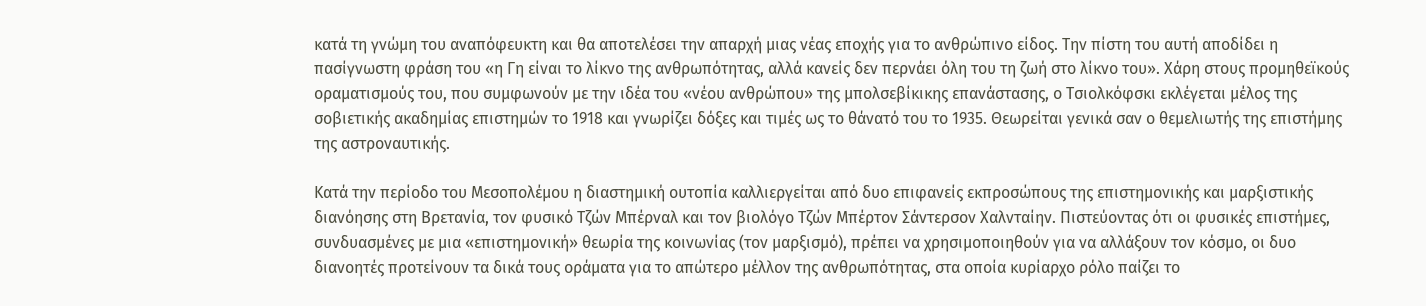κατά τη γνώμη του αναπόφευκτη και θα αποτελέσει την απαρχή μιας νέας εποχής για το ανθρώπινο είδος. Την πίστη του αυτή αποδίδει η πασίγνωστη φράση του «η Γη είναι το λίκνο της ανθρωπότητας, αλλά κανείς δεν περνάει όλη του τη ζωή στο λίκνο του». Χάρη στους προμηθεϊκούς οραματισμούς του, που συμφωνούν με την ιδέα του «νέου ανθρώπου» της μπολσεβίκικης επανάστασης, ο Τσιολκόφσκι εκλέγεται μέλος της σοβιετικής ακαδημίας επιστημών το 1918 και γνωρίζει δόξες και τιμές ως το θάνατό του το 1935. Θεωρείται γενικά σαν ο θεμελιωτής της επιστήμης της αστροναυτικής.

Κατά την περίοδο του Μεσοπολέμου η διαστημική ουτοπία καλλιεργείται από δυο επιφανείς εκπροσώπους της επιστημονικής και μαρξιστικής διανόησης στη Βρετανία, τον φυσικό Τζών Μπέρναλ και τον βιολόγο Τζών Μπέρτον Σάντερσον Χαλνταίην. Πιστεύοντας ότι οι φυσικές επιστήμες, συνδυασμένες με μια «επιστημονική» θεωρία της κοινωνίας (τον μαρξισμό), πρέπει να χρησιμοποιηθούν για να αλλάξουν τον κόσμο, οι δυο διανοητές προτείνουν τα δικά τους οράματα για το απώτερο μέλλον της ανθρωπότητας, στα οποία κυρίαρχο ρόλο παίζει το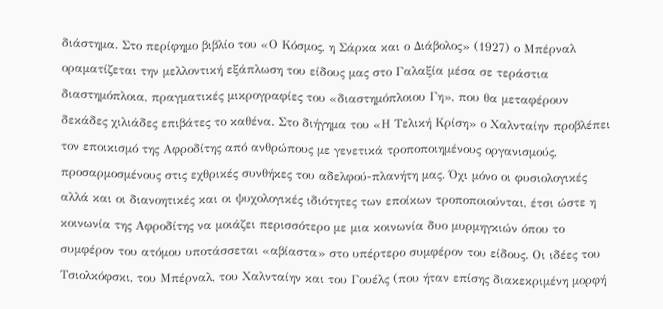διάστημα. Στο περίφημο βιβλίο του «Ο Κόσμος, η Σάρκα και ο Διάβολος» (1927) ο Μπέρναλ οραματίζεται την μελλοντική εξάπλωση του είδους μας στο Γαλαξία μέσα σε τεράστια διαστημόπλοια, πραγματικές μικρογραφίες του «διαστημόπλοιου Γη», που θα μεταφέρουν δεκάδες χιλιάδες επιβάτες το καθένα. Στο διήγημα του «Η Τελική Κρίση» ο Χαλνταίην προβλέπει τον εποικισμό της Αφροδίτης από ανθρώπους με γενετικά τροποποιημένους οργανισμούς, προσαρμοσμένους στις εχθρικές συνθήκες του αδελφού-πλανήτη μας. Όχι μόνο οι φυσιολογικές αλλά και οι διανοητικές και οι ψυχολογικές ιδιότητες των εποίκων τροποποιούνται, έτσι ώστε η κοινωνία της Αφροδίτης να μοιάζει περισσότερο με μια κοινωνία δυο μυρμηγκιών όπου το συμφέρον του ατόμου υποτάσσεται «αβίαστα» στο υπέρτερο συμφέρον του είδους. Οι ιδέες του Τσιολκόφσκι, του Μπέρναλ, του Χαλνταίην και του Γουέλς (που ήταν επίσης διακεκριμένη μορφή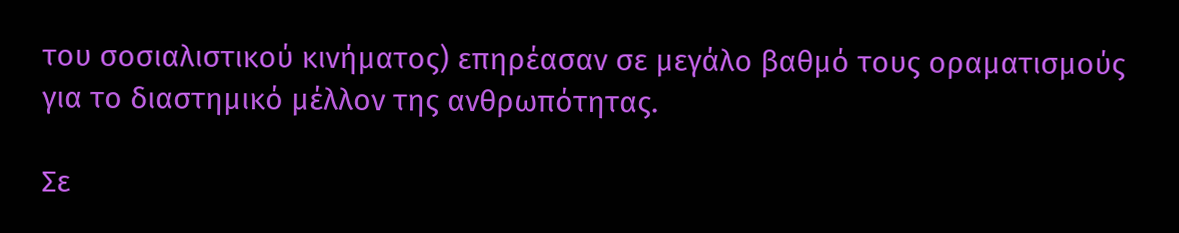του σοσιαλιστικού κινήματος) επηρέασαν σε μεγάλο βαθμό τους οραματισμούς για το διαστημικό μέλλον της ανθρωπότητας.

Σε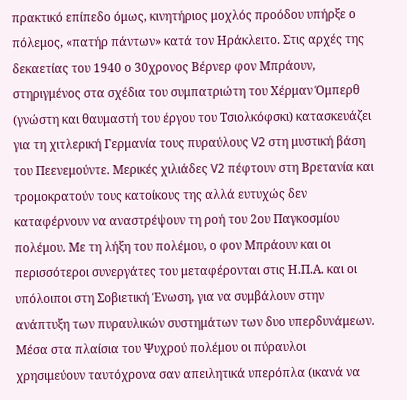πρακτικό επίπεδο όμως, κινητήριος μοχλός προόδου υπήρξε ο πόλεμος, «πατήρ πάντων» κατά τον Ηράκλειτο. Στις αρχές της δεκαετίας του 1940 ο 30χρονος Βέρνερ φον Μπράουν, στηριγμένος στα σχέδια του συμπατριώτη του Χέρμαν Όμπερθ (γνώστη και θαυμαστή του έργου του Τσιολκόφσκι) κατασκευάζει για τη χιτλερική Γερμανία τους πυραύλους V2 στη μυστική βάση του Πεενεμούντε. Μερικές χιλιάδες V2 πέφτουν στη Βρετανία και τρομοκρατούν τους κατοίκους της αλλά ευτυχώς δεν καταφέρνουν να αναστρέψουν τη ροή του 2ου Παγκοσμίου πολέμου. Με τη λήξη του πολέμου, ο φον Μπράουν και οι περισσότεροι συνεργάτες του μεταφέρονται στις Η.Π.Α. και οι υπόλοιποι στη Σοβιετική Ένωση, για να συμβάλουν στην ανάπτυξη των πυραυλικών συστημάτων των δυο υπερδυνάμεων. Μέσα στα πλαίσια του Ψυχρού πολέμου οι πύραυλοι χρησιμεύουν ταυτόχρονα σαν απειλητικά υπερόπλα (ικανά να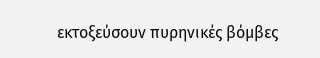εκτοξεύσουν πυρηνικές βόμβες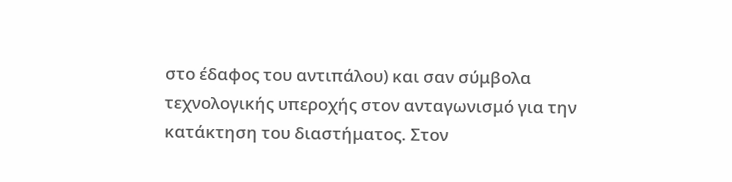στο έδαφος του αντιπάλου) και σαν σύμβολα τεχνολογικής υπεροχής στον ανταγωνισμό για την κατάκτηση του διαστήματος. Στον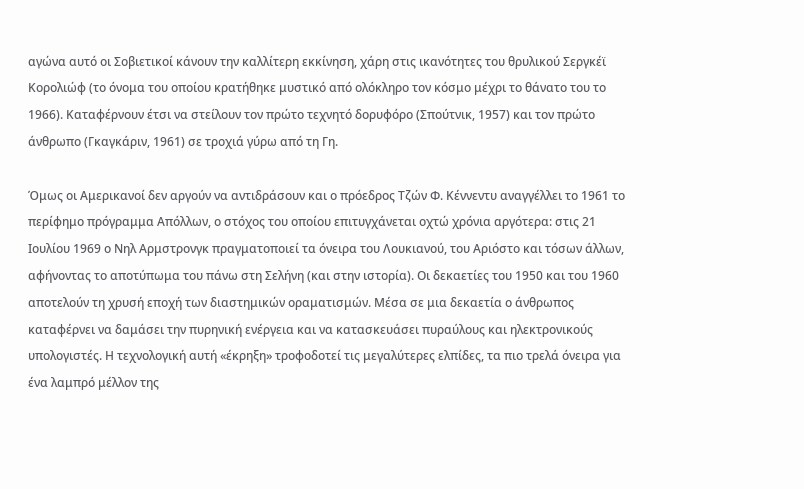αγώνα αυτό οι Σοβιετικοί κάνουν την καλλίτερη εκκίνηση, χάρη στις ικανότητες του θρυλικού Σεργκέϊ Κορολιώφ (το όνομα του οποίου κρατήθηκε μυστικό από ολόκληρο τον κόσμο μέχρι το θάνατο του το 1966). Καταφέρνουν έτσι να στείλουν τον πρώτο τεχνητό δορυφόρο (Σπούτνικ, 1957) και τον πρώτο άνθρωπο (Γκαγκάριν, 1961) σε τροχιά γύρω από τη Γη.

Όμως οι Αμερικανοί δεν αργούν να αντιδράσουν και ο πρόεδρος Τζών Φ. Κέννεντυ αναγγέλλει το 1961 το περίφημο πρόγραμμα Απόλλων, ο στόχος του οποίου επιτυγχάνεται οχτώ χρόνια αργότερα: στις 21 Ιουλίου 1969 ο Νηλ Αρμστρονγκ πραγματοποιεί τα όνειρα του Λουκιανού, του Αριόστο και τόσων άλλων, αφήνοντας το αποτύπωμα του πάνω στη Σελήνη (και στην ιστορία). Οι δεκαετίες του 1950 και του 1960 αποτελούν τη χρυσή εποχή των διαστημικών οραματισμών. Μέσα σε μια δεκαετία ο άνθρωπος καταφέρνει να δαμάσει την πυρηνική ενέργεια και να κατασκευάσει πυραύλους και ηλεκτρονικούς υπολογιστές. Η τεχνολογική αυτή «έκρηξη» τροφοδοτεί τις μεγαλύτερες ελπίδες, τα πιο τρελά όνειρα για ένα λαμπρό μέλλον της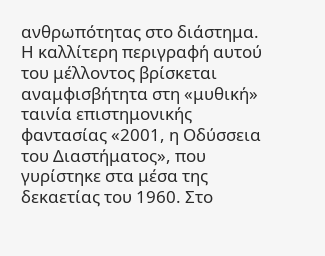ανθρωπότητας στο διάστημα. Η καλλίτερη περιγραφή αυτού του μέλλοντος βρίσκεται αναμφισβήτητα στη «μυθική» ταινία επιστημονικής φαντασίας «2001, η Οδύσσεια του Διαστήματος», που γυρίστηκε στα μέσα της δεκαετίας του 1960. Στο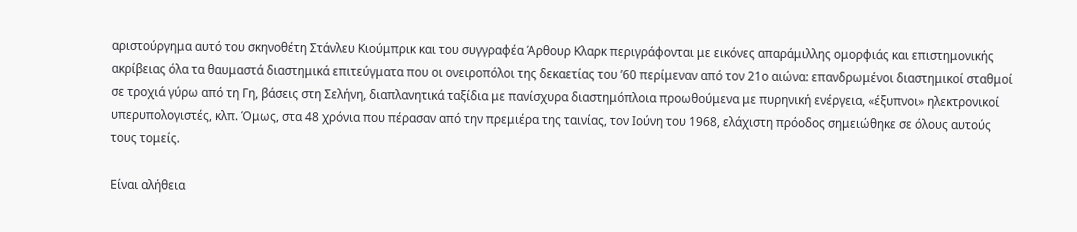αριστούργημα αυτό του σκηνοθέτη Στάνλευ Κιούμπρικ και του συγγραφέα Άρθουρ Κλαρκ περιγράφονται με εικόνες απαράμιλλης ομορφιάς και επιστημονικής ακρίβειας όλα τα θαυμαστά διαστημικά επιτεύγματα που οι ονειροπόλοι της δεκαετίας του ’60 περίμεναν από τον 21ο αιώνα: επανδρωμένοι διαστημικοί σταθμοί σε τροχιά γύρω από τη Γη, βάσεις στη Σελήνη, διαπλανητικά ταξίδια με πανίσχυρα διαστημόπλοια προωθούμενα με πυρηνική ενέργεια, «έξυπνοι» ηλεκτρονικοί υπερυπολογιστές, κλπ. Όμως, στα 48 χρόνια που πέρασαν από την πρεμιέρα της ταινίας, τον Ιούνη του 1968, ελάχιστη πρόοδος σημειώθηκε σε όλους αυτούς τους τομείς.

Είναι αλήθεια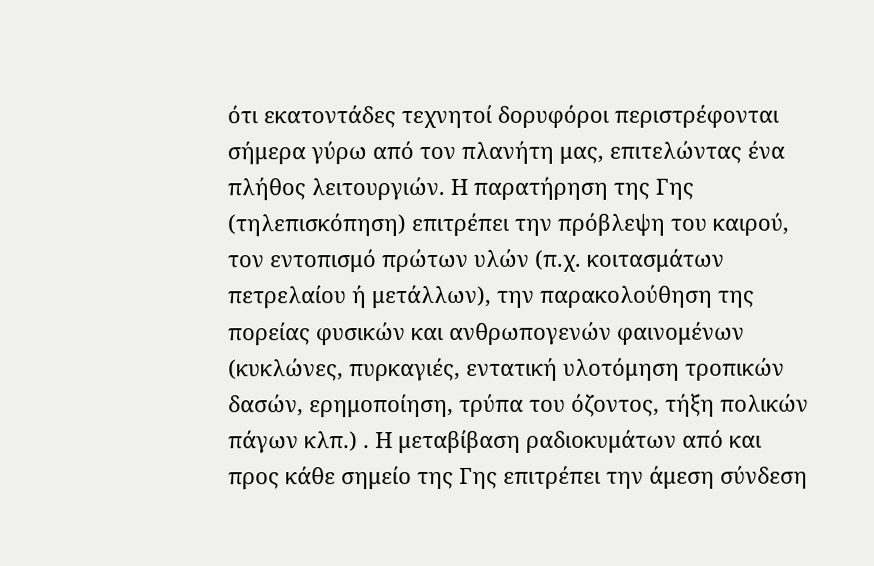ότι εκατοντάδες τεχνητοί δορυφόροι περιστρέφονται σήμερα γύρω από τον πλανήτη μας, επιτελώντας ένα πλήθος λειτουργιών. Η παρατήρηση της Γης (τηλεπισκόπηση) επιτρέπει την πρόβλεψη του καιρού, τον εντοπισμό πρώτων υλών (π.χ. κοιτασμάτων πετρελαίου ή μετάλλων), την παρακολούθηση της πορείας φυσικών και ανθρωπογενών φαινομένων (κυκλώνες, πυρκαγιές, εντατική υλοτόμηση τροπικών δασών, ερημοποίηση, τρύπα του όζοντος, τήξη πολικών πάγων κλπ.) . Η μεταβίβαση ραδιοκυμάτων από και προς κάθε σημείο της Γης επιτρέπει την άμεση σύνδεση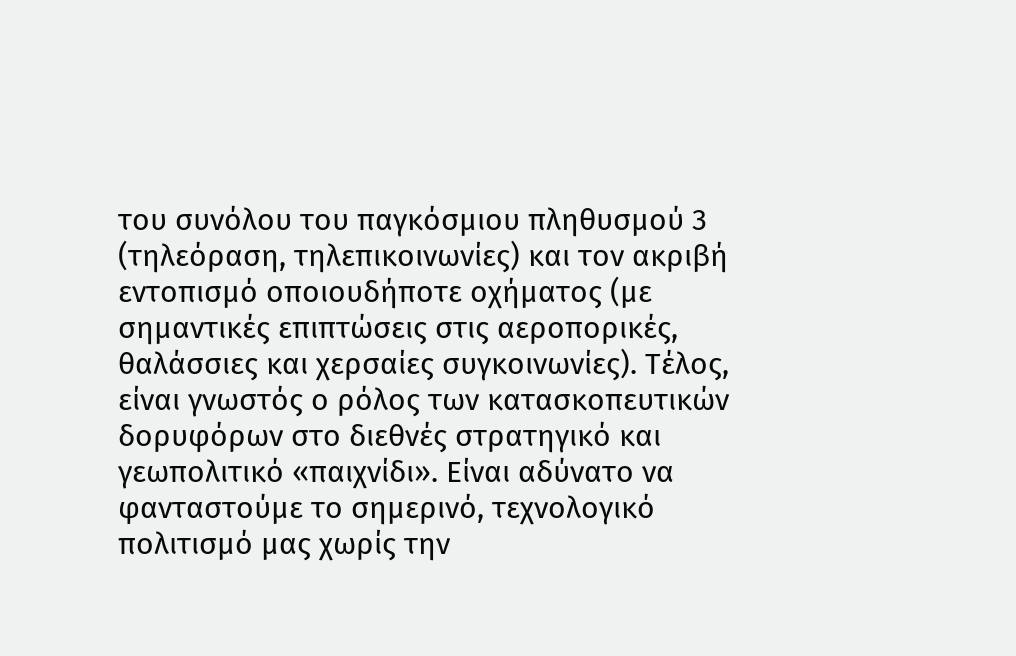του συνόλου του παγκόσμιου πληθυσμού 3 (τηλεόραση, τηλεπικοινωνίες) και τον ακριβή εντοπισμό οποιουδήποτε οχήματος (με σημαντικές επιπτώσεις στις αεροπορικές, θαλάσσιες και χερσαίες συγκοινωνίες). Τέλος, είναι γνωστός ο ρόλος των κατασκοπευτικών δορυφόρων στο διεθνές στρατηγικό και γεωπολιτικό «παιχνίδι». Είναι αδύνατο να φανταστούμε το σημερινό, τεχνολογικό πολιτισμό μας χωρίς την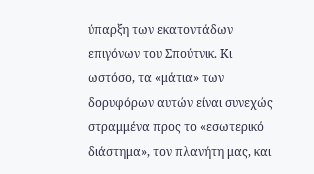ύπαρξη των εκατοντάδων επιγόνων του Σπούτνικ. Κι ωστόσο, τα «μάτια» των δορυφόρων αυτών είναι συνεχώς στραμμένα προς το «εσωτερικό διάστημα», τον πλανήτη μας, και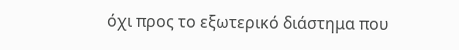όχι προς το εξωτερικό διάστημα που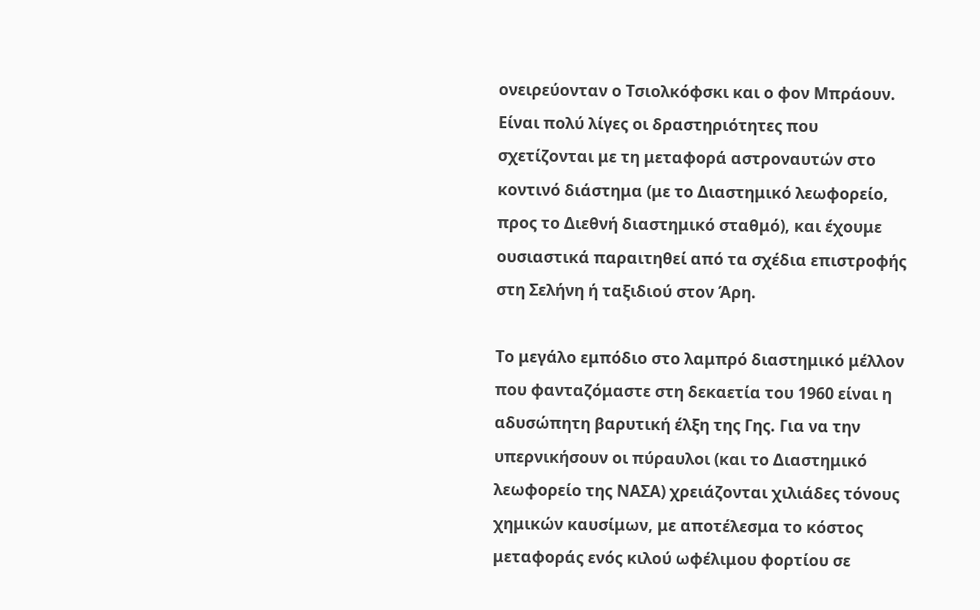ονειρεύονταν ο Τσιολκόφσκι και ο φον Μπράουν. Είναι πολύ λίγες οι δραστηριότητες που σχετίζονται με τη μεταφορά αστροναυτών στο κοντινό διάστημα (με το Διαστημικό λεωφορείο, προς το Διεθνή διαστημικό σταθμό), και έχουμε ουσιαστικά παραιτηθεί από τα σχέδια επιστροφής στη Σελήνη ή ταξιδιού στον Άρη.

Το μεγάλο εμπόδιο στο λαμπρό διαστημικό μέλλον που φανταζόμαστε στη δεκαετία του 1960 είναι η αδυσώπητη βαρυτική έλξη της Γης. Για να την υπερνικήσουν οι πύραυλοι (και το Διαστημικό λεωφορείο της ΝΑΣΑ) χρειάζονται χιλιάδες τόνους χημικών καυσίμων, με αποτέλεσμα το κόστος μεταφοράς ενός κιλού ωφέλιμου φορτίου σε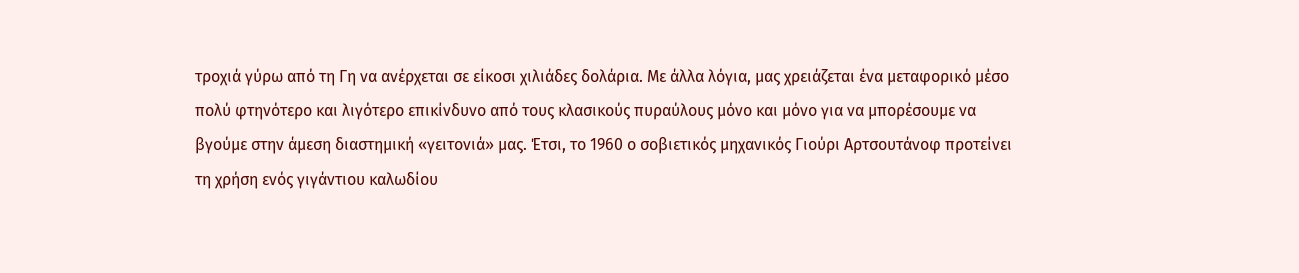τροχιά γύρω από τη Γη να ανέρχεται σε είκοσι χιλιάδες δολάρια. Με άλλα λόγια, μας χρειάζεται ένα μεταφορικό μέσο πολύ φτηνότερο και λιγότερο επικίνδυνο από τους κλασικούς πυραύλους μόνο και μόνο για να μπορέσουμε να βγούμε στην άμεση διαστημική «γειτονιά» μας. Έτσι, το 1960 ο σοβιετικός μηχανικός Γιούρι Αρτσουτάνοφ προτείνει τη χρήση ενός γιγάντιου καλωδίου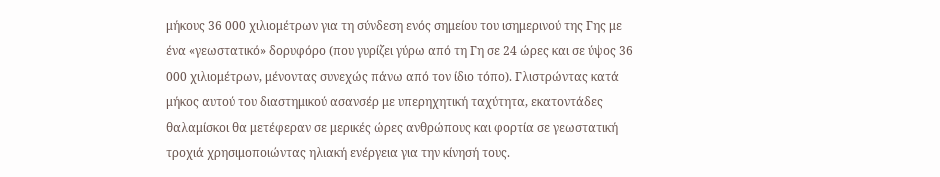μήκους 36 000 χιλιομέτρων για τη σύνδεση ενός σημείου του ισημερινού της Γης με ένα «γεωστατικό» δορυφόρο (που γυρίζει γύρω από τη Γη σε 24 ώρες και σε ύψος 36 000 χιλιομέτρων, μένοντας συνεχώς πάνω από τον ίδιο τόπο). Γλιστρώντας κατά μήκος αυτού του διαστημικού ασανσέρ με υπερηχητική ταχύτητα, εκατοντάδες θαλαμίσκοι θα μετέφεραν σε μερικές ώρες ανθρώπους και φορτία σε γεωστατική τροχιά χρησιμοποιώντας ηλιακή ενέργεια για την κίνησή τους.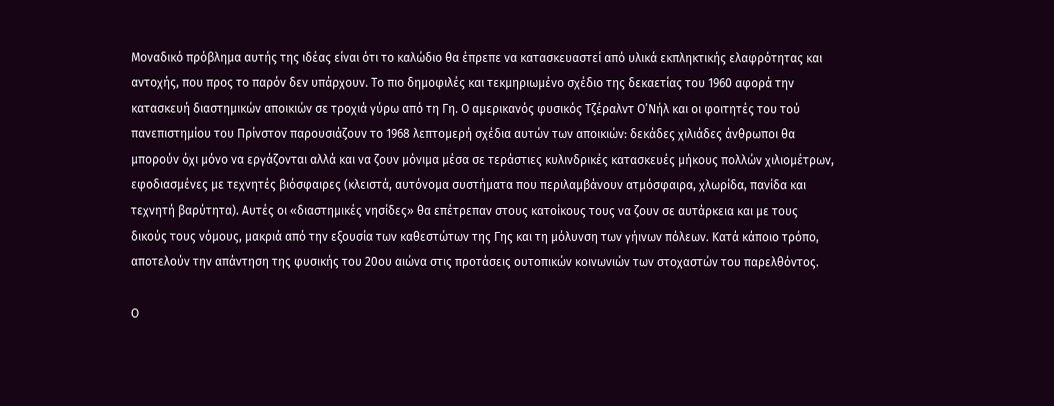Μοναδικό πρόβλημα αυτής της ιδέας είναι ότι το καλώδιο θα έπρεπε να κατασκευαστεί από υλικά εκπληκτικής ελαφρότητας και αντοχής, που προς το παρόν δεν υπάρχουν. Το πιο δημοφιλές και τεκμηριωμένο σχέδιο της δεκαετίας του 1960 αφορά την κατασκευή διαστημικών αποικιών σε τροχιά γύρω από τη Γη. Ο αμερικανός φυσικός Τζέραλντ Ο’Νήλ και οι φοιτητές του τού πανεπιστημίου του Πρίνστον παρουσιάζουν το 1968 λεπτομερή σχέδια αυτών των αποικιών: δεκάδες χιλιάδες άνθρωποι θα μπορούν όχι μόνο να εργάζονται αλλά και να ζουν μόνιμα μέσα σε τεράστιες κυλινδρικές κατασκευές μήκους πολλών χιλιομέτρων, εφοδιασμένες με τεχνητές βιόσφαιρες (κλειστά, αυτόνομα συστήματα που περιλαμβάνουν ατμόσφαιρα, χλωρίδα, πανίδα και τεχνητή βαρύτητα). Αυτές οι «διαστημικές νησίδες» θα επέτρεπαν στους κατοίκους τους να ζουν σε αυτάρκεια και με τους δικούς τους νόμους, μακριά από την εξουσία των καθεστώτων της Γης και τη μόλυνση των γήινων πόλεων. Κατά κάποιο τρόπο, αποτελούν την απάντηση της φυσικής του 20ου αιώνα στις προτάσεις ουτοπικών κοινωνιών των στοχαστών του παρελθόντος.

Ο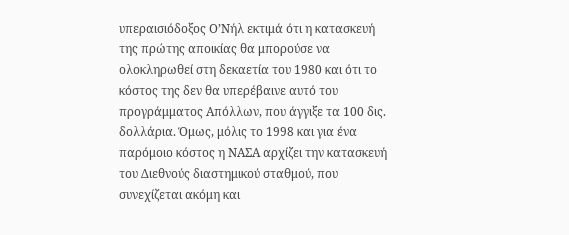υπεραισιόδοξος Ο’Νήλ εκτιμά ότι η κατασκευή της πρώτης αποικίας θα μπορούσε να ολοκληρωθεί στη δεκαετία του 1980 και ότι το κόστος της δεν θα υπερέβαινε αυτό του προγράμματος Απόλλων, που άγγιξε τα 100 δις. δολλάρια. Όμως, μόλις το 1998 και για ένα παρόμοιο κόστος η ΝΑΣΑ αρχίζει την κατασκευή του Διεθνούς διαστημικού σταθμού, που συνεχίζεται ακόμη και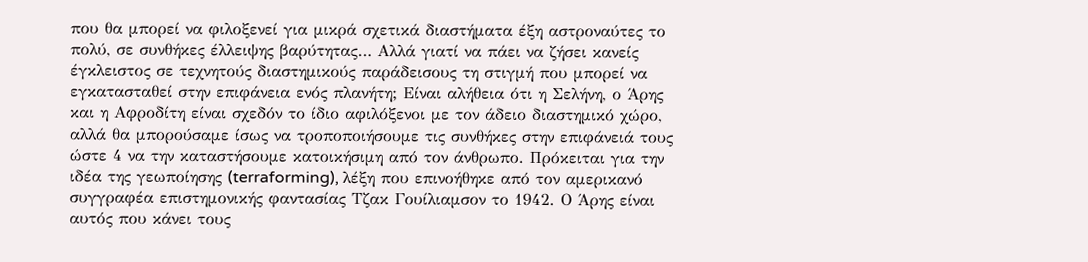που θα μπορεί να φιλοξενεί για μικρά σχετικά διαστήματα έξη αστροναύτες το πολύ, σε συνθήκες έλλειψης βαρύτητας… Αλλά γιατί να πάει να ζήσει κανείς έγκλειστος σε τεχνητούς διαστημικούς παράδεισους τη στιγμή που μπορεί να εγκατασταθεί στην επιφάνεια ενός πλανήτη; Είναι αλήθεια ότι η Σελήνη, ο Άρης και η Αφροδίτη είναι σχεδόν το ίδιο αφιλόξενοι με τον άδειο διαστημικό χώρο, αλλά θα μπορούσαμε ίσως να τροποποιήσουμε τις συνθήκες στην επιφάνειά τους ώστε 4 να την καταστήσουμε κατοικήσιμη από τον άνθρωπο. Πρόκειται για την ιδέα της γεωποίησης (terraforming), λέξη που επινοήθηκε από τον αμερικανό συγγραφέα επιστημονικής φαντασίας Τζακ Γουίλιαμσον το 1942. Ο Άρης είναι αυτός που κάνει τους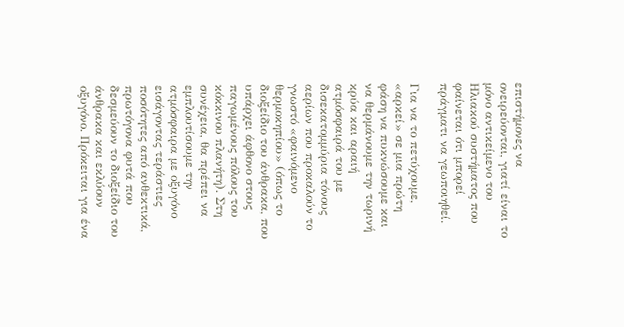επιστήμονες να ονειρεύονται, γιατί είναι το μόνο αντικείμενο του Ηλιακού συστήματος που φαίνεται ότι μπορεί πράγματι να γεωποιηθεί.

Για να το πετύχουμε, «αρκεί» σε μια πρώτη φάση να πυκνώσουμε και να θερμάνουμε την τωρινή κρύα και αραιή ατμόσφαιρά του με δισεκατομμύρια τόνους αερίων που προκαλούν το γνωστό «φαινόμενο θερμοκηπίου» (όπως το διοξείδιο του άνθρακα, που υπάρχει άφθονο στους παγωμένους πόλους του κόκκινου πλανήτη). Στη συνέχεια, θα πρέπει να εμπλουτίσουμε την ατμόσφαιρα με οξυγόνο εισάγοντας τεράστιες ποσότητες από ανθεκτικά, πρωτόγονα φυτά που δεσμεύουν το διοξείδιο του άνθρακα και εκλύουν οξυγόνο. Πρόκειται για ένα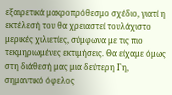εξαιρετικά μακροπρόθεσμο σχέδιο, γιατί η εκτέλεσή του θα χρειαστεί τουλάχιστο μερικές χιλιετίες, σύμφωνα με τις πιο τεκμηριωμένες εκτιμήσεις. Θα είχαμε όμως στη διάθεσή μας μια δεύτερη Γη, σημαντικό όφελος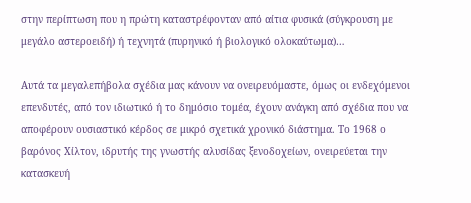στην περίπτωση που η πρώτη καταστρέφονταν από αίτια φυσικά (σύγκρουση με μεγάλο αστεροειδή) ή τεχνητά (πυρηνικό ή βιολογικό ολοκαύτωμα)…

Αυτά τα μεγαλεπήβολα σχέδια μας κάνουν να ονειρευόμαστε, όμως οι ενδεχόμενοι επενδυτές, από τον ιδιωτικό ή το δημόσιο τομέα, έχουν ανάγκη από σχέδια που να αποφέρουν ουσιαστικό κέρδος σε μικρό σχετικά χρονικό διάστημα. Το 1968 ο βαρόνος Χίλτον, ιδρυτής της γνωστής αλυσίδας ξενοδοχείων, ονειρεύεται την κατασκευή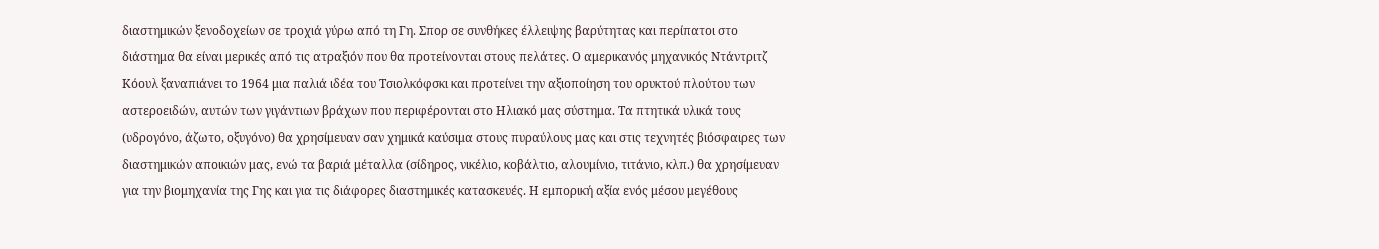διαστημικών ξενοδοχείων σε τροχιά γύρω από τη Γη. Σπορ σε συνθήκες έλλειψης βαρύτητας και περίπατοι στο διάστημα θα είναι μερικές από τις ατραξιόν που θα προτείνονται στους πελάτες. Ο αμερικανός μηχανικός Ντάντριτζ Κόουλ ξαναπιάνει το 1964 μια παλιά ιδέα του Τσιολκόφσκι και προτείνει την αξιοποίηση του ορυκτού πλούτου των αστεροειδών, αυτών των γιγάντιων βράχων που περιφέρονται στο Ηλιακό μας σύστημα. Τα πτητικά υλικά τους (υδρογόνο, άζωτο, οξυγόνο) θα χρησίμευαν σαν χημικά καύσιμα στους πυραύλους μας και στις τεχνητές βιόσφαιρες των διαστημικών αποικιών μας, ενώ τα βαριά μέταλλα (σίδηρος, νικέλιο, κοβάλτιο, αλουμίνιο, τιτάνιο, κλπ.) θα χρησίμευαν για την βιομηχανία της Γης και για τις διάφορες διαστημικές κατασκευές. Η εμπορική αξία ενός μέσου μεγέθους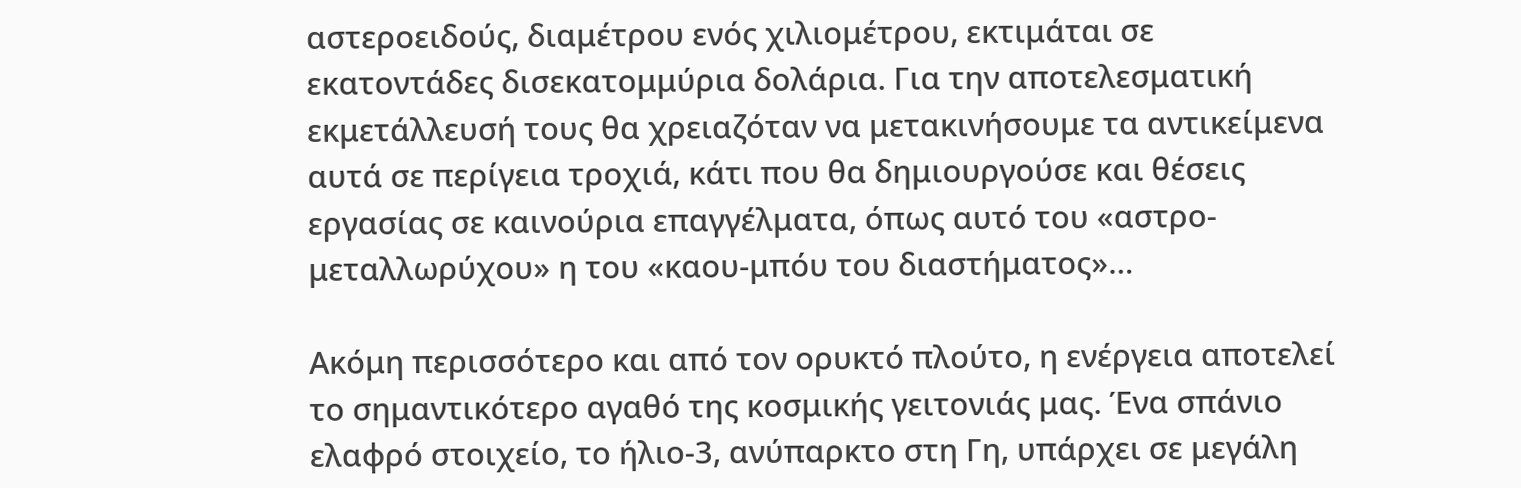αστεροειδούς, διαμέτρου ενός χιλιομέτρου, εκτιμάται σε εκατοντάδες δισεκατομμύρια δολάρια. Για την αποτελεσματική εκμετάλλευσή τους θα χρειαζόταν να μετακινήσουμε τα αντικείμενα αυτά σε περίγεια τροχιά, κάτι που θα δημιουργούσε και θέσεις εργασίας σε καινούρια επαγγέλματα, όπως αυτό του «αστρο-μεταλλωρύχου» η του «καου-μπόυ του διαστήματος»…

Ακόμη περισσότερο και από τον ορυκτό πλούτο, η ενέργεια αποτελεί το σημαντικότερο αγαθό της κοσμικής γειτονιάς μας. Ένα σπάνιο ελαφρό στοιχείο, το ήλιο-3, ανύπαρκτο στη Γη, υπάρχει σε μεγάλη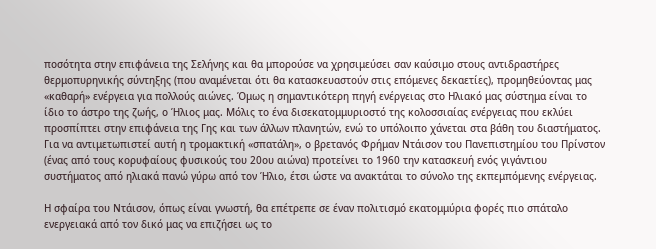ποσότητα στην επιφάνεια της Σελήνης και θα μπορούσε να χρησιμεύσει σαν καύσιμο στους αντιδραστήρες θερμοπυρηνικής σύντηξης (που αναμένεται ότι θα κατασκευαστούν στις επόμενες δεκαετίες), προμηθεύοντας μας «καθαρή» ενέργεια για πολλούς αιώνες. Όμως η σημαντικότερη πηγή ενέργειας στο Ηλιακό μας σύστημα είναι το ίδιο το άστρο της ζωής, ο Ήλιος μας. Μόλις το ένα δισεκατομμυριοστό της κολοσσιαίας ενέργειας που εκλύει προσπίπτει στην επιφάνεια της Γης και των άλλων πλανητών, ενώ το υπόλοιπο χάνεται στα βάθη του διαστήματος. Για να αντιμετωπιστεί αυτή η τρομακτική «σπατάλη», ο βρετανός Φρήμαν Ντάισον του Πανεπιστημίου του Πρίνστον (ένας από τους κορυφαίους φυσικούς του 20ου αιώνα) προτείνει το 1960 την κατασκευή ενός γιγάντιου συστήματος από ηλιακά πανώ γύρω από τον Ήλιο, έτσι ώστε να ανακτάται το σύνολο της εκπεμπόμενης ενέργειας.

Η σφαίρα του Ντάισον, όπως είναι γνωστή, θα επέτρεπε σε έναν πολιτισμό εκατομμύρια φορές πιο σπάταλο ενεργειακά από τον δικό μας να επιζήσει ως το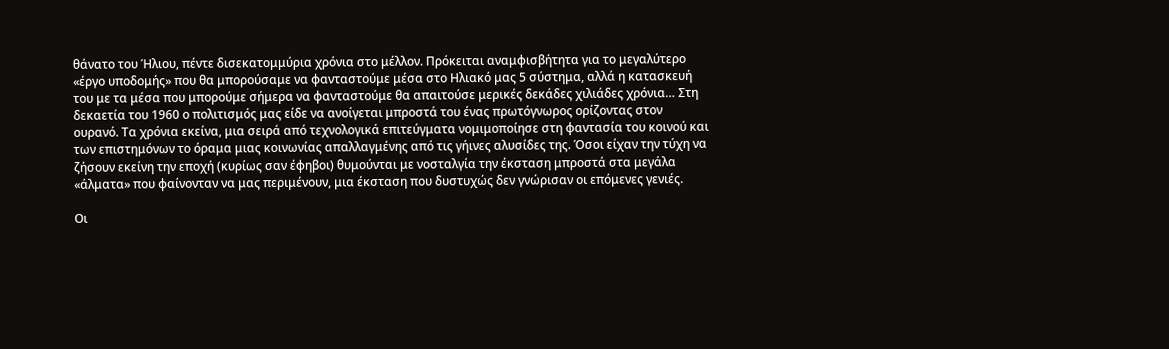θάνατο του Ήλιου, πέντε δισεκατομμύρια χρόνια στο μέλλον. Πρόκειται αναμφισβήτητα για το μεγαλύτερο «έργο υποδομής» που θα μπορούσαμε να φανταστούμε μέσα στο Ηλιακό μας 5 σύστημα, αλλά η κατασκευή του με τα μέσα που μπορούμε σήμερα να φανταστούμε θα απαιτούσε μερικές δεκάδες χιλιάδες χρόνια… Στη δεκαετία του 1960 ο πολιτισμός μας είδε να ανοίγεται μπροστά του ένας πρωτόγνωρος ορίζοντας στον ουρανό. Τα χρόνια εκείνα, μια σειρά από τεχνολογικά επιτεύγματα νομιμοποίησε στη φαντασία του κοινού και των επιστημόνων το όραμα μιας κοινωνίας απαλλαγμένης από τις γήινες αλυσίδες της. Όσοι είχαν την τύχη να ζήσουν εκείνη την εποχή (κυρίως σαν έφηβοι) θυμούνται με νοσταλγία την έκσταση μπροστά στα μεγάλα «άλματα» που φαίνονταν να μας περιμένουν, μια έκσταση που δυστυχώς δεν γνώρισαν οι επόμενες γενιές.

Οι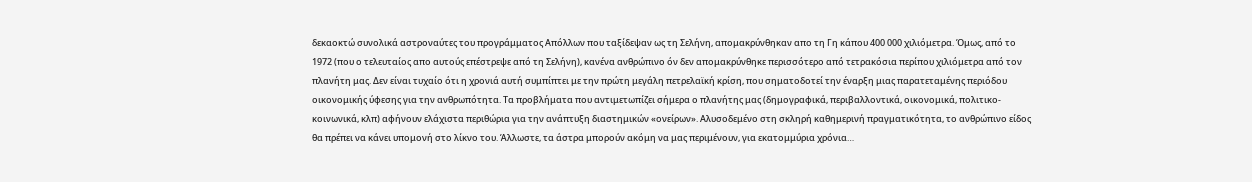δεκαοκτώ συνολικά αστροναύτες του προγράμματος Απόλλων που ταξίδεψαν ως τη Σελήνη, απομακρύνθηκαν απο τη Γη κάπου 400 000 χιλιόμετρα. Όμως, από το 1972 (που ο τελευταίος απο αυτούς επέστρεψε από τη Σελήνη), κανένα ανθρώπινο όν δεν απομακρύνθηκε περισσότερο από τετρακόσια περίπου χιλιόμετρα από τον πλανήτη μας. Δεν είναι τυχαίο ότι η χρονιά αυτή συμπίπτει με την πρώτη μεγάλη πετρελαϊκή κρίση, που σηματοδοτεί την έναρξη μιας παρατεταμένης περιόδου οικονομικής ύφεσης για την ανθρωπότητα. Τα προβλήματα που αντιμετωπίζει σήμερα ο πλανήτης μας (δημογραφικά, περιβαλλοντικά, οικονομικά, πολιτικο- κοινωνικά, κλπ) αφήνουν ελάχιστα περιθώρια για την ανάπτυξη διαστημικών «ονείρων». Αλυσοδεμένο στη σκληρή καθημερινή πραγματικότητα, το ανθρώπινο είδος θα πρέπει να κάνει υπομονή στο λίκνο του. Άλλωστε, τα άστρα μπορούν ακόμη να μας περιμένουν, για εκατομμύρια χρόνια…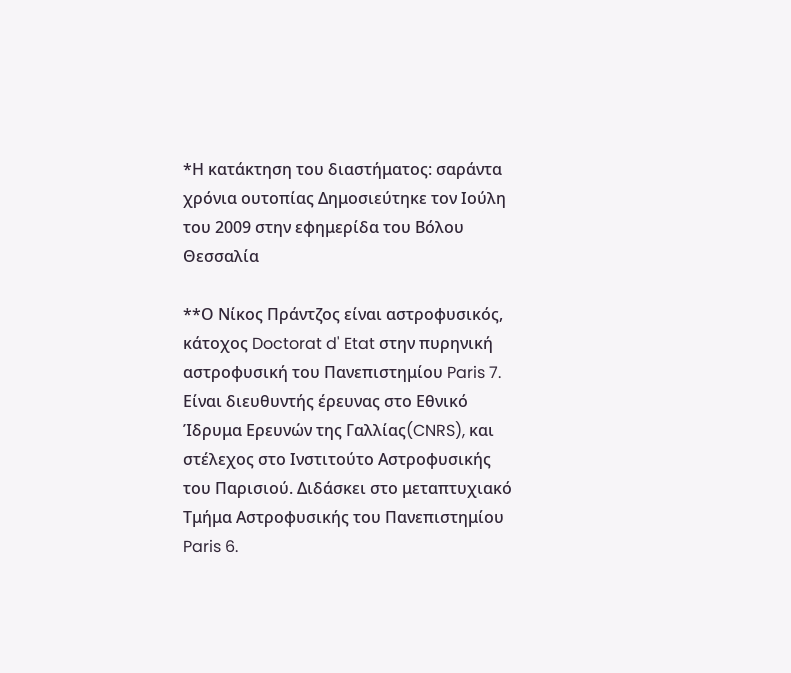*Η κατάκτηση του διαστήματος: σαράντα χρόνια ουτοπίας Δημοσιεύτηκε τον Ιούλη του 2009 στην εφημερίδα του Βόλου Θεσσαλία

**Ο Νίκος Πράντζος είναι αστροφυσικός, κάτοχος Doctorat d' Etat στην πυρηνική αστροφυσική του Πανεπιστημίου Paris 7. Είναι διευθυντής έρευνας στο Εθνικό Ίδρυμα Ερευνών της Γαλλίας(CNRS), και στέλεχος στο Ινστιτούτο Αστροφυσικής του Παρισιού. Διδάσκει στο μεταπτυχιακό Τμήμα Αστροφυσικής του Πανεπιστημίου Paris 6.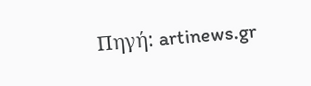Πηγή: artinews.gr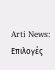Arti News: Επιλογές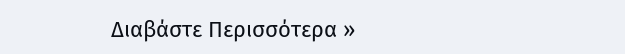Διαβάστε Περισσότερα »